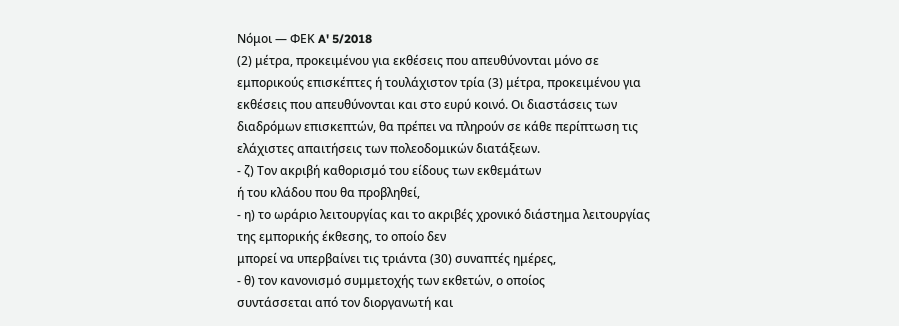Νόμοι — ΦΕΚ A' 5/2018
(2) μέτρα, προκειμένου για εκθέσεις που απευθύνονται μόνο σε εμπορικούς επισκέπτες ή τουλάχιστον τρία (3) μέτρα, προκειμένου για εκθέσεις που απευθύνονται και στο ευρύ κοινό. Οι διαστάσεις των διαδρόμων επισκεπτών, θα πρέπει να πληρούν σε κάθε περίπτωση τις ελάχιστες απαιτήσεις των πολεοδομικών διατάξεων.
- ζ) Τον ακριβή καθορισμό του είδους των εκθεμάτων
ή του κλάδου που θα προβληθεί,
- η) το ωράριο λειτουργίας και το ακριβές χρονικό διάστημα λειτουργίας της εμπορικής έκθεσης, το οποίο δεν
μπορεί να υπερβαίνει τις τριάντα (30) συναπτές ημέρες,
- θ) τον κανονισμό συμμετοχής των εκθετών, ο οποίος
συντάσσεται από τον διοργανωτή και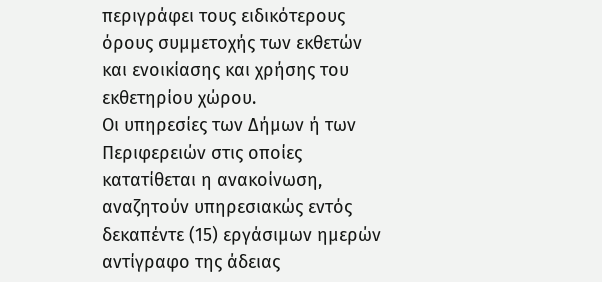περιγράφει τους ειδικότερους όρους συμμετοχής των εκθετών και ενοικίασης και χρήσης του εκθετηρίου χώρου.
Οι υπηρεσίες των Δήμων ή των Περιφερειών στις οποίες κατατίθεται η ανακοίνωση, αναζητούν υπηρεσιακώς εντός δεκαπέντε (15) εργάσιμων ημερών αντίγραφο της άδειας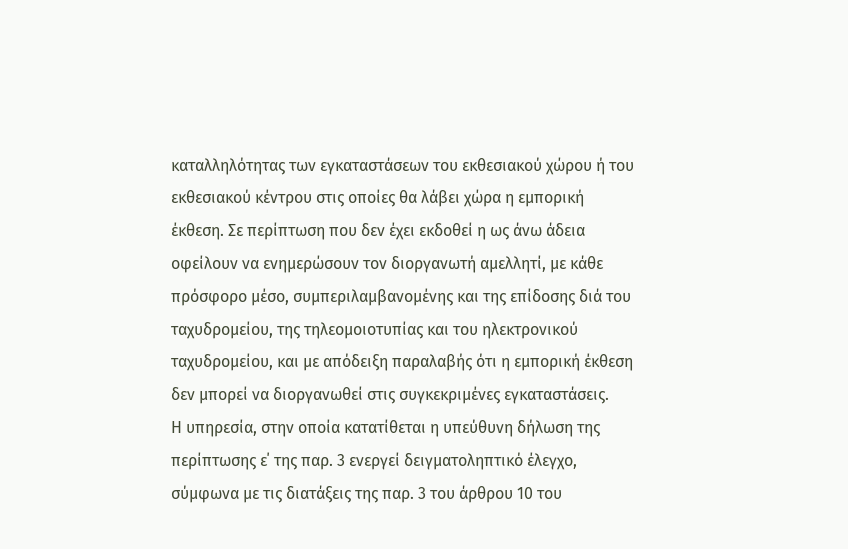καταλληλότητας των εγκαταστάσεων του εκθεσιακού χώρου ή του εκθεσιακού κέντρου στις οποίες θα λάβει χώρα η εμπορική έκθεση. Σε περίπτωση που δεν έχει εκδοθεί η ως άνω άδεια οφείλουν να ενημερώσουν τον διοργανωτή αμελλητί, με κάθε πρόσφορο μέσο, συμπεριλαμβανομένης και της επίδοσης διά του ταχυδρομείου, της τηλεομοιοτυπίας και του ηλεκτρονικού ταχυδρομείου, και με απόδειξη παραλαβής ότι η εμπορική έκθεση δεν μπορεί να διοργανωθεί στις συγκεκριμένες εγκαταστάσεις.
Η υπηρεσία, στην οποία κατατίθεται η υπεύθυνη δήλωση της περίπτωσης ε΄ της παρ. 3 ενεργεί δειγματοληπτικό έλεγχο, σύμφωνα με τις διατάξεις της παρ. 3 του άρθρου 10 του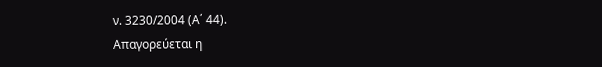ν. 3230/2004 (Α΄ 44).
Απαγορεύεται η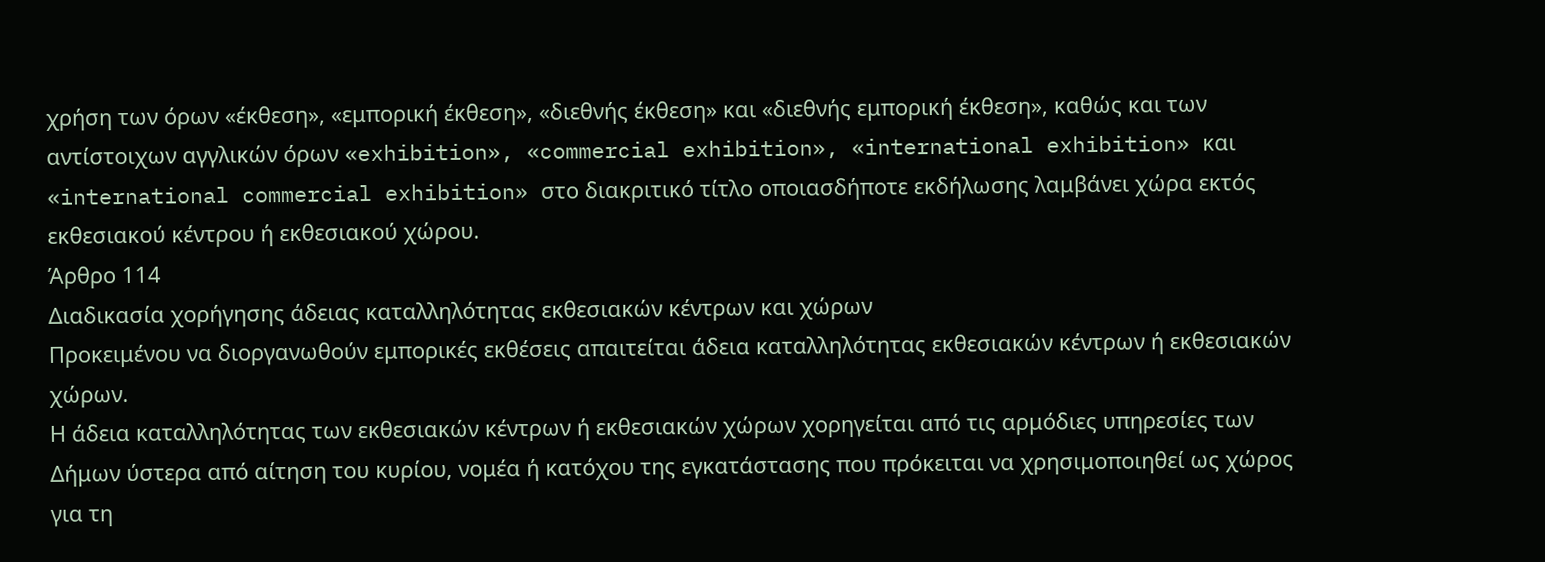χρήση των όρων «έκθεση», «εμπορική έκθεση», «διεθνής έκθεση» και «διεθνής εμπορική έκθεση», καθώς και των αντίστοιχων αγγλικών όρων «exhibition», «commercial exhibition», «international exhibition» και «international commercial exhibition» στο διακριτικό τίτλο οποιασδήποτε εκδήλωσης λαμβάνει χώρα εκτός εκθεσιακού κέντρου ή εκθεσιακού χώρου.
Άρθρο 114
Διαδικασία χορήγησης άδειας καταλληλότητας εκθεσιακών κέντρων και χώρων
Προκειμένου να διοργανωθούν εμπορικές εκθέσεις απαιτείται άδεια καταλληλότητας εκθεσιακών κέντρων ή εκθεσιακών χώρων.
Η άδεια καταλληλότητας των εκθεσιακών κέντρων ή εκθεσιακών χώρων χορηγείται από τις αρμόδιες υπηρεσίες των Δήμων ύστερα από αίτηση του κυρίου, νομέα ή κατόχου της εγκατάστασης που πρόκειται να χρησιμοποιηθεί ως χώρος για τη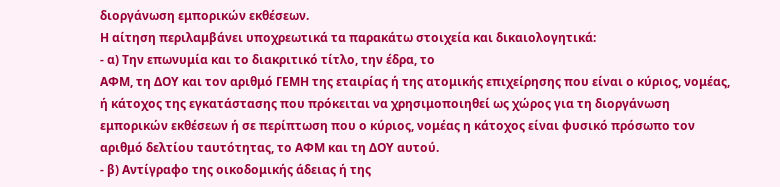διοργάνωση εμπορικών εκθέσεων.
Η αίτηση περιλαμβάνει υποχρεωτικά τα παρακάτω στοιχεία και δικαιολογητικά:
- α) Την επωνυμία και το διακριτικό τίτλο, την έδρα, το
ΑΦΜ, τη ΔΟΥ και τον αριθμό ΓΕΜΗ της εταιρίας ή της ατομικής επιχείρησης που είναι ο κύριος, νομέας, ή κάτοχος της εγκατάστασης που πρόκειται να χρησιμοποιηθεί ως χώρος για τη διοργάνωση εμπορικών εκθέσεων ή σε περίπτωση που ο κύριος, νομέας η κάτοχος είναι φυσικό πρόσωπο τον αριθμό δελτίου ταυτότητας, το ΑΦΜ και τη ΔΟΥ αυτού.
- β) Αντίγραφο της οικοδομικής άδειας ή της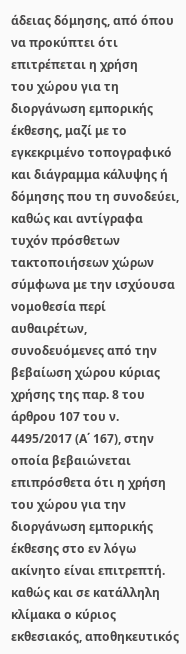άδειας δόμησης, από όπου να προκύπτει ότι επιτρέπεται η χρήση
του χώρου για τη διοργάνωση εμπορικής έκθεσης, μαζί με το εγκεκριμένο τοπογραφικό και διάγραμμα κάλυψης ή δόμησης που τη συνοδεύει, καθώς και αντίγραφα τυχόν πρόσθετων τακτοποιήσεων χώρων σύμφωνα με την ισχύουσα νομοθεσία περί αυθαιρέτων, συνοδευόμενες από την βεβαίωση χώρου κύριας χρήσης της παρ. 8 του άρθρου 107 του ν. 4495/2017 (Α΄ 167), στην οποία βεβαιώνεται επιπρόσθετα ότι η χρήση του χώρου για την διοργάνωση εμπορικής έκθεσης στο εν λόγω ακίνητο είναι επιτρεπτή. καθώς και σε κατάλληλη κλίμακα ο κύριος εκθεσιακός, αποθηκευτικός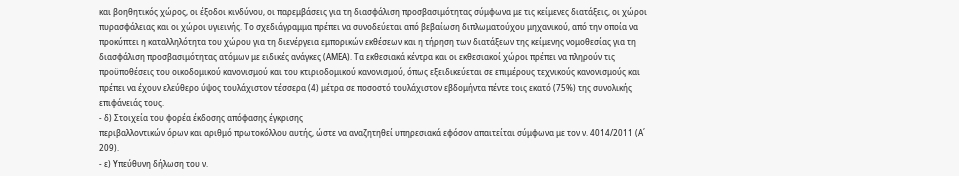και βοηθητικός χώρος, οι έξοδοι κινδύνου, οι παρεμβάσεις για τη διασφάλιση προσβασιμότητας σύμφωνα με τις κείμενες διατάξεις, οι χώροι πυρασφάλειας και οι χώροι υγιεινής. Το σχεδιάγραμμα πρέπει να συνοδεύεται από βεβαίωση διπλωματούχου μηχανικού, από την οποία να προκύπτει η καταλληλότητα του χώρου για τη διενέργεια εμπορικών εκθέσεων και η τήρηση των διατάξεων της κείμενης νομοθεσίας για τη διασφάλιση προσβασιμότητας ατόμων με ειδικές ανάγκες (ΑΜΕΑ). Τα εκθεσιακά κέντρα και οι εκθεσιακοί χώροι πρέπει να πληρούν τις προϋποθέσεις του οικοδομικού κανονισμού και του κτιριοδομικού κανονισμού, όπως εξειδικεύεται σε επιμέρους τεχνικούς κανονισμούς και πρέπει να έχουν ελεύθερο ύψος τουλάχιστον τέσσερα (4) μέτρα σε ποσοστό τουλάχιστον εβδομήντα πέντε τοις εκατό (75%) της συνολικής επιφάνειάς τους.
- δ) Στοιχεία του φορέα έκδοσης απόφασης έγκρισης
περιβαλλοντικών όρων και αριθμό πρωτοκόλλου αυτής, ώστε να αναζητηθεί υπηρεσιακά εφόσον απαιτείται σύμφωνα με τον ν. 4014/2011 (Α΄ 209).
- ε) Υπεύθυνη δήλωση του ν.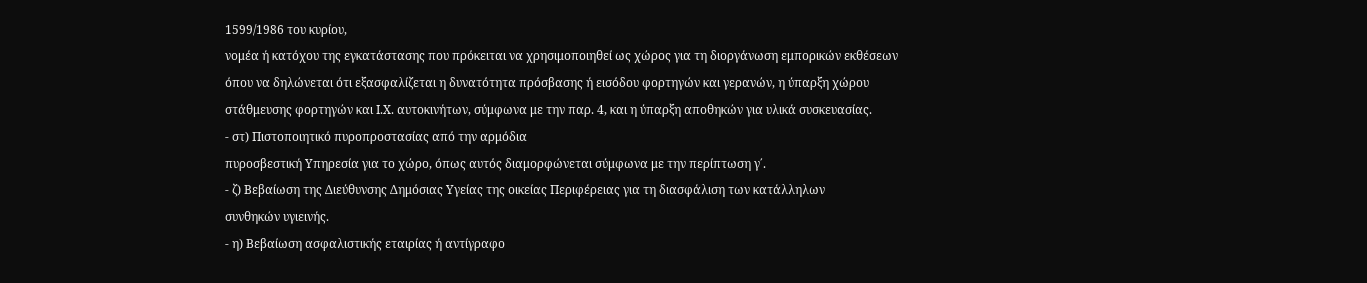1599/1986 του κυρίου,
νομέα ή κατόχου της εγκατάστασης που πρόκειται να χρησιμοποιηθεί ως χώρος για τη διοργάνωση εμπορικών εκθέσεων όπου να δηλώνεται ότι εξασφαλίζεται η δυνατότητα πρόσβασης ή εισόδου φορτηγών και γερανών, η ύπαρξη χώρου στάθμευσης φορτηγών και Ι.Χ. αυτοκινήτων, σύμφωνα με την παρ. 4, και η ύπαρξη αποθηκών για υλικά συσκευασίας.
- στ) Πιστοποιητικό πυροπροστασίας από την αρμόδια
πυροσβεστική Υπηρεσία για το χώρο, όπως αυτός διαμορφώνεται σύμφωνα με την περίπτωση γ΄.
- ζ) Βεβαίωση της Διεύθυνσης Δημόσιας Υγείας της οικείας Περιφέρειας για τη διασφάλιση των κατάλληλων
συνθηκών υγιεινής.
- η) Βεβαίωση ασφαλιστικής εταιρίας ή αντίγραφο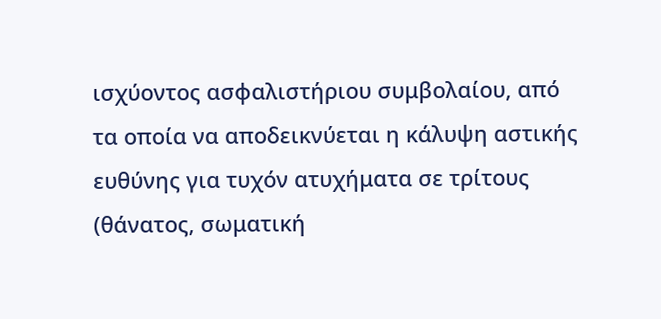ισχύοντος ασφαλιστήριου συμβολαίου, από τα οποία να αποδεικνύεται η κάλυψη αστικής ευθύνης για τυχόν ατυχήματα σε τρίτους (θάνατος, σωματική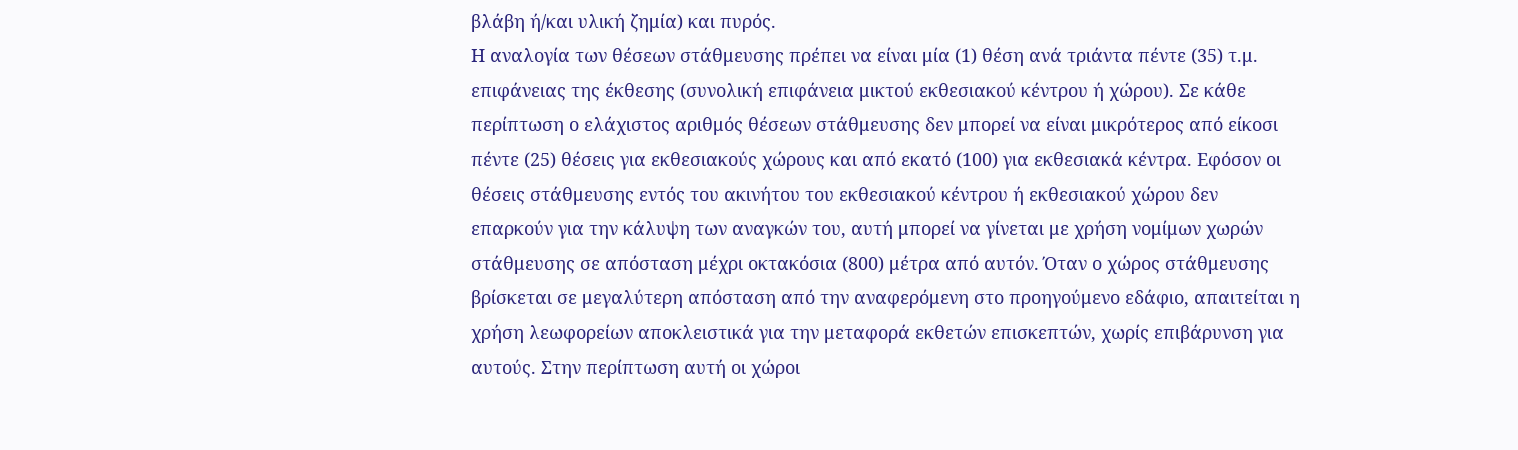βλάβη ή/και υλική ζημία) και πυρός.
Η αναλογία των θέσεων στάθμευσης πρέπει να είναι μία (1) θέση ανά τριάντα πέντε (35) τ.μ. επιφάνειας της έκθεσης (συνολική επιφάνεια μικτού εκθεσιακού κέντρου ή χώρου). Σε κάθε περίπτωση ο ελάχιστος αριθμός θέσεων στάθμευσης δεν μπορεί να είναι μικρότερος από είκοσι πέντε (25) θέσεις για εκθεσιακούς χώρους και από εκατό (100) για εκθεσιακά κέντρα. Εφόσον οι θέσεις στάθμευσης εντός του ακινήτου του εκθεσιακού κέντρου ή εκθεσιακού χώρου δεν επαρκούν για την κάλυψη των αναγκών του, αυτή μπορεί να γίνεται με χρήση νομίμων χωρών στάθμευσης σε απόσταση μέχρι οκτακόσια (800) μέτρα από αυτόν. Όταν ο χώρος στάθμευσης βρίσκεται σε μεγαλύτερη απόσταση από την αναφερόμενη στο προηγούμενο εδάφιο, απαιτείται η χρήση λεωφορείων αποκλειστικά για την μεταφορά εκθετών επισκεπτών, χωρίς επιβάρυνση για αυτούς. Στην περίπτωση αυτή οι χώροι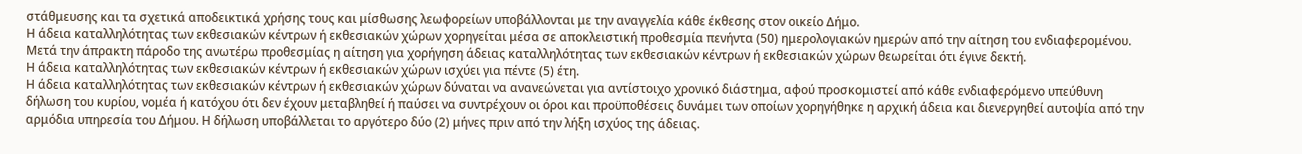στάθμευσης και τα σχετικά αποδεικτικά χρήσης τους και μίσθωσης λεωφορείων υποβάλλονται με την αναγγελία κάθε έκθεσης στον οικείο Δήμο.
Η άδεια καταλληλότητας των εκθεσιακών κέντρων ή εκθεσιακών χώρων χορηγείται μέσα σε αποκλειστική προθεσμία πενήντα (50) ημερολογιακών ημερών από την αίτηση του ενδιαφερομένου. Μετά την άπρακτη πάροδο της ανωτέρω προθεσμίας η αίτηση για χορήγηση άδειας καταλληλότητας των εκθεσιακών κέντρων ή εκθεσιακών χώρων θεωρείται ότι έγινε δεκτή.
Η άδεια καταλληλότητας των εκθεσιακών κέντρων ή εκθεσιακών χώρων ισχύει για πέντε (5) έτη.
Η άδεια καταλληλότητας των εκθεσιακών κέντρων ή εκθεσιακών χώρων δύναται να ανανεώνεται για αντίστοιχο χρονικό διάστημα, αφού προσκομιστεί από κάθε ενδιαφερόμενο υπεύθυνη δήλωση του κυρίου, νομέα ή κατόχου ότι δεν έχουν μεταβληθεί ή παύσει να συντρέχουν οι όροι και προϋποθέσεις δυνάμει των οποίων χορηγήθηκε η αρχική άδεια και διενεργηθεί αυτοψία από την αρμόδια υπηρεσία του Δήμου. Η δήλωση υποβάλλεται το αργότερο δύο (2) μήνες πριν από την λήξη ισχύος της άδειας.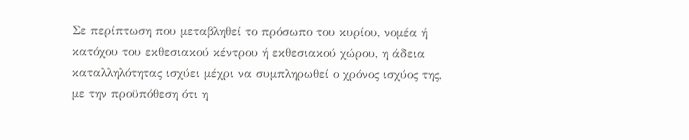Σε περίπτωση που μεταβληθεί το πρόσωπο του κυρίου, νομέα ή κατόχου του εκθεσιακού κέντρου ή εκθεσιακού χώρου, η άδεια καταλληλότητας ισχύει μέχρι να συμπληρωθεί ο χρόνος ισχύος της, με την προϋπόθεση ότι η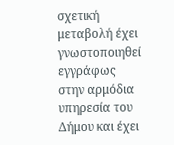σχετική μεταβολή έχει γνωστοποιηθεί εγγράφως στην αρμόδια υπηρεσία του Δήμου και έχει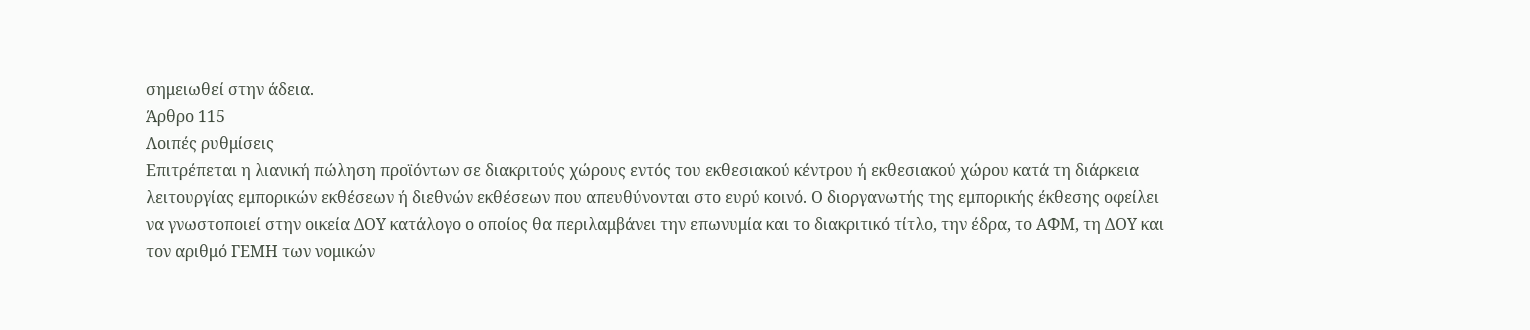σημειωθεί στην άδεια.
Άρθρο 115
Λοιπές ρυθμίσεις
Επιτρέπεται η λιανική πώληση προϊόντων σε διακριτούς χώρους εντός του εκθεσιακού κέντρου ή εκθεσιακού χώρου κατά τη διάρκεια λειτουργίας εμπορικών εκθέσεων ή διεθνών εκθέσεων που απευθύνονται στο ευρύ κοινό. Ο διοργανωτής της εμπορικής έκθεσης οφείλει να γνωστοποιεί στην οικεία ΔΟΥ κατάλογο ο οποίος θα περιλαμβάνει την επωνυμία και το διακριτικό τίτλο, την έδρα, το ΑΦΜ, τη ΔΟΥ και τον αριθμό ΓΕΜΗ των νομικών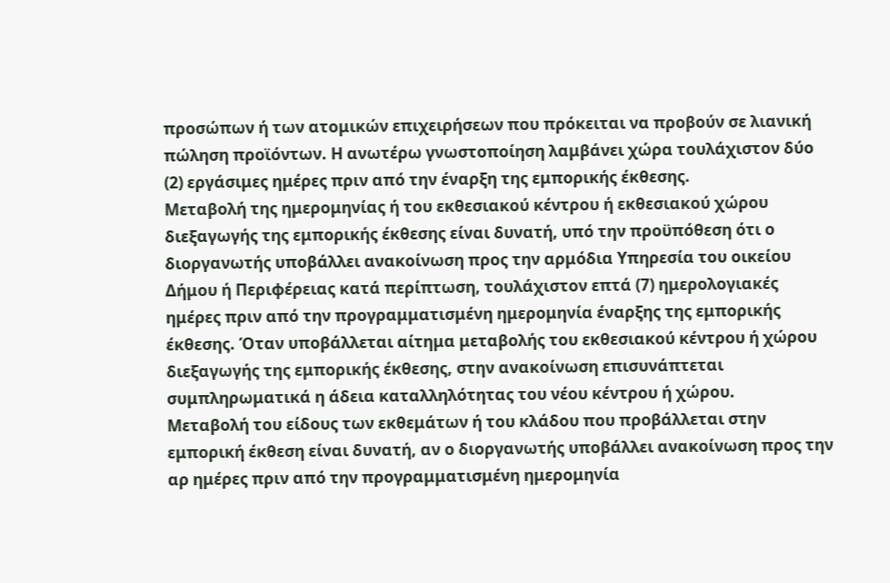προσώπων ή των ατομικών επιχειρήσεων που πρόκειται να προβούν σε λιανική πώληση προϊόντων. Η ανωτέρω γνωστοποίηση λαμβάνει χώρα τουλάχιστον δύο (2) εργάσιμες ημέρες πριν από την έναρξη της εμπορικής έκθεσης.
Μεταβολή της ημερομηνίας ή του εκθεσιακού κέντρου ή εκθεσιακού χώρου διεξαγωγής της εμπορικής έκθεσης είναι δυνατή, υπό την προϋπόθεση ότι ο διοργανωτής υποβάλλει ανακοίνωση προς την αρμόδια Υπηρεσία του οικείου Δήμου ή Περιφέρειας κατά περίπτωση, τουλάχιστον επτά (7) ημερολογιακές ημέρες πριν από την προγραμματισμένη ημερομηνία έναρξης της εμπορικής έκθεσης. Όταν υποβάλλεται αίτημα μεταβολής του εκθεσιακού κέντρου ή χώρου διεξαγωγής της εμπορικής έκθεσης, στην ανακοίνωση επισυνάπτεται συμπληρωματικά η άδεια καταλληλότητας του νέου κέντρου ή χώρου.
Μεταβολή του είδους των εκθεμάτων ή του κλάδου που προβάλλεται στην εμπορική έκθεση είναι δυνατή, αν ο διοργανωτής υποβάλλει ανακοίνωση προς την αρ ημέρες πριν από την προγραμματισμένη ημερομηνία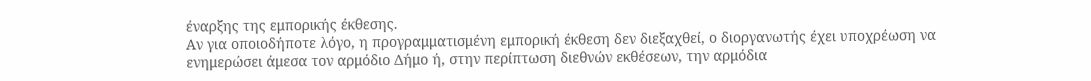έναρξης της εμπορικής έκθεσης.
Αν για οποιοδήποτε λόγο, η προγραμματισμένη εμπορική έκθεση δεν διεξαχθεί, ο διοργανωτής έχει υποχρέωση να ενημερώσει άμεσα τον αρμόδιο Δήμο ή, στην περίπτωση διεθνών εκθέσεων, την αρμόδια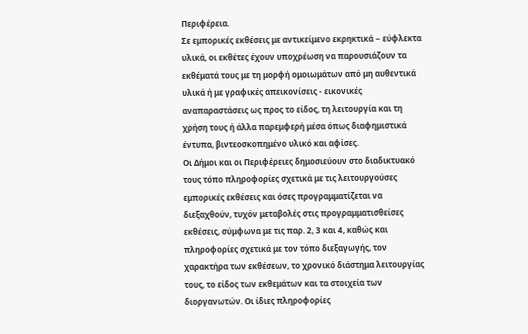Περιφέρεια.
Σε εμπορικές εκθέσεις με αντικείμενο εκρηκτικά − εύφλεκτα υλικά, οι εκθέτες έχουν υποχρέωση να παρουσιάζουν τα εκθέματά τους με τη μορφή ομοιωμάτων από μη αυθεντικά υλικά ή με γραφικές απεικονίσεις - εικονικές αναπαραστάσεις ως προς το είδος, τη λειτουργία και τη χρήση τους ή άλλα παρεμφερή μέσα όπως διαφημιστικά έντυπα, βιντεοσκοπημένο υλικό και αφίσες.
Οι Δήμοι και οι Περιφέρειες δημοσιεύουν στο διαδικτυακό τους τόπο πληροφορίες σχετικά με τις λειτουργούσες εμπορικές εκθέσεις και όσες προγραμματίζεται να διεξαχθούν, τυχόν μεταβολές στις προγραμματισθείσες εκθέσεις, σύμφωνα με τις παρ. 2, 3 και 4, καθώς και πληροφορίες σχετικά με τον τόπο διεξαγωγής, τον χαρακτήρα των εκθέσεων, το χρονικό διάστημα λειτουργίας τους, το είδος των εκθεμάτων και τα στοιχεία των διοργανωτών. Οι ίδιες πληροφορίες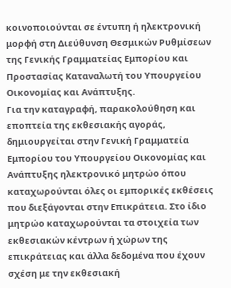κοινοποιούνται σε έντυπη ή ηλεκτρονική μορφή στη Διεύθυνση Θεσμικών Ρυθμίσεων της Γενικής Γραμματείας Εμπορίου και Προστασίας Καταναλωτή του Υπουργείου Οικονομίας και Ανάπτυξης.
Για την καταγραφή, παρακολούθηση και εποπτεία της εκθεσιακής αγοράς, δημιουργείται στην Γενική Γραμματεία Εμπορίου του Υπουργείου Οικονομίας και Ανάπτυξης ηλεκτρονικό μητρώο όπου καταχωρούνται όλες οι εμπορικές εκθέσεις που διεξάγονται στην Επικράτεια. Στο ίδιο μητρώο καταχωρούνται τα στοιχεία των εκθεσιακών κέντρων ή χώρων της επικράτειας και άλλα δεδομένα που έχουν σχέση με την εκθεσιακή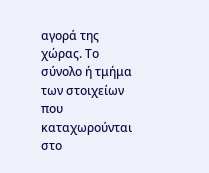αγορά της χώρας. Το σύνολο ή τμήμα των στοιχείων που καταχωρούνται στο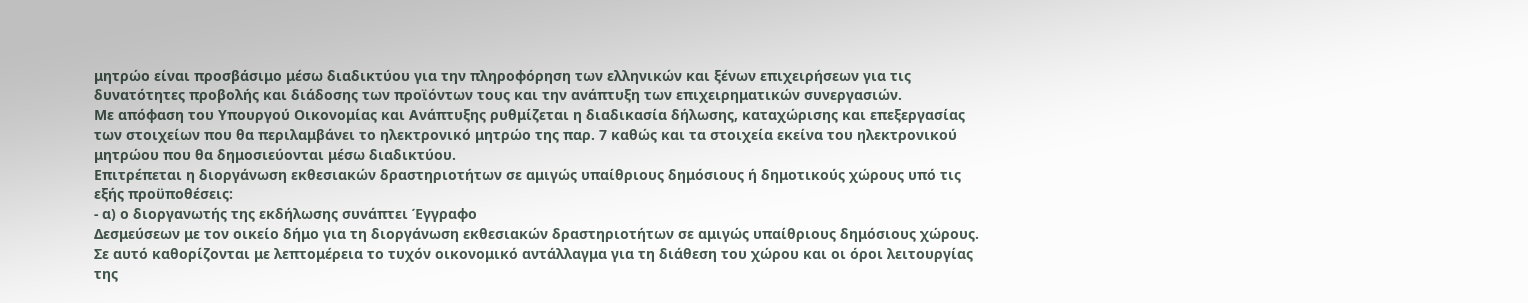μητρώο είναι προσβάσιμο μέσω διαδικτύου για την πληροφόρηση των ελληνικών και ξένων επιχειρήσεων για τις δυνατότητες προβολής και διάδοσης των προϊόντων τους και την ανάπτυξη των επιχειρηματικών συνεργασιών.
Με απόφαση του Υπουργού Οικονομίας και Ανάπτυξης ρυθμίζεται η διαδικασία δήλωσης, καταχώρισης και επεξεργασίας των στοιχείων που θα περιλαμβάνει το ηλεκτρονικό μητρώο της παρ. 7 καθώς και τα στοιχεία εκείνα του ηλεκτρονικού μητρώου που θα δημοσιεύονται μέσω διαδικτύου.
Επιτρέπεται η διοργάνωση εκθεσιακών δραστηριοτήτων σε αμιγώς υπαίθριους δημόσιους ή δημοτικούς χώρους υπό τις εξής προϋποθέσεις:
- α) ο διοργανωτής της εκδήλωσης συνάπτει Έγγραφο
Δεσμεύσεων με τον οικείο δήμο για τη διοργάνωση εκθεσιακών δραστηριοτήτων σε αμιγώς υπαίθριους δημόσιους χώρους. Σε αυτό καθορίζονται με λεπτομέρεια το τυχόν οικονομικό αντάλλαγμα για τη διάθεση του χώρου και οι όροι λειτουργίας της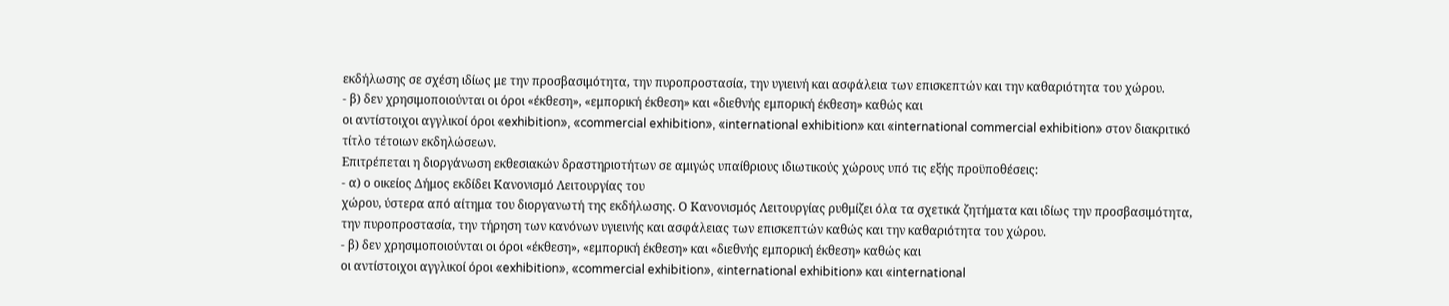εκδήλωσης σε σχέση ιδίως με την προσβασιμότητα, την πυροπροστασία, την υγιεινή και ασφάλεια των επισκεπτών και την καθαριότητα του χώρου.
- β) δεν χρησιμοποιούνται οι όροι «έκθεση», «εμπορική έκθεση» και «διεθνής εμπορική έκθεση» καθώς και
οι αντίστοιχοι αγγλικοί όροι «exhibition», «commercial exhibition», «international exhibition» και «international commercial exhibition» στον διακριτικό τίτλο τέτοιων εκδηλώσεων.
Επιτρέπεται η διοργάνωση εκθεσιακών δραστηριοτήτων σε αμιγώς υπαίθριους ιδιωτικούς χώρους υπό τις εξής προϋποθέσεις:
- α) ο οικείος Δήμος εκδίδει Κανονισμό Λειτουργίας του
χώρου, ύστερα από αίτημα του διοργανωτή της εκδήλωσης. Ο Κανονισμός Λειτουργίας ρυθμίζει όλα τα σχετικά ζητήματα και ιδίως την προσβασιμότητα, την πυροπροστασία, την τήρηση των κανόνων υγιεινής και ασφάλειας των επισκεπτών καθώς και την καθαριότητα του χώρου.
- β) δεν χρησιμοποιούνται οι όροι «έκθεση», «εμπορική έκθεση» και «διεθνής εμπορική έκθεση» καθώς και
οι αντίστοιχοι αγγλικοί όροι «exhibition», «commercial exhibition», «international exhibition» και «international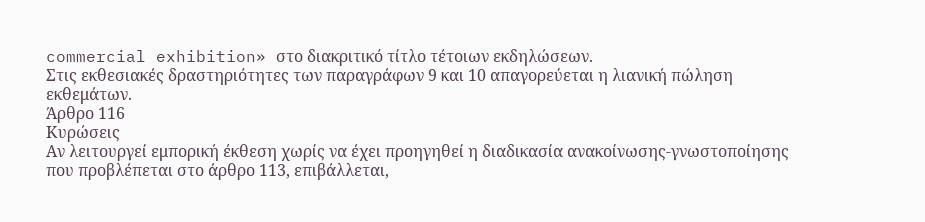commercial exhibition» στο διακριτικό τίτλο τέτοιων εκδηλώσεων.
Στις εκθεσιακές δραστηριότητες των παραγράφων 9 και 10 απαγορεύεται η λιανική πώληση εκθεμάτων.
Άρθρο 116
Κυρώσεις
Αν λειτουργεί εμπορική έκθεση χωρίς να έχει προηγηθεί η διαδικασία ανακοίνωσης-γνωστοποίησης που προβλέπεται στο άρθρο 113, επιβάλλεται,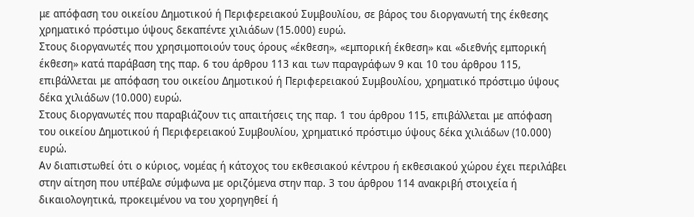με απόφαση του οικείου Δημοτικού ή Περιφερειακού Συμβουλίου, σε βάρος του διοργανωτή της έκθεσης χρηματικό πρόστιμο ύψους δεκαπέντε χιλιάδων (15.000) ευρώ.
Στους διοργανωτές που χρησιμοποιούν τους όρους «έκθεση», «εμπορική έκθεση» και «διεθνής εμπορική έκθεση» κατά παράβαση της παρ. 6 του άρθρου 113 και των παραγράφων 9 και 10 του άρθρου 115, επιβάλλεται με απόφαση του οικείου Δημοτικού ή Περιφερειακού Συμβουλίου, χρηματικό πρόστιμο ύψους δέκα χιλιάδων (10.000) ευρώ.
Στους διοργανωτές που παραβιάζουν τις απαιτήσεις της παρ. 1 του άρθρου 115, επιβάλλεται με απόφαση του οικείου Δημοτικού ή Περιφερειακού Συμβουλίου, χρηματικό πρόστιμο ύψους δέκα χιλιάδων (10.000) ευρώ.
Αν διαπιστωθεί ότι ο κύριος, νομέας ή κάτοχος του εκθεσιακού κέντρου ή εκθεσιακού χώρου έχει περιλάβει στην αίτηση που υπέβαλε σύμφωνα με οριζόμενα στην παρ. 3 του άρθρου 114 ανακριβή στοιχεία ή δικαιολογητικά, προκειμένου να του χορηγηθεί ή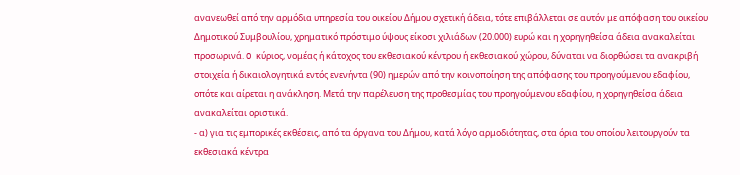ανανεωθεί από την αρμόδια υπηρεσία του οικείου Δήμου σχετική άδεια, τότε επιβάλλεται σε αυτόν με απόφαση του οικείου Δημοτικού Συμβουλίου, χρηματικό πρόστιμο ύψους είκοσι χιλιάδων (20.000) ευρώ και η χορηγηθείσα άδεια ανακαλείται προσωρινά. O κύριος, νομέας ή κάτοχος του εκθεσιακού κέντρου ή εκθεσιακού χώρου, δύναται να διορθώσει τα ανακριβή στοιχεία ή δικαιολογητικά εντός ενενήντα (90) ημερών από την κοινοποίηση της απόφασης του προηγούμενου εδαφίου, οπότε και αίρεται η ανάκληση. Μετά την παρέλευση της προθεσμίας του προηγούμενου εδαφίου, η χορηγηθείσα άδεια ανακαλείται οριστικά.
- α) για τις εμπορικές εκθέσεις, από τα όργανα του Δήμου, κατά λόγο αρμοδιότητας, στα όρια του οποίου λειτουργούν τα εκθεσιακά κέντρα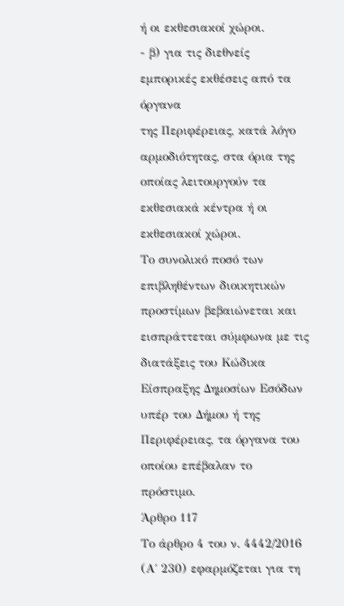ή οι εκθεσιακοί χώροι.
- β) για τις διεθνείς εμπορικές εκθέσεις από τα όργανα
της Περιφέρειας, κατά λόγο αρμοδιότητας, στα όρια της οποίας λειτουργούν τα εκθεσιακά κέντρα ή οι εκθεσιακοί χώροι.
Το συνολικό ποσό των επιβληθέντων διοικητικών προστίμων βεβαιώνεται και εισπράττεται σύμφωνα με τις διατάξεις του Κώδικα Είσπραξης Δημοσίων Εσόδων υπέρ του Δήμου ή της Περιφέρειας, τα όργανα του οποίου επέβαλαν το πρόστιμο.
Άρθρο 117
Το άρθρο 4 του ν. 4442/2016 (Α΄ 230) εφαρμόζεται για τη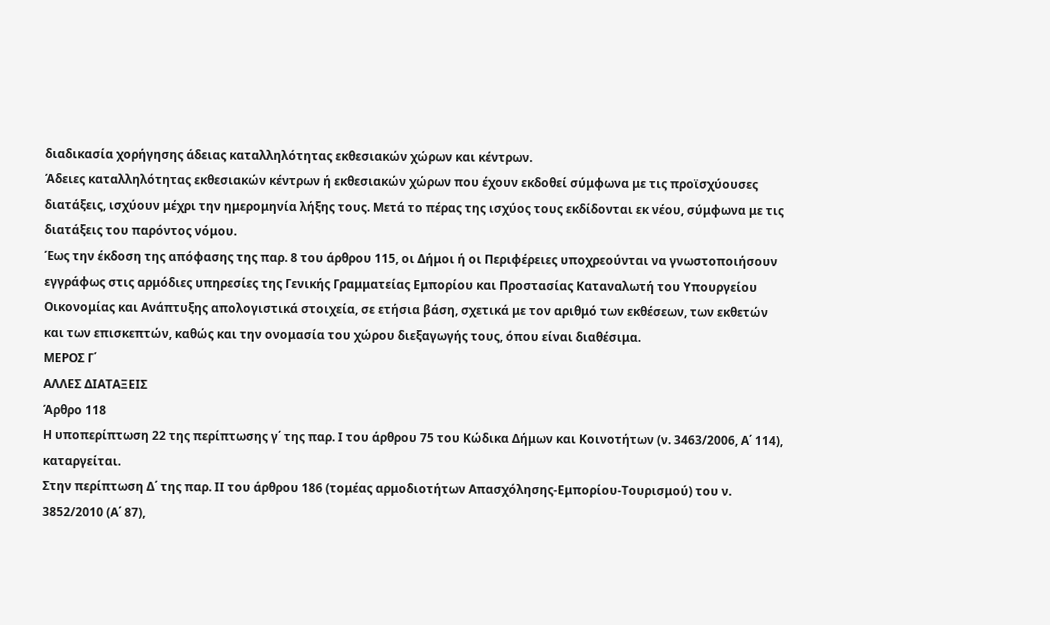διαδικασία χορήγησης άδειας καταλληλότητας εκθεσιακών χώρων και κέντρων.
Άδειες καταλληλότητας εκθεσιακών κέντρων ή εκθεσιακών χώρων που έχουν εκδοθεί σύμφωνα με τις προϊσχύουσες διατάξεις, ισχύουν μέχρι την ημερομηνία λήξης τους. Μετά το πέρας της ισχύος τους εκδίδονται εκ νέου, σύμφωνα με τις διατάξεις του παρόντος νόμου.
Έως την έκδοση της απόφασης της παρ. 8 του άρθρου 115, οι Δήμοι ή οι Περιφέρειες υποχρεούνται να γνωστοποιήσουν εγγράφως στις αρμόδιες υπηρεσίες της Γενικής Γραμματείας Εμπορίου και Προστασίας Καταναλωτή του Υπουργείου Οικονομίας και Ανάπτυξης απολογιστικά στοιχεία, σε ετήσια βάση, σχετικά με τον αριθμό των εκθέσεων, των εκθετών και των επισκεπτών, καθώς και την ονομασία του χώρου διεξαγωγής τους, όπου είναι διαθέσιμα.
ΜΕΡΟΣ Γ΄
ΑΛΛΕΣ ΔΙΑΤΑΞΕΙΣ
Άρθρο 118
Η υποπερίπτωση 22 της περίπτωσης γ΄ της παρ. Ι του άρθρου 75 του Κώδικα Δήμων και Κοινοτήτων (ν. 3463/2006, Α΄ 114), καταργείται.
Στην περίπτωση Δ΄ της παρ. ΙΙ του άρθρου 186 (τομέας αρμοδιοτήτων Απασχόλησης-Εμπορίου-Τουρισμού) του ν. 3852/2010 (Α΄ 87),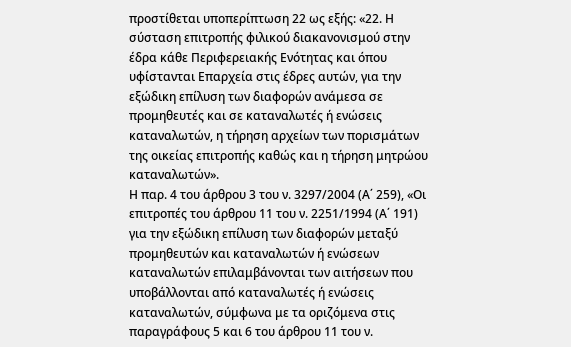προστίθεται υποπερίπτωση 22 ως εξής: «22. Η σύσταση επιτροπής φιλικού διακανονισμού στην έδρα κάθε Περιφερειακής Ενότητας και όπου υφίστανται Επαρχεία στις έδρες αυτών, για την εξώδικη επίλυση των διαφορών ανάμεσα σε προμηθευτές και σε καταναλωτές ή ενώσεις καταναλωτών, η τήρηση αρχείων των πορισμάτων της οικείας επιτροπής καθώς και η τήρηση μητρώου καταναλωτών».
Η παρ. 4 του άρθρου 3 του ν. 3297/2004 (Α΄ 259), «Οι επιτροπές του άρθρου 11 του ν. 2251/1994 (Α΄ 191) για την εξώδικη επίλυση των διαφορών μεταξύ προμηθευτών και καταναλωτών ή ενώσεων καταναλωτών επιλαμβάνονται των αιτήσεων που υποβάλλονται από καταναλωτές ή ενώσεις καταναλωτών, σύμφωνα με τα οριζόμενα στις παραγράφους 5 και 6 του άρθρου 11 του ν.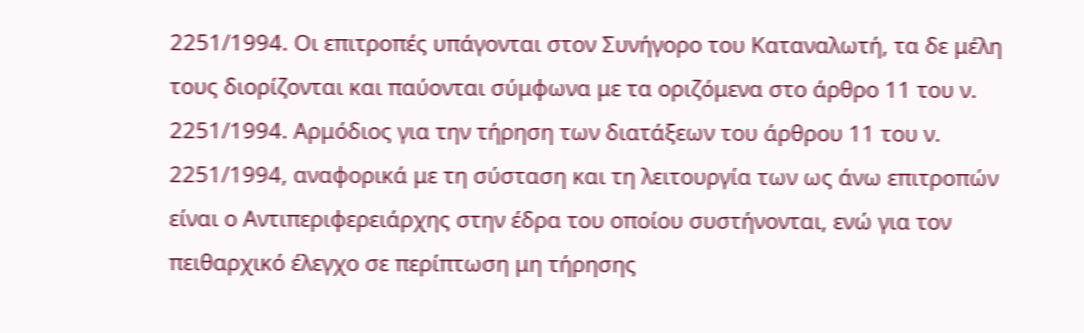2251/1994. Οι επιτροπές υπάγονται στον Συνήγορο του Καταναλωτή, τα δε μέλη τους διορίζονται και παύονται σύμφωνα με τα οριζόμενα στο άρθρο 11 του ν. 2251/1994. Αρμόδιος για την τήρηση των διατάξεων του άρθρου 11 του ν. 2251/1994, αναφορικά με τη σύσταση και τη λειτουργία των ως άνω επιτροπών είναι ο Αντιπεριφερειάρχης στην έδρα του οποίου συστήνονται, ενώ για τον πειθαρχικό έλεγχο σε περίπτωση μη τήρησης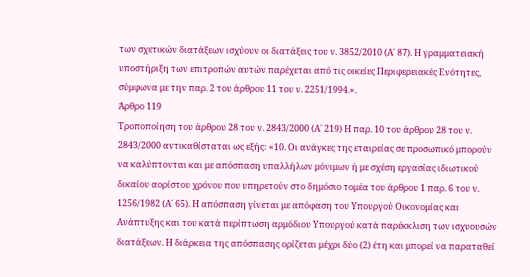των σχετικών διατάξεων ισχύουν οι διατάξεις του ν. 3852/2010 (Α΄ 87). Η γραμματειακή υποστήριξη των επιτροπών αυτών παρέχεται από τις οικείες Περιφερειακές Ενότητες, σύμφωνα με την παρ. 2 του άρθρου 11 του ν. 2251/1994.».
Άρθρο 119
Τροποποίηση του άρθρου 28 του ν. 2843/2000 (Α΄ 219) Η παρ. 10 του άρθρου 28 του ν. 2843/2000 αντικαθίσταται ως εξής: «10. Οι ανάγκες της εταιρείας σε προσωπικό μπορούν να καλύπτονται και με απόσπαση υπαλλήλων μόνιμων ή με σχέση εργασίας ιδιωτικού δικαίου αορίστου χρόνου που υπηρετούν στο δημόσιο τομέα του άρθρου 1 παρ. 6 του ν. 1256/1982 (Α΄ 65). Η απόσπαση γίνεται με απόφαση του Υπουργού Οικονομίας και Ανάπτυξης και του κατά περίπτωση αρμόδιου Υπουργού κατά παρέκκλιση των ισχυουσών διατάξεων. Η διάρκεια της απόσπασης ορίζεται μέχρι δύο (2) έτη και μπορεί να παραταθεί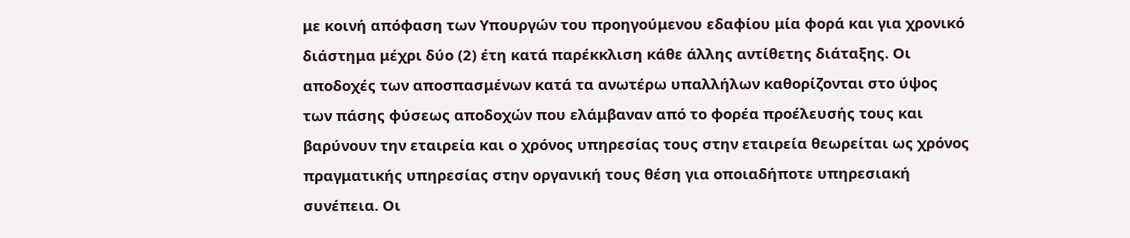με κοινή απόφαση των Υπουργών του προηγούμενου εδαφίου μία φορά και για χρονικό διάστημα μέχρι δύο (2) έτη κατά παρέκκλιση κάθε άλλης αντίθετης διάταξης. Οι αποδοχές των αποσπασμένων κατά τα ανωτέρω υπαλλήλων καθορίζονται στο ύψος των πάσης φύσεως αποδοχών που ελάμβαναν από το φορέα προέλευσής τους και βαρύνουν την εταιρεία και ο χρόνος υπηρεσίας τους στην εταιρεία θεωρείται ως χρόνος πραγματικής υπηρεσίας στην οργανική τους θέση για οποιαδήποτε υπηρεσιακή συνέπεια. Οι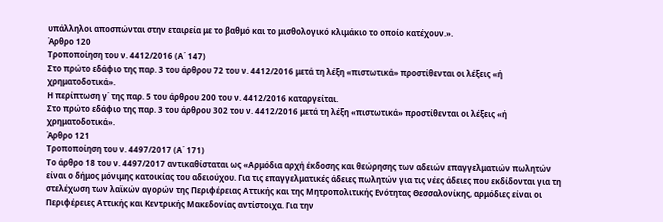υπάλληλοι αποσπώνται στην εταιρεία με το βαθμό και το μισθολογικό κλιμάκιο το οποίο κατέχουν.».
Άρθρο 120
Τροποποίηση του ν. 4412/2016 (Α΄ 147)
Στο πρώτο εδάφιο της παρ. 3 του άρθρου 72 του ν. 4412/2016 μετά τη λέξη «πιστωτικά» προστίθενται οι λέξεις «ή χρηματοδοτικά».
Η περίπτωση γ΄ της παρ. 5 του άρθρου 200 του ν. 4412/2016 καταργείται.
Στο πρώτο εδάφιο της παρ. 3 του άρθρου 302 του ν. 4412/2016 μετά τη λέξη «πιστωτικά» προστίθενται οι λέξεις «ή χρηματοδοτικά».
Άρθρο 121
Τροποποίηση του ν. 4497/2017 (Α΄ 171)
Το άρθρο 18 του ν. 4497/2017 αντικαθίσταται ως «Αρμόδια αρχή έκδοσης και θεώρησης των αδειών επαγγελματιών πωλητών είναι ο δήμος μόνιμης κατοικίας του αδειούχου. Για τις επαγγελματικές άδειες πωλητών για τις νέες άδειες που εκδίδονται για τη στελέχωση των λαϊκών αγορών της Περιφέρειας Αττικής και της Μητροπολιτικής Ενότητας Θεσσαλονίκης, αρμόδιες είναι οι Περιφέρειες Αττικής και Κεντρικής Μακεδονίας αντίστοιχα. Για την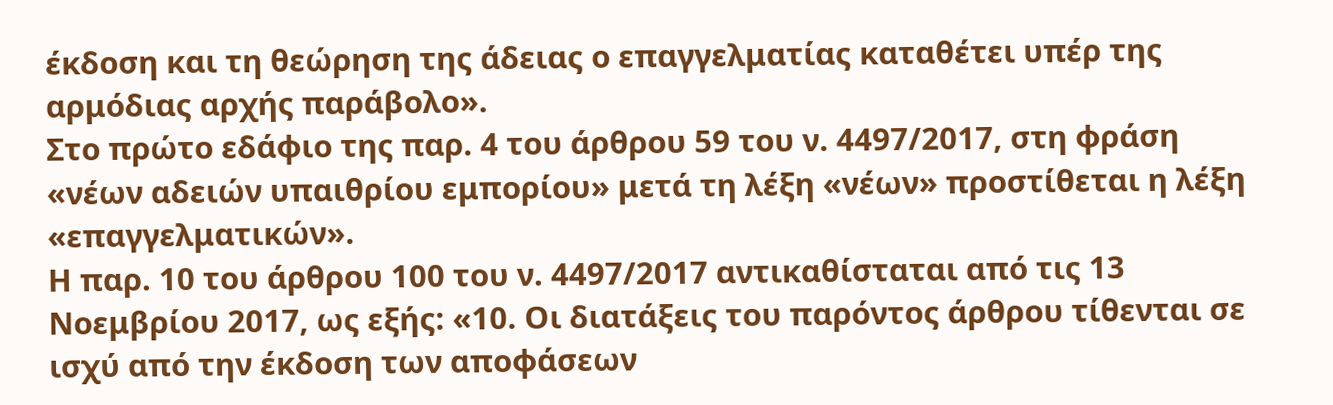έκδοση και τη θεώρηση της άδειας ο επαγγελματίας καταθέτει υπέρ της αρμόδιας αρχής παράβολο».
Στο πρώτο εδάφιο της παρ. 4 του άρθρου 59 του ν. 4497/2017, στη φράση «νέων αδειών υπαιθρίου εμπορίου» μετά τη λέξη «νέων» προστίθεται η λέξη «επαγγελματικών».
Η παρ. 10 του άρθρου 100 του ν. 4497/2017 αντικαθίσταται από τις 13 Νοεμβρίου 2017, ως εξής: «10. Οι διατάξεις του παρόντος άρθρου τίθενται σε ισχύ από την έκδοση των αποφάσεων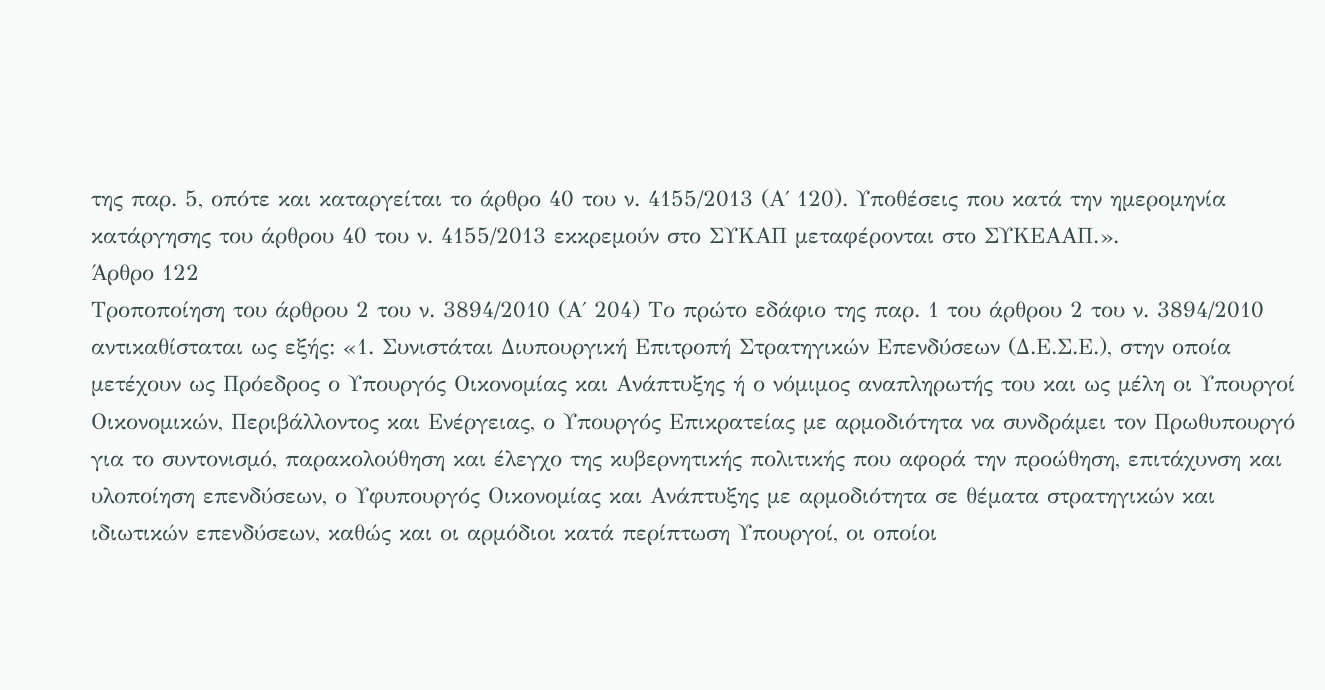της παρ. 5, οπότε και καταργείται το άρθρο 40 του ν. 4155/2013 (Α΄ 120). Υποθέσεις που κατά την ημερομηνία κατάργησης του άρθρου 40 του ν. 4155/2013 εκκρεμούν στο ΣΥΚΑΠ μεταφέρονται στο ΣΥΚΕΑΑΠ.».
Άρθρο 122
Τροποποίηση του άρθρου 2 του ν. 3894/2010 (Α΄ 204) Το πρώτο εδάφιο της παρ. 1 του άρθρου 2 του ν. 3894/2010 αντικαθίσταται ως εξής: «1. Συνιστάται Διυπουργική Επιτροπή Στρατηγικών Επενδύσεων (Δ.Ε.Σ.Ε.), στην οποία μετέχουν ως Πρόεδρος ο Υπουργός Οικονομίας και Ανάπτυξης ή ο νόμιμος αναπληρωτής του και ως μέλη οι Υπουργοί Οικονομικών, Περιβάλλοντος και Ενέργειας, ο Υπουργός Επικρατείας με αρμοδιότητα να συνδράμει τον Πρωθυπουργό για το συντονισμό, παρακολούθηση και έλεγχο της κυβερνητικής πολιτικής που αφορά την προώθηση, επιτάχυνση και υλοποίηση επενδύσεων, ο Υφυπουργός Οικονομίας και Ανάπτυξης με αρμοδιότητα σε θέματα στρατηγικών και ιδιωτικών επενδύσεων, καθώς και οι αρμόδιοι κατά περίπτωση Υπουργοί, οι οποίοι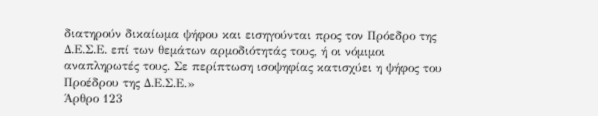διατηρούν δικαίωμα ψήφου και εισηγούνται προς τον Πρόεδρο της Δ.Ε.Σ.Ε. επί των θεμάτων αρμοδιότητάς τους, ή οι νόμιμοι αναπληρωτές τους. Σε περίπτωση ισοψηφίας κατισχύει η ψήφος του Προέδρου της Δ.Ε.Σ.Ε.»
Άρθρο 123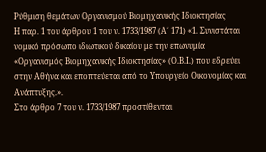Ρύθμιση θεμάτων Οργανισμού Βιομηχανικής Ιδιοκτησίας
Η παρ. 1 του άρθρου 1 του ν. 1733/1987 (Α΄ 171) «1. Συνιστάται νομικό πρόσωπο ιδιωτικού δικαίου με την επωνυμία «Οργανισμός Βιομηχανικής Ιδιοκτησίας» (Ο.Β.Ι.) που εδρεύει στην Αθήνα και εποπτεύεται από το Υπουργείο Οικονομίας και Ανάπτυξης.».
Στο άρθρο 7 του ν. 1733/1987 προστίθενται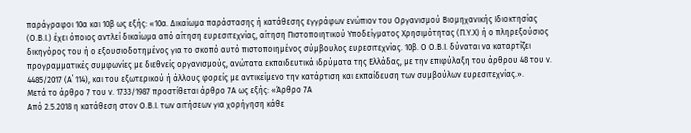παράγραφοι 10α και 10β ως εξής: «10α. Δικαίωμα παράστασης ή κατάθεσης εγγράφων ενώπιον του Οργανισμού Βιομηχανικής Ιδιοκτησίας (Ο.Β.Ι.) έχει όποιος αντλεί δικαίωμα από αίτηση ευρεσιτεχνίας, αίτηση Πιστοποιητικού Υποδείγματος Χρησιμότητας (Π.Υ.Χ) ή ο πληρεξούσιος δικηγόρος του ή ο εξουσιοδοτημένος για το σκοπό αυτό πιστοποιημένος σύμβουλος ευρεσιτεχνίας. 10β. Ο Ο.Β.Ι. δύναται να καταρτίζει προγραμματικές συμφωνίες με διεθνείς οργανισμούς, ανώτατα εκπαιδευτικά ιδρύματα της Ελλάδας, με την επιφύλαξη του άρθρου 48 του ν. 4485/2017 (Α΄ 114), και του εξωτερικού ή άλλους φορείς με αντικείμενο την κατάρτιση και εκπαίδευση των συμβούλων ευρεσιτεχνίας.».
Μετά το άρθρο 7 του ν. 1733/1987 προστίθεται άρθρο 7Α ως εξής: «Άρθρο 7Α
Από 2.5.2018 η κατάθεση στον Ο.Β.Ι. των αιτήσεων για χορήγηση κάθε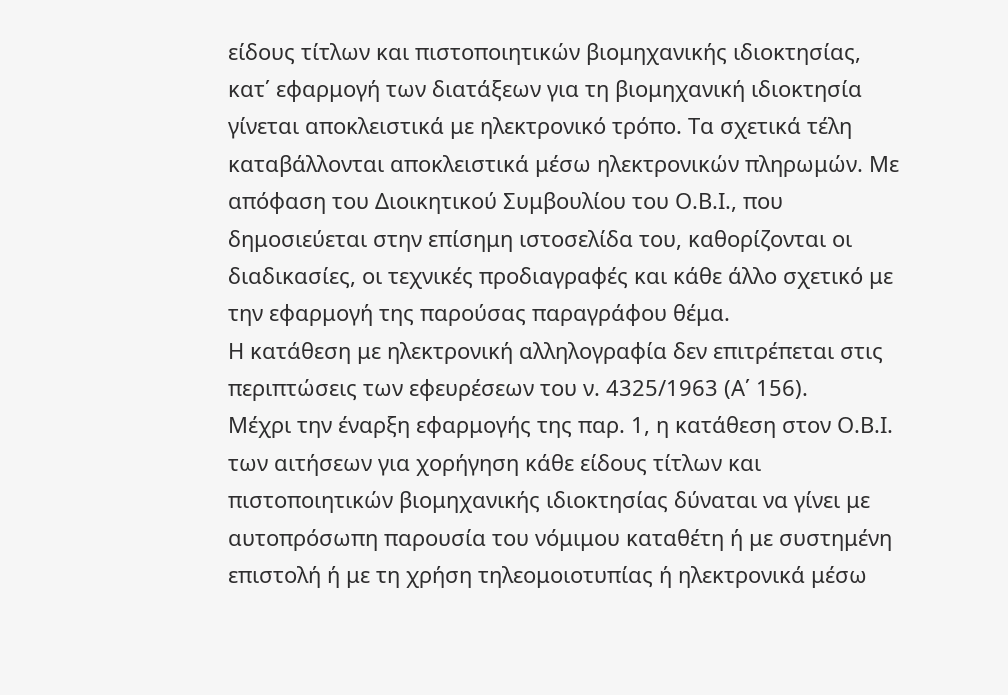είδους τίτλων και πιστοποιητικών βιομηχανικής ιδιοκτησίας, κατ΄ εφαρμογή των διατάξεων για τη βιομηχανική ιδιοκτησία γίνεται αποκλειστικά με ηλεκτρονικό τρόπο. Τα σχετικά τέλη καταβάλλονται αποκλειστικά μέσω ηλεκτρονικών πληρωμών. Με απόφαση του Διοικητικού Συμβουλίου του Ο.Β.Ι., που δημοσιεύεται στην επίσημη ιστοσελίδα του, καθορίζονται οι διαδικασίες, οι τεχνικές προδιαγραφές και κάθε άλλο σχετικό με την εφαρμογή της παρούσας παραγράφου θέμα.
Η κατάθεση με ηλεκτρονική αλληλογραφία δεν επιτρέπεται στις περιπτώσεις των εφευρέσεων του ν. 4325/1963 (Α΄ 156).
Μέχρι την έναρξη εφαρμογής της παρ. 1, η κατάθεση στον Ο.Β.Ι. των αιτήσεων για χορήγηση κάθε είδους τίτλων και πιστοποιητικών βιομηχανικής ιδιοκτησίας δύναται να γίνει με αυτοπρόσωπη παρουσία του νόμιμου καταθέτη ή με συστημένη επιστολή ή με τη χρήση τηλεομοιοτυπίας ή ηλεκτρονικά μέσω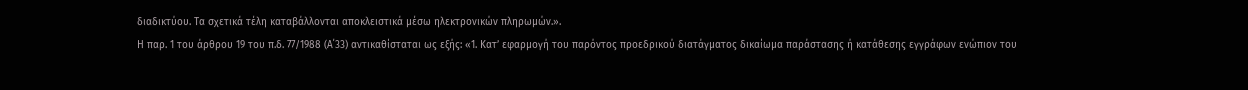διαδικτύου. Τα σχετικά τέλη καταβάλλονται αποκλειστικά μέσω ηλεκτρονικών πληρωμών.».
Η παρ. 1 του άρθρου 19 του π.δ. 77/1988 (Α΄33) αντικαθίσταται ως εξής: «1. Κατ’ εφαρμογή του παρόντος προεδρικού διατάγματος δικαίωμα παράστασης ή κατάθεσης εγγράφων ενώπιον του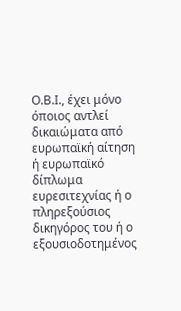Ο.Β.Ι., έχει μόνο όποιος αντλεί δικαιώματα από ευρωπαϊκή αίτηση ή ευρωπαϊκό δίπλωμα ευρεσιτεχνίας ή ο πληρεξούσιος δικηγόρος του ή ο εξουσιοδοτημένος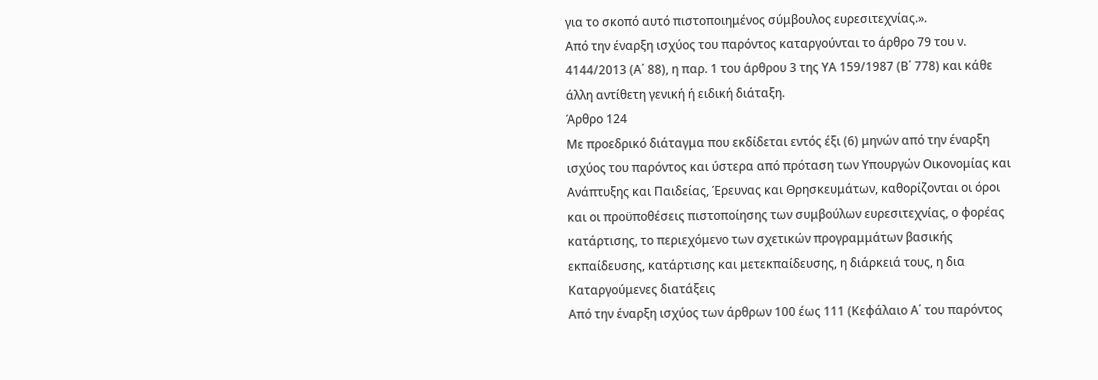για το σκοπό αυτό πιστοποιημένος σύμβουλος ευρεσιτεχνίας.».
Από την έναρξη ισχύος του παρόντος καταργούνται το άρθρο 79 του ν. 4144/2013 (Α΄ 88), η παρ. 1 του άρθρου 3 της ΥΑ 159/1987 (Β΄ 778) και κάθε άλλη αντίθετη γενική ή ειδική διάταξη.
Άρθρο 124
Με προεδρικό διάταγμα που εκδίδεται εντός έξι (6) μηνών από την έναρξη ισχύος του παρόντος και ύστερα από πρόταση των Υπουργών Οικονομίας και Ανάπτυξης και Παιδείας, Έρευνας και Θρησκευμάτων, καθορίζονται οι όροι και οι προϋποθέσεις πιστοποίησης των συμβούλων ευρεσιτεχνίας, ο φορέας κατάρτισης, το περιεχόμενο των σχετικών προγραμμάτων βασικής εκπαίδευσης, κατάρτισης και μετεκπαίδευσης, η διάρκειά τους, η δια Καταργούμενες διατάξεις
Από την έναρξη ισχύος των άρθρων 100 έως 111 (Κεφάλαιο Α΄ του παρόντος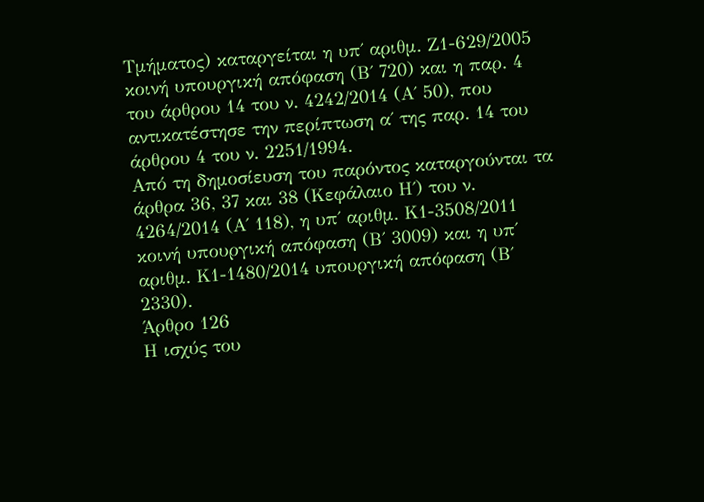Τμήματος) καταργείται η υπ΄ αριθμ. Ζ1-629/2005 κοινή υπουργική απόφαση (Β΄ 720) και η παρ. 4 του άρθρου 14 του ν. 4242/2014 (Α΄ 50), που αντικατέστησε την περίπτωση α΄ της παρ. 14 του άρθρου 4 του ν. 2251/1994.
Από τη δημοσίευση του παρόντος καταργούνται τα άρθρα 36, 37 και 38 (Κεφάλαιο Η΄) του ν. 4264/2014 (Α΄ 118), η υπ΄ αριθμ. Κ1-3508/2011 κοινή υπουργική απόφαση (Β΄ 3009) και η υπ΄ αριθμ. Κ1-1480/2014 υπουργική απόφαση (Β΄ 2330).
Άρθρο 126
Η ισχύς του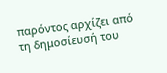παρόντος αρχίζει από τη δημοσίευσή του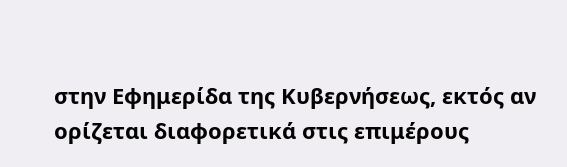στην Εφημερίδα της Κυβερνήσεως, εκτός αν ορίζεται διαφορετικά στις επιμέρους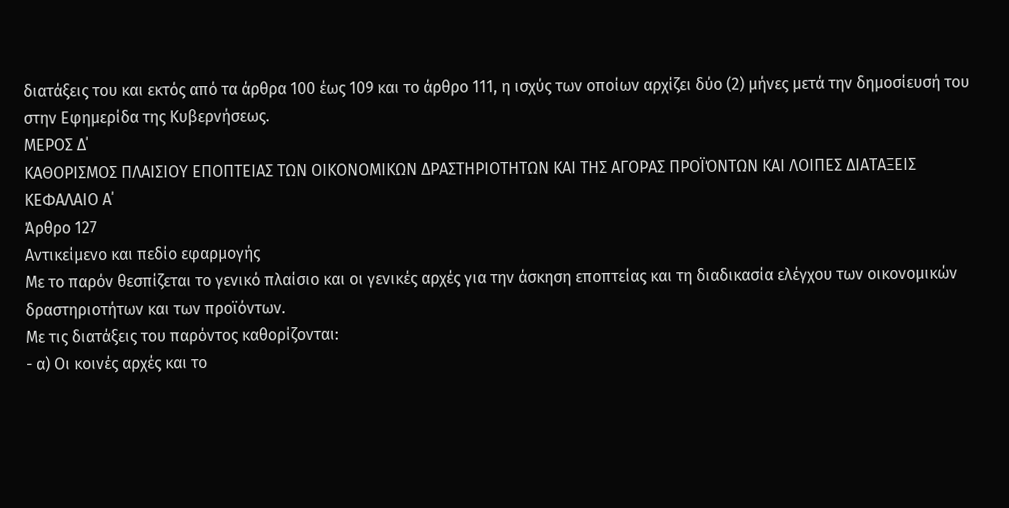διατάξεις του και εκτός από τα άρθρα 100 έως 109 και το άρθρο 111, η ισχύς των οποίων αρχίζει δύο (2) μήνες μετά την δημοσίευσή του στην Εφημερίδα της Κυβερνήσεως.
ΜΕΡΟΣ Δ΄
ΚΑΘΟΡΙΣΜΟΣ ΠΛΑΙΣΙΟΥ ΕΠΟΠΤΕΙΑΣ ΤΩΝ ΟΙΚΟΝΟΜΙΚΩΝ ΔΡΑΣΤΗΡΙΟΤΗΤΩΝ ΚΑΙ ΤΗΣ ΑΓΟΡΑΣ ΠΡΟΪΌΝΤΩΝ ΚΑΙ ΛΟΙΠΕΣ ΔΙΑΤΑΞΕΙΣ
ΚΕΦΑΛΑΙΟ Α΄
Άρθρο 127
Αντικείμενο και πεδίο εφαρμογής
Με το παρόν θεσπίζεται το γενικό πλαίσιο και οι γενικές αρχές για την άσκηση εποπτείας και τη διαδικασία ελέγχου των οικονομικών δραστηριοτήτων και των προϊόντων.
Με τις διατάξεις του παρόντος καθορίζονται:
- α) Οι κοινές αρχές και το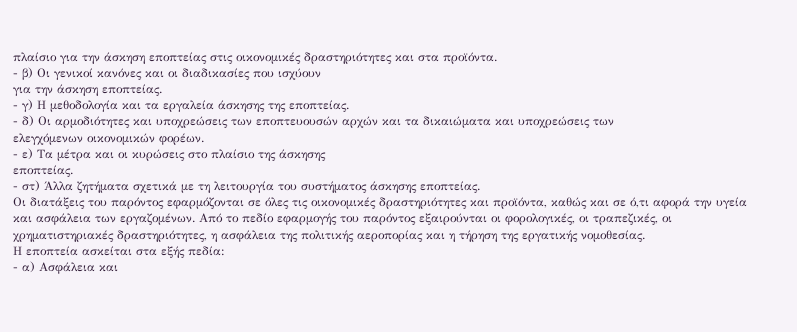πλαίσιο για την άσκηση εποπτείας στις οικονομικές δραστηριότητες και στα προϊόντα.
- β) Οι γενικοί κανόνες και οι διαδικασίες που ισχύουν
για την άσκηση εποπτείας.
- γ) Η μεθοδολογία και τα εργαλεία άσκησης της εποπτείας.
- δ) Οι αρμοδιότητες και υποχρεώσεις των εποπτευουσών αρχών και τα δικαιώματα και υποχρεώσεις των
ελεγχόμενων οικονομικών φορέων.
- ε) Τα μέτρα και οι κυρώσεις στο πλαίσιο της άσκησης
εποπτείας.
- στ) Άλλα ζητήματα σχετικά με τη λειτουργία του συστήματος άσκησης εποπτείας.
Οι διατάξεις του παρόντος εφαρμόζονται σε όλες τις οικονομικές δραστηριότητες και προϊόντα, καθώς και σε ό,τι αφορά την υγεία και ασφάλεια των εργαζομένων. Από το πεδίο εφαρμογής του παρόντος εξαιρούνται οι φορολογικές, οι τραπεζικές, οι χρηματιστηριακές δραστηριότητες, η ασφάλεια της πολιτικής αεροπορίας και η τήρηση της εργατικής νομοθεσίας.
Η εποπτεία ασκείται στα εξής πεδία:
- α) Ασφάλεια και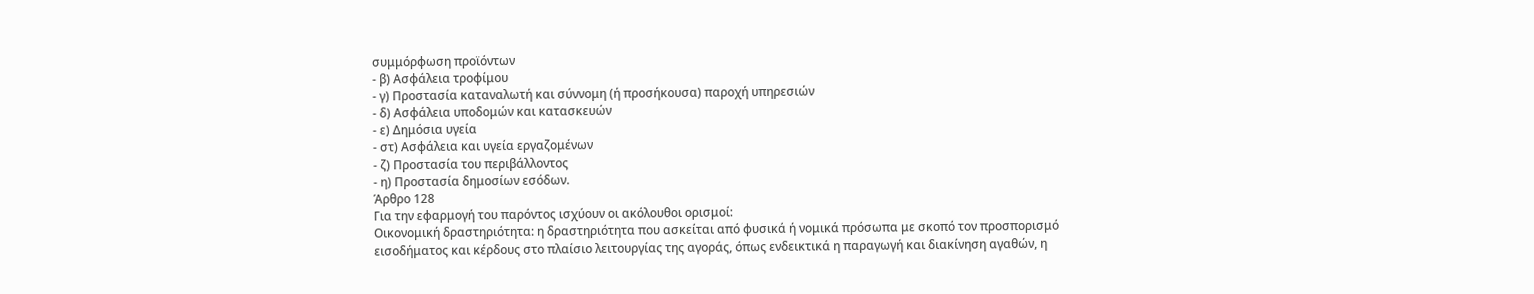συμμόρφωση προϊόντων
- β) Ασφάλεια τροφίμου
- γ) Προστασία καταναλωτή και σύννομη (ή προσήκουσα) παροχή υπηρεσιών
- δ) Ασφάλεια υποδομών και κατασκευών
- ε) Δημόσια υγεία
- στ) Ασφάλεια και υγεία εργαζομένων
- ζ) Προστασία του περιβάλλοντος
- η) Προστασία δημοσίων εσόδων.
Άρθρο 128
Για την εφαρμογή του παρόντος ισχύουν οι ακόλουθοι ορισμοί:
Οικονομική δραστηριότητα: η δραστηριότητα που ασκείται από φυσικά ή νομικά πρόσωπα με σκοπό τον προσπορισμό εισοδήματος και κέρδους στο πλαίσιο λειτουργίας της αγοράς, όπως ενδεικτικά η παραγωγή και διακίνηση αγαθών, η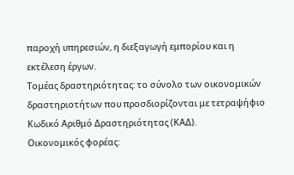παροχή υπηρεσιών, η διεξαγωγή εμπορίου και η εκτέλεση έργων.
Τομέας δραστηριότητας: το σύνολο των οικονομικών δραστηριοτήτων που προσδιορίζονται με τετραψήφιο Κωδικό Αριθμό Δραστηριότητας (ΚΑΔ).
Οικονομικός φορέας: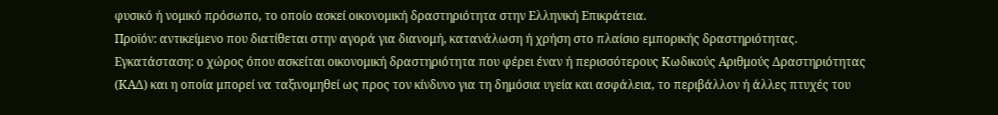φυσικό ή νομικό πρόσωπο, το οποίο ασκεί οικονομική δραστηριότητα στην Ελληνική Επικράτεια.
Προϊόν: αντικείμενο που διατίθεται στην αγορά για διανομή, κατανάλωση ή χρήση στο πλαίσιο εμπορικής δραστηριότητας.
Εγκατάσταση: ο χώρος όπου ασκείται οικονομική δραστηριότητα που φέρει έναν ή περισσότερους Κωδικούς Αριθμούς Δραστηριότητας (ΚΑΔ) και η οποία μπορεί να ταξινομηθεί ως προς τον κίνδυνο για τη δημόσια υγεία και ασφάλεια, το περιβάλλον ή άλλες πτυχές του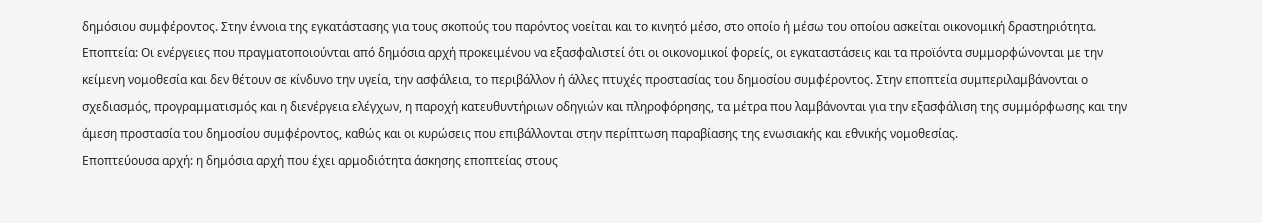δημόσιου συμφέροντος. Στην έννοια της εγκατάστασης για τους σκοπούς του παρόντος νοείται και το κινητό μέσο, στο οποίο ή μέσω του οποίου ασκείται οικονομική δραστηριότητα.
Εποπτεία: Οι ενέργειες που πραγματοποιούνται από δημόσια αρχή προκειμένου να εξασφαλιστεί ότι οι οικονομικοί φορείς, οι εγκαταστάσεις και τα προϊόντα συμμορφώνονται με την κείμενη νομοθεσία και δεν θέτουν σε κίνδυνο την υγεία, την ασφάλεια, το περιβάλλον ή άλλες πτυχές προστασίας του δημοσίου συμφέροντος. Στην εποπτεία συμπεριλαμβάνονται ο σχεδιασμός, προγραμματισμός και η διενέργεια ελέγχων, η παροχή κατευθυντήριων οδηγιών και πληροφόρησης, τα μέτρα που λαμβάνονται για την εξασφάλιση της συμμόρφωσης και την άμεση προστασία του δημοσίου συμφέροντος, καθώς και οι κυρώσεις που επιβάλλονται στην περίπτωση παραβίασης της ενωσιακής και εθνικής νομοθεσίας.
Εποπτεύουσα αρχή: η δημόσια αρχή που έχει αρμοδιότητα άσκησης εποπτείας στους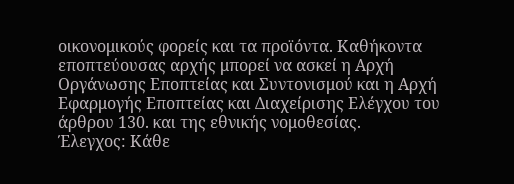οικονομικούς φορείς και τα προϊόντα. Καθήκοντα εποπτεύουσας αρχής μπορεί να ασκεί η Αρχή Οργάνωσης Εποπτείας και Συντονισμού και η Αρχή Εφαρμογής Εποπτείας και Διαχείρισης Ελέγχου του άρθρου 130. και της εθνικής νομοθεσίας.
Έλεγχος: Κάθε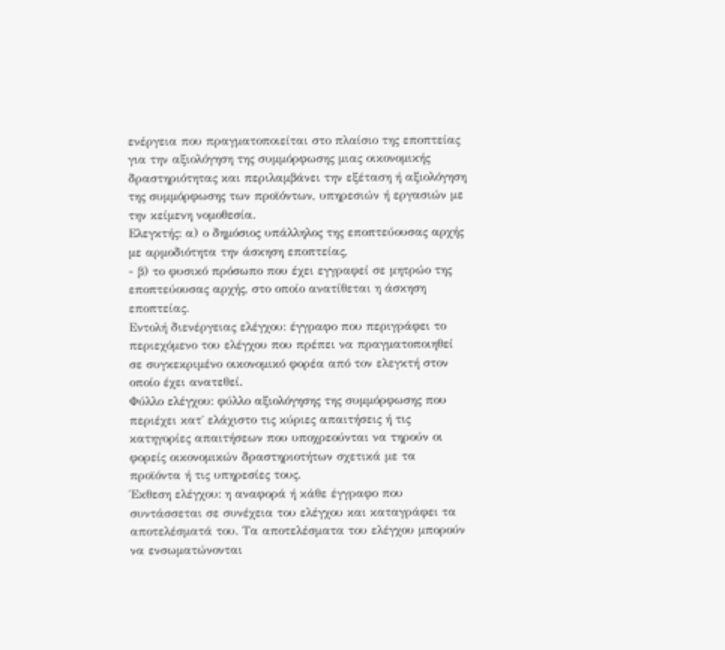ενέργεια που πραγματοποιείται στο πλαίσιο της εποπτείας για την αξιολόγηση της συμμόρφωσης μιας οικονομικής δραστηριότητας και περιλαμβάνει την εξέταση ή αξιολόγηση της συμμόρφωσης των προϊόντων, υπηρεσιών ή εργασιών με την κείμενη νομοθεσία.
Ελεγκτής: α) ο δημόσιος υπάλληλος της εποπτεύουσας αρχής με αρμοδιότητα την άσκηση εποπτείας,
- β) το φυσικό πρόσωπο που έχει εγγραφεί σε μητρώο της
εποπτεύουσας αρχής, στο οποίο ανατίθεται η άσκηση εποπτείας.
Εντολή διενέργειας ελέγχου: έγγραφο που περιγράφει το περιεχόμενο του ελέγχου που πρέπει να πραγματοποιηθεί σε συγκεκριμένο οικονομικό φορέα από τον ελεγκτή στον οποίο έχει ανατεθεί.
Φύλλο ελέγχου: φύλλο αξιολόγησης της συμμόρφωσης που περιέχει κατ΄ ελάχιστο τις κύριες απαιτήσεις ή τις κατηγορίες απαιτήσεων που υποχρεούνται να τηρούν οι φορείς οικονομικών δραστηριοτήτων σχετικά με τα προϊόντα ή τις υπηρεσίες τους.
Έκθεση ελέγχου: η αναφορά ή κάθε έγγραφο που συντάσσεται σε συνέχεια του ελέγχου και καταγράφει τα αποτελέσματά του. Τα αποτελέσματα του ελέγχου μπορούν να ενσωματώνονται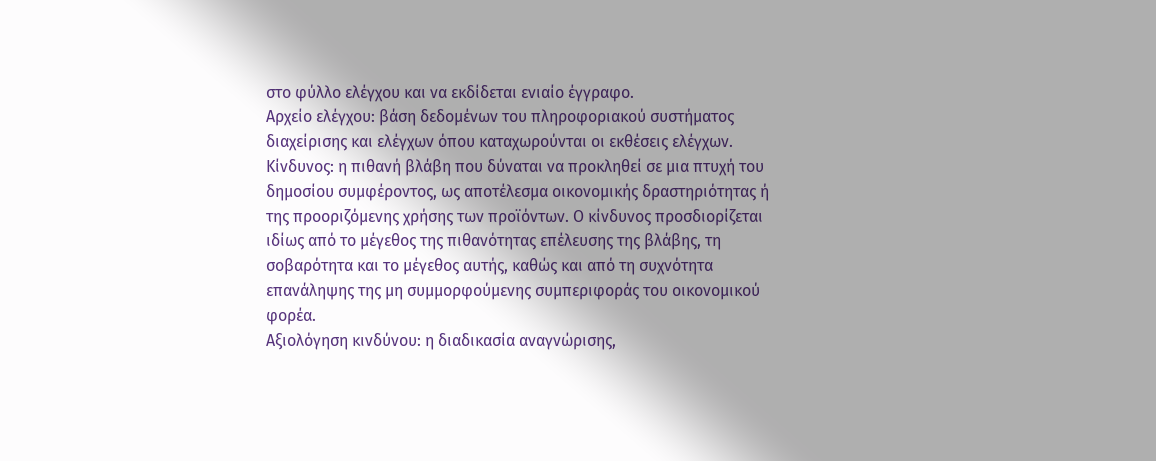στο φύλλο ελέγχου και να εκδίδεται ενιαίο έγγραφο.
Αρχείο ελέγχου: βάση δεδομένων του πληροφοριακού συστήματος διαχείρισης και ελέγχων όπου καταχωρούνται οι εκθέσεις ελέγχων.
Κίνδυνος: η πιθανή βλάβη που δύναται να προκληθεί σε μια πτυχή του δημοσίου συμφέροντος, ως αποτέλεσμα οικονομικής δραστηριότητας ή της προοριζόμενης χρήσης των προϊόντων. Ο κίνδυνος προσδιορίζεται ιδίως από το μέγεθος της πιθανότητας επέλευσης της βλάβης, τη σοβαρότητα και το μέγεθος αυτής, καθώς και από τη συχνότητα επανάληψης της μη συμμορφούμενης συμπεριφοράς του οικονομικού φορέα.
Αξιολόγηση κινδύνου: η διαδικασία αναγνώρισης,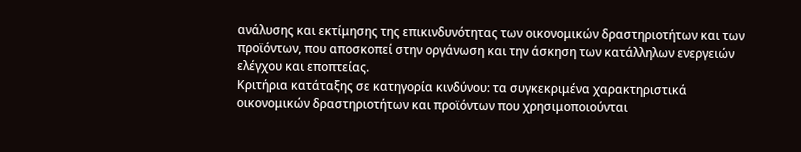ανάλυσης και εκτίμησης της επικινδυνότητας των οικονομικών δραστηριοτήτων και των προϊόντων, που αποσκοπεί στην οργάνωση και την άσκηση των κατάλληλων ενεργειών ελέγχου και εποπτείας.
Κριτήρια κατάταξης σε κατηγορία κινδύνου: τα συγκεκριμένα χαρακτηριστικά οικονομικών δραστηριοτήτων και προϊόντων που χρησιμοποιούνται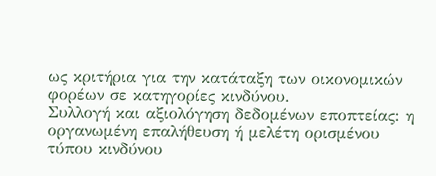ως κριτήρια για την κατάταξη των οικονομικών φορέων σε κατηγορίες κινδύνου.
Συλλογή και αξιολόγηση δεδομένων εποπτείας: η οργανωμένη επαλήθευση ή μελέτη ορισμένου τύπου κινδύνου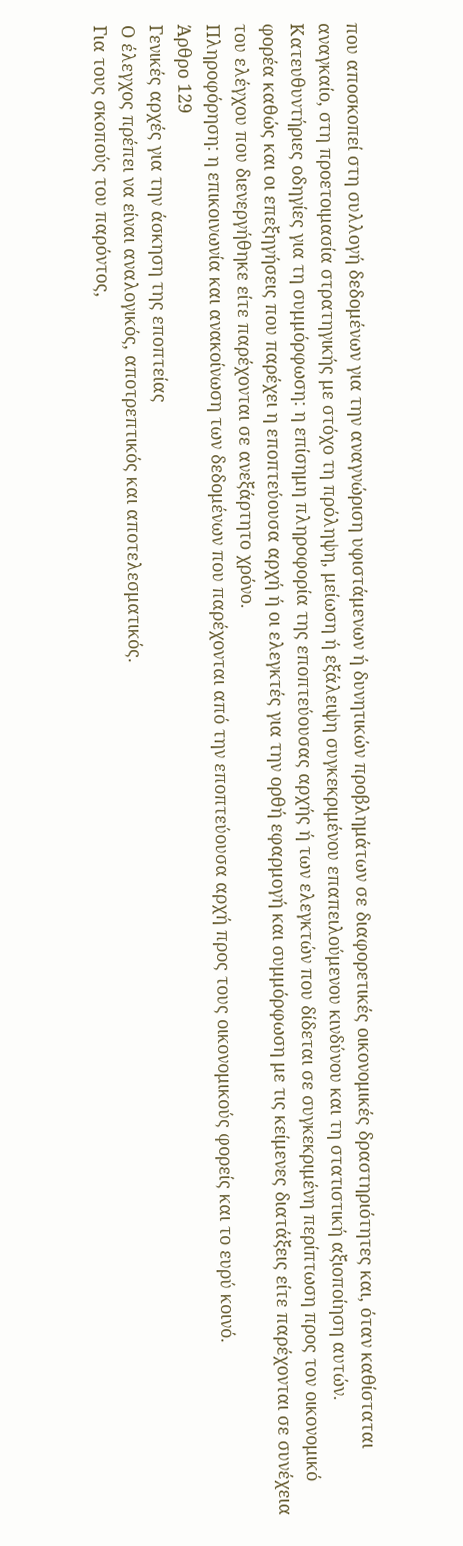που αποσκοπεί στη συλλογή δεδομένων για την αναγνώριση υφιστάμενων ή δυνητικών προβλημάτων σε διαφορετικές οικονομικές δραστηριότητες και, όταν καθίσταται αναγκαίο, στη προετοιμασία στρατηγικής με στόχο τη πρόληψη, μείωση ή εξάλειψη συγκεκριμένου επαπειλούμενου κινδύνου και τη στατιστική αξιοποίηση αυτών.
Κατευθυντήριες οδηγίες για τη συμμόρφωση: η επίσημη πληροφορία της εποπτεύουσας αρχής ή των ελεγκτών που δίδεται σε συγκεκριμένη περίπτωση προς τον οικονομικό φορέα καθώς και οι επεξηγήσεις που παρέχει η εποπτεύουσα αρχή ή οι ελεγκτές για την ορθή εφαρμογή και συμμόρφωση με τις κείμενες διατάξεις είτε παρέχονται σε συνέχεια του ελέγχου που διενεργήθηκε είτε παρέχονται σε ανεξάρτητο χρόνο.
Πληροφόρηση: η επικοινωνία και ανακοίνωση των δεδομένων που παρέχονται από την εποπτεύουσα αρχή προς τους οικονομικούς φορείς και το ευρύ κοινό.
Άρθρο 129
Γενικές αρχές για την άσκηση της εποπτείας
Ο έλεγχος πρέπει να είναι αναλογικός, αποτρεπτικός και αποτελεσματικός.
Για τους σκοπούς του παρόντος,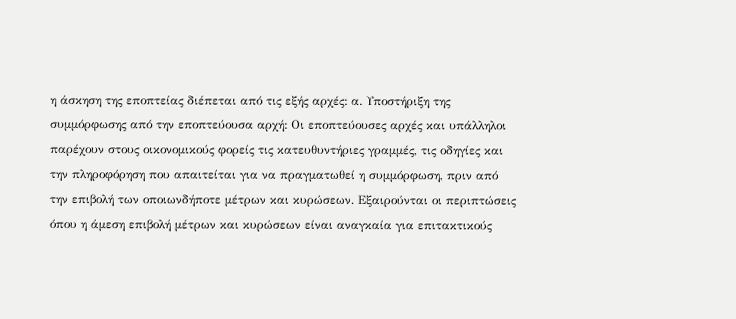η άσκηση της εποπτείας διέπεται από τις εξής αρχές: α. Υποστήριξη της συμμόρφωσης από την εποπτεύουσα αρχή: Οι εποπτεύουσες αρχές και υπάλληλοι παρέχουν στους οικονομικούς φορείς τις κατευθυντήριες γραμμές, τις οδηγίες και την πληροφόρηση που απαιτείται για να πραγματωθεί η συμμόρφωση, πριν από την επιβολή των οποιωνδήποτε μέτρων και κυρώσεων. Εξαιρούνται οι περιπτώσεις όπου η άμεση επιβολή μέτρων και κυρώσεων είναι αναγκαία για επιτακτικούς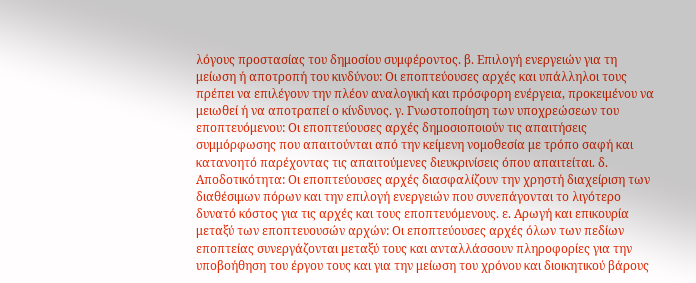λόγους προστασίας του δημοσίου συμφέροντος. β. Επιλογή ενεργειών για τη μείωση ή αποτροπή του κινδύνου: Οι εποπτεύουσες αρχές και υπάλληλοι τους πρέπει να επιλέγουν την πλέον αναλογική και πρόσφορη ενέργεια, προκειμένου να μειωθεί ή να αποτραπεί ο κίνδυνος. γ. Γνωστοποίηση των υποχρεώσεων του εποπτευόμενου: Οι εποπτεύουσες αρχές δημοσιοποιούν τις απαιτήσεις συμμόρφωσης που απαιτούνται από την κείμενη νομοθεσία με τρόπο σαφή και κατανοητό παρέχοντας τις απαιτούμενες διευκρινίσεις όπου απαιτείται. δ. Αποδοτικότητα: Οι εποπτεύουσες αρχές διασφαλίζουν την χρηστή διαχείριση των διαθέσιμων πόρων και την επιλογή ενεργειών που συνεπάγονται το λιγότερο δυνατό κόστος για τις αρχές και τους εποπτευόμενους. ε. Αρωγή και επικουρία μεταξύ των εποπτευουσών αρχών: Οι εποπτεύουσες αρχές όλων των πεδίων εποπτείας συνεργάζονται μεταξύ τους και ανταλλάσσουν πληροφορίες για την υποβοήθηση του έργου τους και για την μείωση του χρόνου και διοικητικού βάρους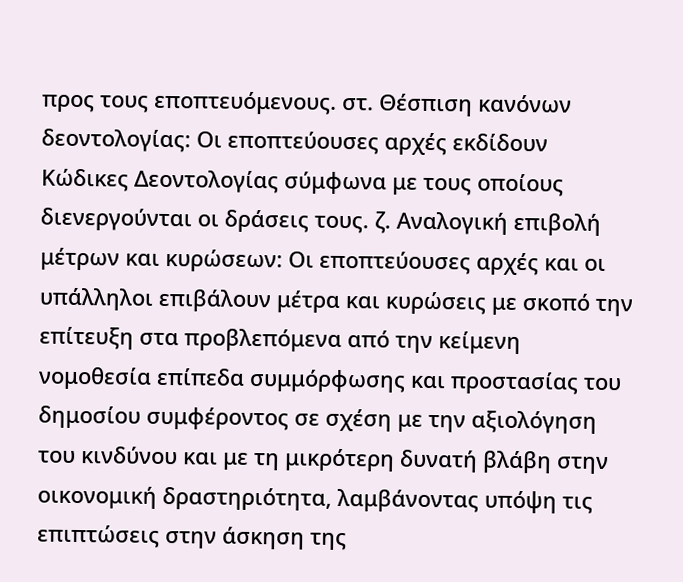προς τους εποπτευόμενους. στ. Θέσπιση κανόνων δεοντολογίας: Οι εποπτεύουσες αρχές εκδίδουν Κώδικες Δεοντολογίας σύμφωνα με τους οποίους διενεργούνται οι δράσεις τους. ζ. Αναλογική επιβολή μέτρων και κυρώσεων: Οι εποπτεύουσες αρχές και οι υπάλληλοι επιβάλουν μέτρα και κυρώσεις με σκοπό την επίτευξη στα προβλεπόμενα από την κείμενη νομοθεσία επίπεδα συμμόρφωσης και προστασίας του δημοσίου συμφέροντος σε σχέση με την αξιολόγηση του κινδύνου και με τη μικρότερη δυνατή βλάβη στην οικονομική δραστηριότητα, λαμβάνοντας υπόψη τις επιπτώσεις στην άσκηση της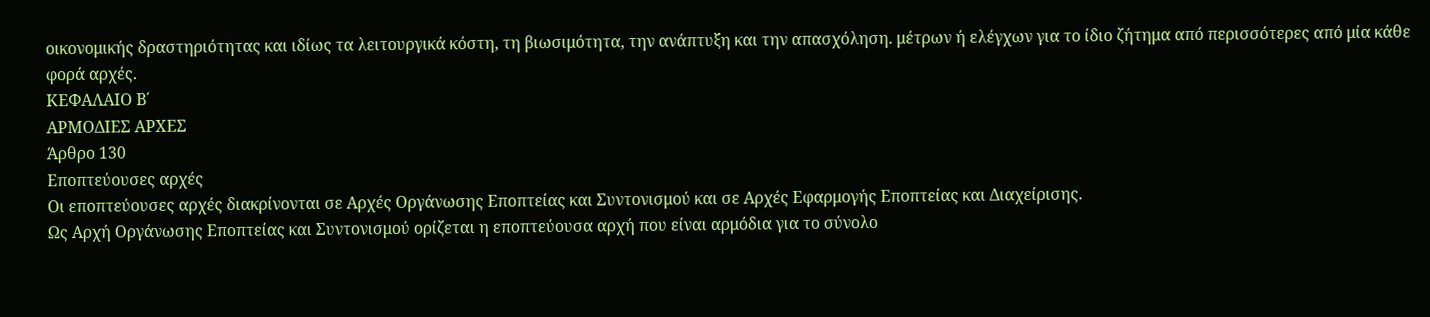οικονομικής δραστηριότητας και ιδίως τα λειτουργικά κόστη, τη βιωσιμότητα, την ανάπτυξη και την απασχόληση. μέτρων ή ελέγχων για το ίδιο ζήτημα από περισσότερες από μία κάθε φορά αρχές.
ΚΕΦΑΛΑΙΟ Β΄
ΑΡΜΟΔΙΕΣ ΑΡΧΕΣ
Άρθρο 130
Εποπτεύουσες αρχές
Οι εποπτεύουσες αρχές διακρίνονται σε Αρχές Οργάνωσης Εποπτείας και Συντονισμού και σε Αρχές Εφαρμογής Εποπτείας και Διαχείρισης.
Ως Αρχή Οργάνωσης Εποπτείας και Συντονισμού ορίζεται η εποπτεύουσα αρχή που είναι αρμόδια για το σύνολο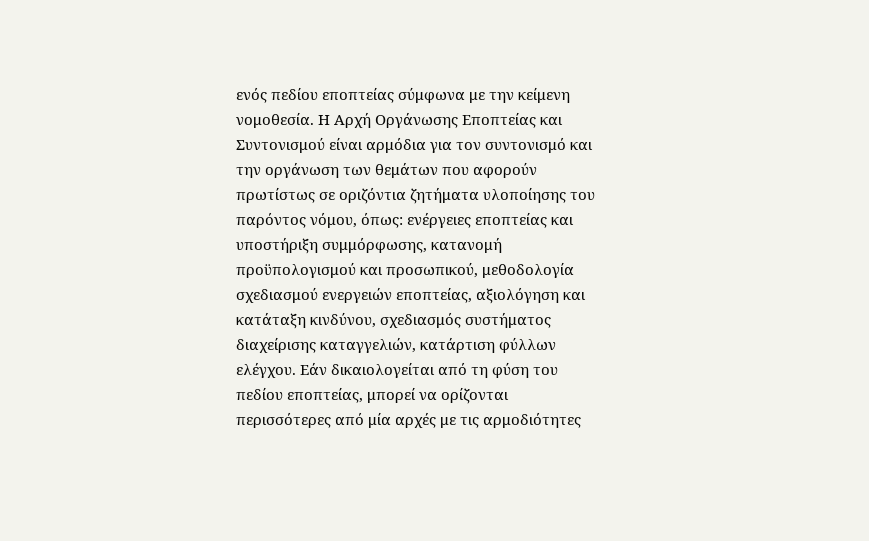ενός πεδίου εποπτείας σύμφωνα με την κείμενη νομοθεσία. Η Αρχή Οργάνωσης Εποπτείας και Συντονισμού είναι αρμόδια για τον συντονισμό και την οργάνωση των θεμάτων που αφορούν πρωτίστως σε οριζόντια ζητήματα υλοποίησης του παρόντος νόμου, όπως: ενέργειες εποπτείας και υποστήριξη συμμόρφωσης, κατανομή προϋπολογισμού και προσωπικού, μεθοδολογία σχεδιασμού ενεργειών εποπτείας, αξιολόγηση και κατάταξη κινδύνου, σχεδιασμός συστήματος διαχείρισης καταγγελιών, κατάρτιση φύλλων ελέγχου. Εάν δικαιολογείται από τη φύση του πεδίου εποπτείας, μπορεί να ορίζονται περισσότερες από μία αρχές με τις αρμοδιότητες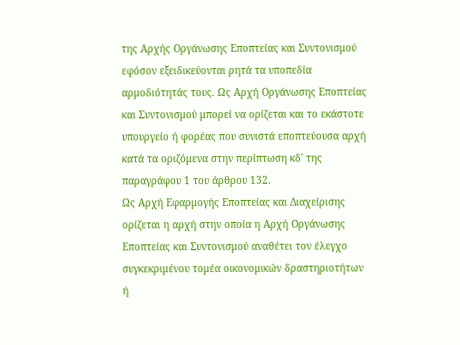της Αρχής Οργάνωσης Εποπτείας και Συντονισμού εφόσον εξειδικεύονται ρητά τα υποπεδία αρμοδιότητάς τους. Ως Αρχή Οργάνωσης Εποπτείας και Συντονισμού μπορεί να ορίζεται και το εκάστοτε υπουργείο ή φορέας που συνιστά εποπτεύουσα αρχή κατά τα οριζόμενα στην περίπτωση κδ΄ της παραγράφου 1 του άρθρου 132.
Ως Αρχή Εφαρμογής Εποπτείας και Διαχείρισης ορίζεται η αρχή στην οποία η Αρχή Οργάνωσης Εποπτείας και Συντονισμού αναθέτει τον έλεγχο συγκεκριμένου τομέα οικονομικών δραστηριοτήτων ή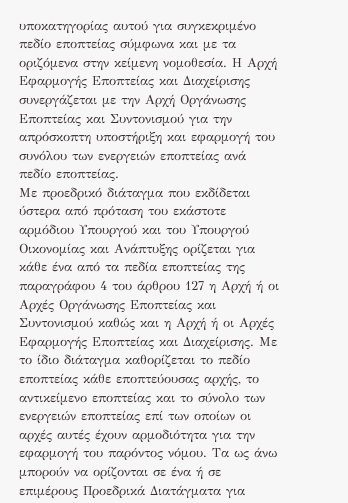υποκατηγορίας αυτού για συγκεκριμένο πεδίο εποπτείας σύμφωνα και με τα οριζόμενα στην κείμενη νομοθεσία. Η Αρχή Εφαρμογής Εποπτείας και Διαχείρισης συνεργάζεται με την Αρχή Οργάνωσης Εποπτείας και Συντονισμού για την απρόσκοπτη υποστήριξη και εφαρμογή του συνόλου των ενεργειών εποπτείας ανά πεδίο εποπτείας.
Με προεδρικό διάταγμα που εκδίδεται ύστερα από πρόταση του εκάστοτε αρμόδιου Υπουργού και του Υπουργού Οικονομίας και Ανάπτυξης ορίζεται για κάθε ένα από τα πεδία εποπτείας της παραγράφου 4 του άρθρου 127 η Αρχή ή οι Αρχές Οργάνωσης Εποπτείας και Συντονισμού καθώς και η Αρχή ή οι Αρχές Εφαρμογής Εποπτείας και Διαχείρισης. Με το ίδιο διάταγμα καθορίζεται το πεδίο εποπτείας κάθε εποπτεύουσας αρχής, το αντικείμενο εποπτείας και το σύνολο των ενεργειών εποπτείας επί των οποίων οι αρχές αυτές έχουν αρμοδιότητα για την εφαρμογή του παρόντος νόμου. Τα ως άνω μπορούν να ορίζονται σε ένα ή σε επιμέρους Προεδρικά Διατάγματα για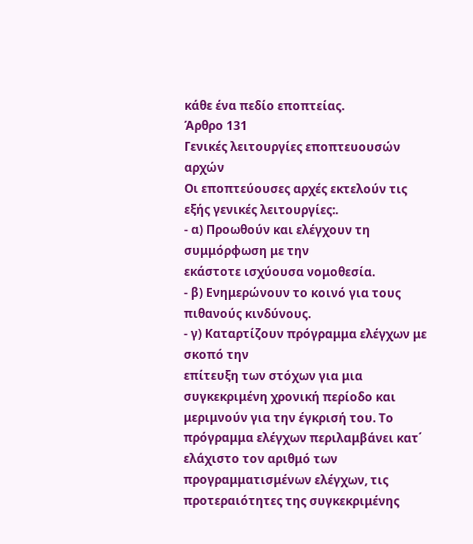κάθε ένα πεδίο εποπτείας.
Άρθρο 131
Γενικές λειτουργίες εποπτευουσών αρχών
Οι εποπτεύουσες αρχές εκτελούν τις εξής γενικές λειτουργίες:.
- α) Προωθούν και ελέγχουν τη συμμόρφωση με την
εκάστοτε ισχύουσα νομοθεσία.
- β) Ενημερώνουν το κοινό για τους πιθανούς κινδύνους.
- γ) Καταρτίζουν πρόγραμμα ελέγχων με σκοπό την
επίτευξη των στόχων για μια συγκεκριμένη χρονική περίοδο και μεριμνούν για την έγκρισή του. Το πρόγραμμα ελέγχων περιλαμβάνει κατ΄ ελάχιστο τον αριθμό των προγραμματισμένων ελέγχων, τις προτεραιότητες της συγκεκριμένης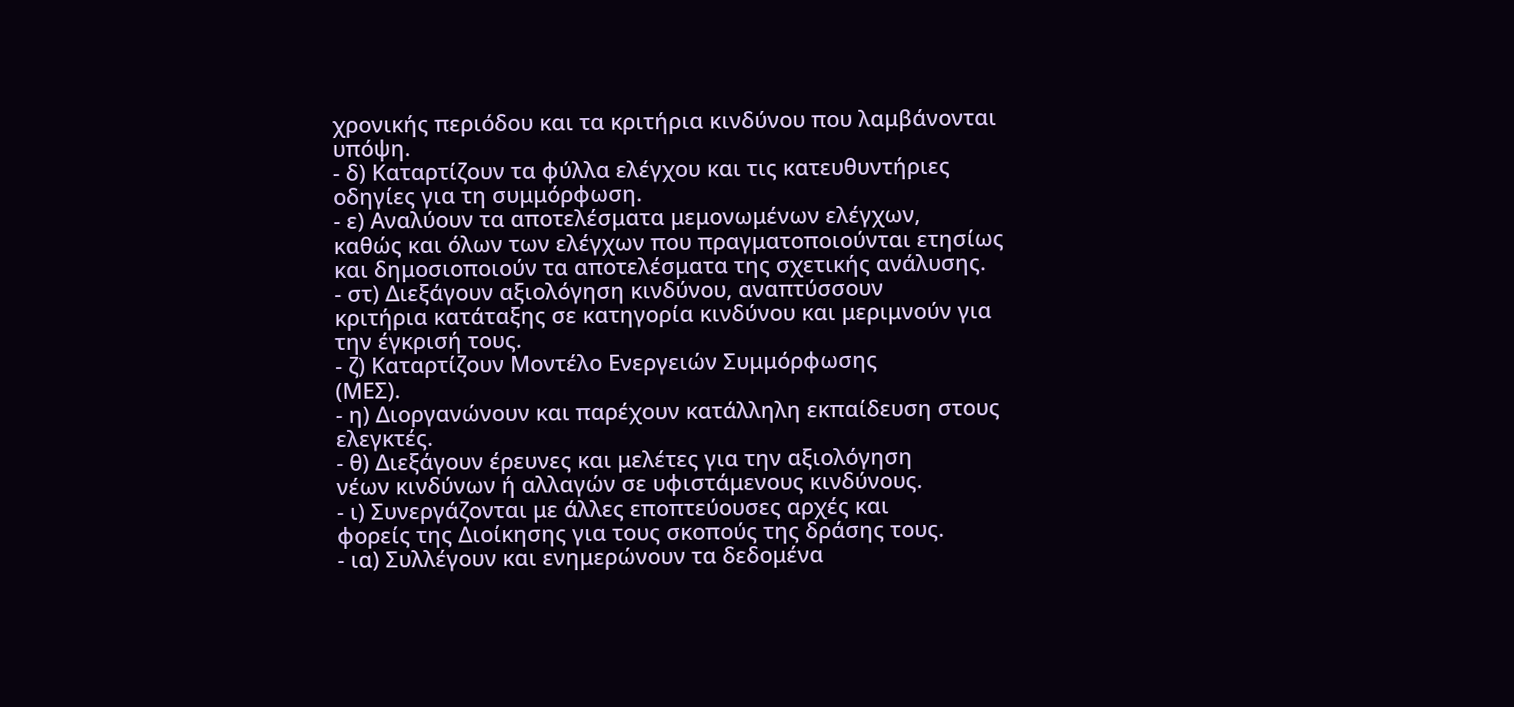χρονικής περιόδου και τα κριτήρια κινδύνου που λαμβάνονται υπόψη.
- δ) Καταρτίζουν τα φύλλα ελέγχου και τις κατευθυντήριες οδηγίες για τη συμμόρφωση.
- ε) Αναλύουν τα αποτελέσματα μεμονωμένων ελέγχων,
καθώς και όλων των ελέγχων που πραγματοποιούνται ετησίως και δημοσιοποιούν τα αποτελέσματα της σχετικής ανάλυσης.
- στ) Διεξάγουν αξιολόγηση κινδύνου, αναπτύσσουν
κριτήρια κατάταξης σε κατηγορία κινδύνου και μεριμνούν για την έγκρισή τους.
- ζ) Καταρτίζουν Μοντέλο Ενεργειών Συμμόρφωσης
(ΜΕΣ).
- η) Διοργανώνουν και παρέχουν κατάλληλη εκπαίδευση στους ελεγκτές.
- θ) Διεξάγουν έρευνες και μελέτες για την αξιολόγηση
νέων κινδύνων ή αλλαγών σε υφιστάμενους κινδύνους.
- ι) Συνεργάζονται με άλλες εποπτεύουσες αρχές και
φορείς της Διοίκησης για τους σκοπούς της δράσης τους.
- ια) Συλλέγουν και ενημερώνουν τα δεδομένα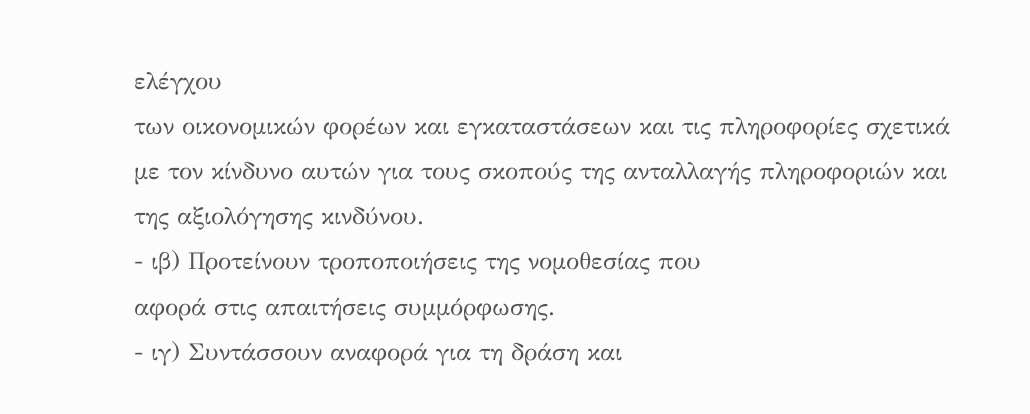ελέγχου
των οικονομικών φορέων και εγκαταστάσεων και τις πληροφορίες σχετικά με τον κίνδυνο αυτών για τους σκοπούς της ανταλλαγής πληροφοριών και της αξιολόγησης κινδύνου.
- ιβ) Προτείνουν τροποποιήσεις της νομοθεσίας που
αφορά στις απαιτήσεις συμμόρφωσης.
- ιγ) Συντάσσουν αναφορά για τη δράση και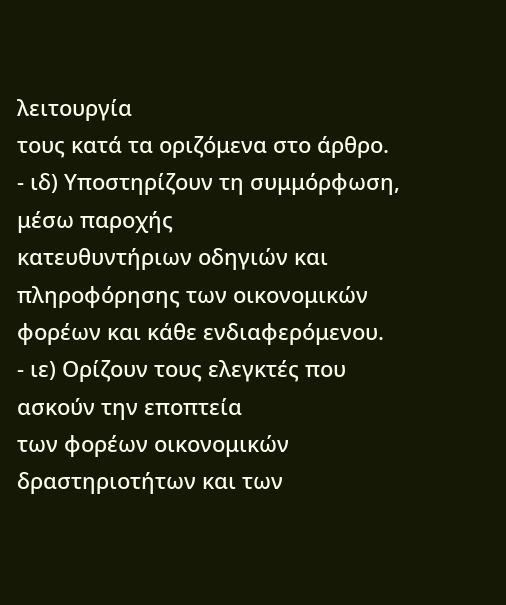λειτουργία
τους κατά τα οριζόμενα στο άρθρο.
- ιδ) Υποστηρίζουν τη συμμόρφωση, μέσω παροχής
κατευθυντήριων οδηγιών και πληροφόρησης των οικονομικών φορέων και κάθε ενδιαφερόμενου.
- ιε) Ορίζουν τους ελεγκτές που ασκούν την εποπτεία
των φορέων οικονομικών δραστηριοτήτων και των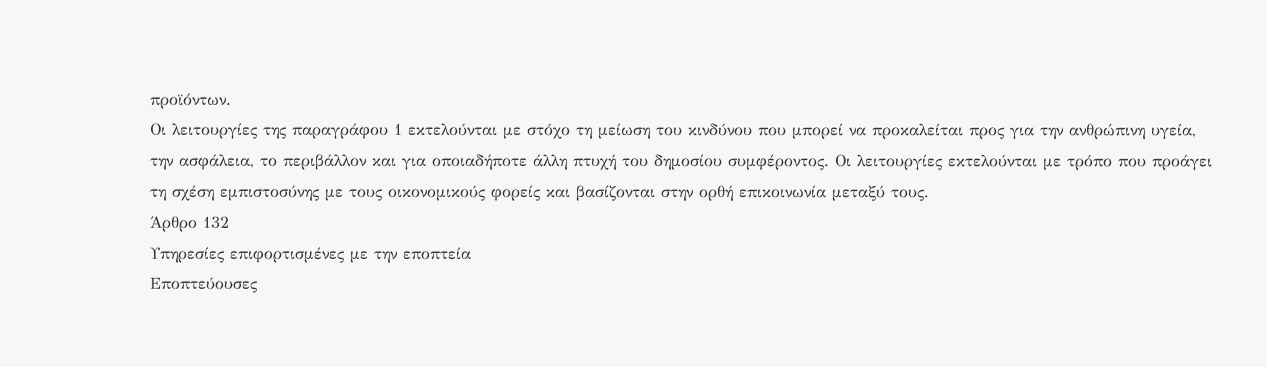προϊόντων.
Οι λειτουργίες της παραγράφου 1 εκτελούνται με στόχο τη μείωση του κινδύνου που μπορεί να προκαλείται προς για την ανθρώπινη υγεία, την ασφάλεια, το περιβάλλον και για οποιαδήποτε άλλη πτυχή του δημοσίου συμφέροντος. Οι λειτουργίες εκτελούνται με τρόπο που προάγει τη σχέση εμπιστοσύνης με τους οικονομικούς φορείς και βασίζονται στην ορθή επικοινωνία μεταξύ τους.
Άρθρο 132
Υπηρεσίες επιφορτισμένες με την εποπτεία
Εποπτεύουσες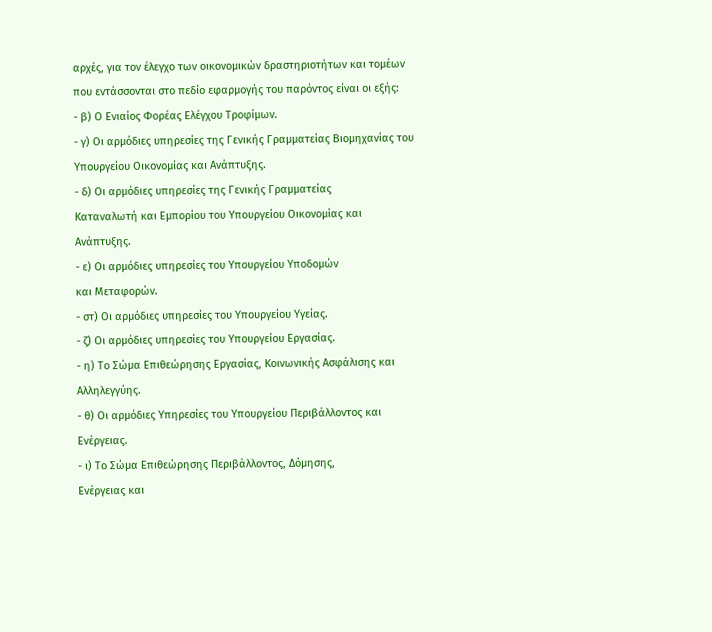αρχές, για τον έλεγχο των οικονομικών δραστηριοτήτων και τομέων που εντάσσονται στο πεδίο εφαρμογής του παρόντος είναι οι εξής:
- β) Ο Ενιαίος Φορέας Ελέγχου Τροφίμων.
- γ) Οι αρμόδιες υπηρεσίες της Γενικής Γραμματείας Βιομηχανίας του Υπουργείου Οικονομίας και Ανάπτυξης.
- δ) Οι αρμόδιες υπηρεσίες της Γενικής Γραμματείας
Καταναλωτή και Εμπορίου του Υπουργείου Οικονομίας και Ανάπτυξης.
- ε) Οι αρμόδιες υπηρεσίες του Υπουργείου Υποδομών
και Μεταφορών.
- στ) Οι αρμόδιες υπηρεσίες του Υπουργείου Υγείας.
- ζ) Οι αρμόδιες υπηρεσίες του Υπουργείου Εργασίας.
- η) Το Σώμα Επιθεώρησης Εργασίας, Κοινωνικής Ασφάλισης και Αλληλεγγύης.
- θ) Οι αρμόδιες Υπηρεσίες του Υπουργείου Περιβάλλοντος και Ενέργειας.
- ι) Το Σώμα Επιθεώρησης Περιβάλλοντος, Δόμησης,
Ενέργειας και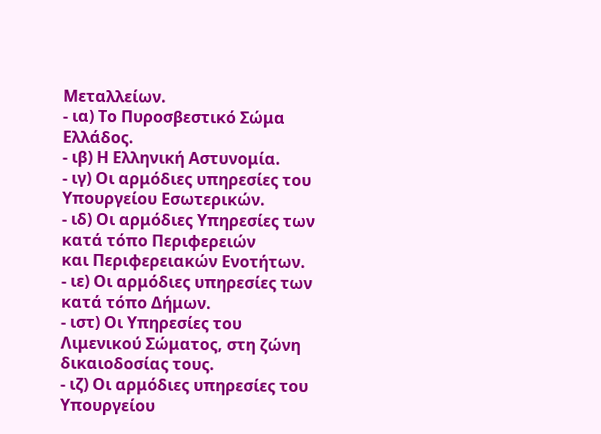Μεταλλείων.
- ια) Το Πυροσβεστικό Σώμα Ελλάδος.
- ιβ) Η Ελληνική Αστυνομία.
- ιγ) Οι αρμόδιες υπηρεσίες του Υπουργείου Εσωτερικών.
- ιδ) Οι αρμόδιες Υπηρεσίες των κατά τόπο Περιφερειών
και Περιφερειακών Ενοτήτων.
- ιε) Οι αρμόδιες υπηρεσίες των κατά τόπο Δήμων.
- ιστ) Οι Υπηρεσίες του Λιμενικού Σώματος, στη ζώνη
δικαιοδοσίας τους.
- ιζ) Οι αρμόδιες υπηρεσίες του Υπουργείου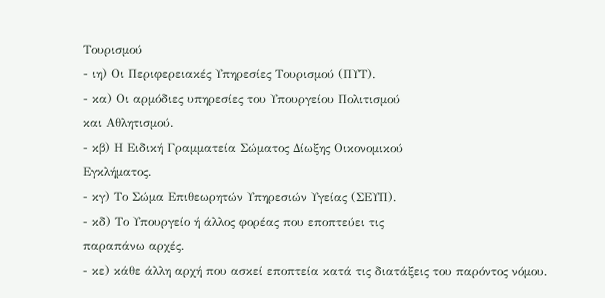Τουρισμού
- ιη) Οι Περιφερειακές Υπηρεσίες Τουρισμού (ΠΥΤ).
- κα) Οι αρμόδιες υπηρεσίες του Υπουργείου Πολιτισμού
και Αθλητισμού.
- κβ) Η Ειδική Γραμματεία Σώματος Δίωξης Οικονομικού
Εγκλήματος.
- κγ) Το Σώμα Επιθεωρητών Υπηρεσιών Υγείας (ΣΕΥΠ).
- κδ) Το Υπουργείο ή άλλος φορέας που εποπτεύει τις
παραπάνω αρχές.
- κε) κάθε άλλη αρχή που ασκεί εποπτεία κατά τις διατάξεις του παρόντος νόμου.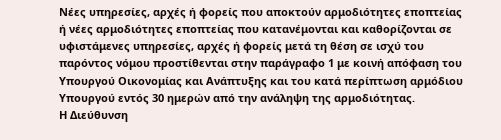Νέες υπηρεσίες, αρχές ή φορείς που αποκτούν αρμοδιότητες εποπτείας ή νέες αρμοδιότητες εποπτείας που κατανέμονται και καθορίζονται σε υφιστάμενες υπηρεσίες, αρχές ή φορείς μετά τη θέση σε ισχύ του παρόντος νόμου προστίθενται στην παράγραφο 1 με κοινή απόφαση του Υπουργού Οικονομίας και Ανάπτυξης και του κατά περίπτωση αρμόδιου Υπουργού εντός 30 ημερών από την ανάληψη της αρμοδιότητας.
Η Διεύθυνση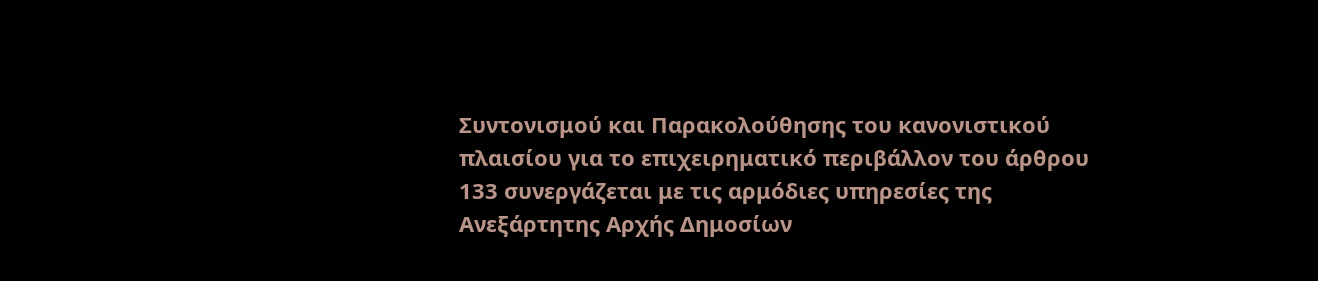Συντονισμού και Παρακολούθησης του κανονιστικού πλαισίου για το επιχειρηματικό περιβάλλον του άρθρου 133 συνεργάζεται με τις αρμόδιες υπηρεσίες της Ανεξάρτητης Αρχής Δημοσίων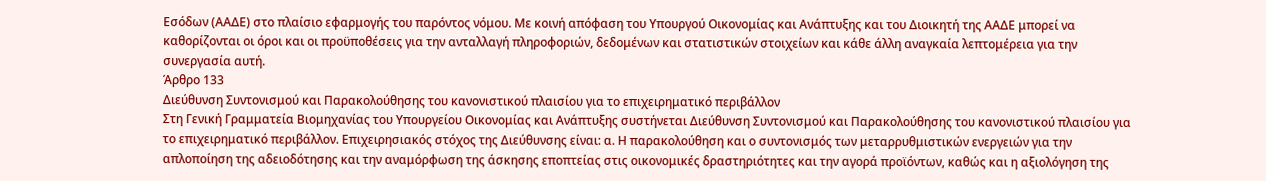Εσόδων (ΑΑΔΕ) στο πλαίσιο εφαρμογής του παρόντος νόμου. Με κοινή απόφαση του Υπουργού Οικονομίας και Ανάπτυξης και του Διοικητή της ΑΑΔΕ μπορεί να καθορίζονται οι όροι και οι προϋποθέσεις για την ανταλλαγή πληροφοριών, δεδομένων και στατιστικών στοιχείων και κάθε άλλη αναγκαία λεπτομέρεια για την συνεργασία αυτή.
Άρθρο 133
Διεύθυνση Συντονισμού και Παρακολούθησης του κανονιστικού πλαισίου για το επιχειρηματικό περιβάλλον
Στη Γενική Γραμματεία Βιομηχανίας του Υπουργείου Οικονομίας και Ανάπτυξης συστήνεται Διεύθυνση Συντονισμού και Παρακολούθησης του κανονιστικού πλαισίου για το επιχειρηματικό περιβάλλον. Επιχειρησιακός στόχος της Διεύθυνσης είναι: α. Η παρακολούθηση και ο συντονισμός των μεταρρυθμιστικών ενεργειών για την απλοποίηση της αδειοδότησης και την αναμόρφωση της άσκησης εποπτείας στις οικονομικές δραστηριότητες και την αγορά προϊόντων, καθώς και η αξιολόγηση της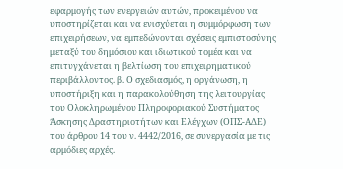εφαρμογής των ενεργειών αυτών, προκειμένου να υποστηρίζεται και να ενισχύεται η συμμόρφωση των επιχειρήσεων, να εμπεδώνονται σχέσεις εμπιστοσύνης μεταξύ του δημόσιου και ιδιωτικού τομέα και να επιτυγχάνεται η βελτίωση του επιχειρηματικού περιβάλλοντος. β. Ο σχεδιασμός, η οργάνωση, η υποστήριξη και η παρακολούθηση της λειτουργίας του Ολοκληρωμένου Πληροφοριακού Συστήματος Άσκησης Δραστηριοτήτων και Ελέγχων (ΟΠΣ-ΑΔΕ) του άρθρου 14 του ν. 4442/2016, σε συνεργασία με τις αρμόδιες αρχές.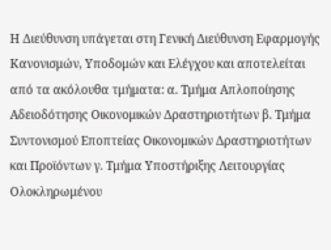Η Διεύθυνση υπάγεται στη Γενική Διεύθυνση Eφαρμογής Κανονισμών, Υποδομών και Ελέγχου και αποτελείται από τα ακόλουθα τμήματα: α. Τμήμα Απλοποίησης Αδειοδότησης Οικονομικών Δραστηριοτήτων β. Τμήμα Συντονισμού Εποπτείας Οικονομικών Δραστηριοτήτων και Προϊόντων γ. Τμήμα Υποστήριξης Λειτουργίας Ολοκληρωμένου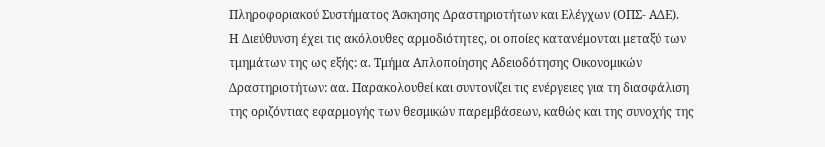Πληροφοριακού Συστήματος Άσκησης Δραστηριοτήτων και Ελέγχων (ΟΠΣ- ΑΔΕ).
Η Διεύθυνση έχει τις ακόλουθες αρμοδιότητες, οι οποίες κατανέμονται μεταξύ των τμημάτων της ως εξής: α. Τμήμα Απλοποίησης Αδειοδότησης Οικονομικών Δραστηριοτήτων: αα. Παρακολουθεί και συντονίζει τις ενέργειες για τη διασφάλιση της οριζόντιας εφαρμογής των θεσμικών παρεμβάσεων, καθώς και της συνοχής της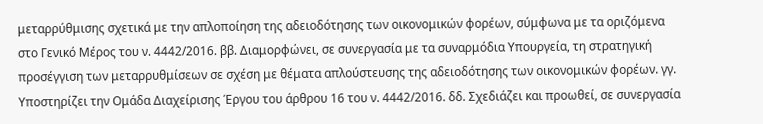μεταρρύθμισης σχετικά με την απλοποίηση της αδειοδότησης των οικονομικών φορέων, σύμφωνα με τα οριζόμενα στο Γενικό Μέρος του ν. 4442/2016. ββ. Διαμορφώνει, σε συνεργασία με τα συναρμόδια Υπουργεία, τη στρατηγική προσέγγιση των μεταρρυθμίσεων σε σχέση με θέματα απλούστευσης της αδειοδότησης των οικονομικών φορέων. γγ. Υποστηρίζει την Ομάδα Διαχείρισης Έργου του άρθρου 16 του ν. 4442/2016. δδ. Σχεδιάζει και προωθεί, σε συνεργασία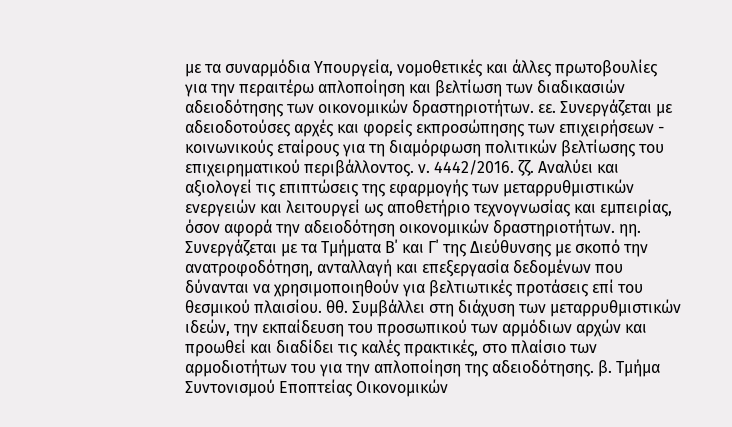με τα συναρμόδια Υπουργεία, νομοθετικές και άλλες πρωτοβουλίες για την περαιτέρω απλοποίηση και βελτίωση των διαδικασιών αδειοδότησης των οικονομικών δραστηριοτήτων. εε. Συνεργάζεται με αδειοδοτούσες αρχές και φορείς εκπροσώπησης των επιχειρήσεων - κοινωνικούς εταίρους για τη διαμόρφωση πολιτικών βελτίωσης του επιχειρηματικού περιβάλλοντος. ν. 4442/2016. ζζ. Αναλύει και αξιολογεί τις επιπτώσεις της εφαρμογής των μεταρρυθμιστικών ενεργειών και λειτουργεί ως αποθετήριο τεχνογνωσίας και εμπειρίας, όσον αφορά την αδειοδότηση οικονομικών δραστηριοτήτων. ηη. Συνεργάζεται με τα Τμήματα Β΄ και Γ΄ της Διεύθυνσης με σκοπό την ανατροφοδότηση, ανταλλαγή και επεξεργασία δεδομένων που δύνανται να χρησιμοποιηθούν για βελτιωτικές προτάσεις επί του θεσμικού πλαισίου. θθ. Συμβάλλει στη διάχυση των μεταρρυθμιστικών ιδεών, την εκπαίδευση του προσωπικού των αρμόδιων αρχών και προωθεί και διαδίδει τις καλές πρακτικές, στο πλαίσιο των αρμοδιοτήτων του για την απλοποίηση της αδειοδότησης. β. Τμήμα Συντονισμού Εποπτείας Οικονομικών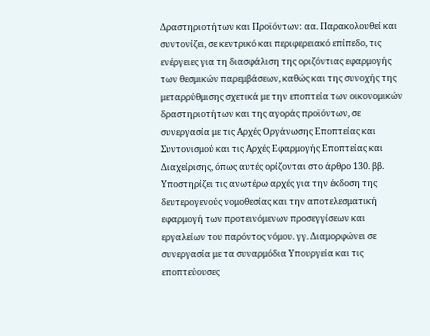Δραστηριοτήτων και Προϊόντων: αα. Παρακολουθεί και συντονίζει, σε κεντρικό και περιφερειακό επίπεδο, τις ενέργειες για τη διασφάλιση της οριζόντιας εφαρμογής των θεσμικών παρεμβάσεων, καθώς και της συνοχής της μεταρρύθμισης σχετικά με την εποπτεία των οικονομικών δραστηριοτήτων και της αγοράς προϊόντων, σε συνεργασία με τις Αρχές Οργάνωσης Εποπτείας και Συντονισμού και τις Αρχές Εφαρμογής Εποπτείας και Διαχείρισης, όπως αυτές ορίζονται στο άρθρο 130. ββ. Υποστηρίζει τις ανωτέρω αρχές για την έκδοση της δευτερογενούς νομοθεσίας και την αποτελεσματική εφαρμογή των προτεινόμενων προσεγγίσεων και εργαλείων του παρόντος νόμου. γγ. Διαμορφώνει σε συνεργασία με τα συναρμόδια Υπουργεία και τις εποπτεύουσες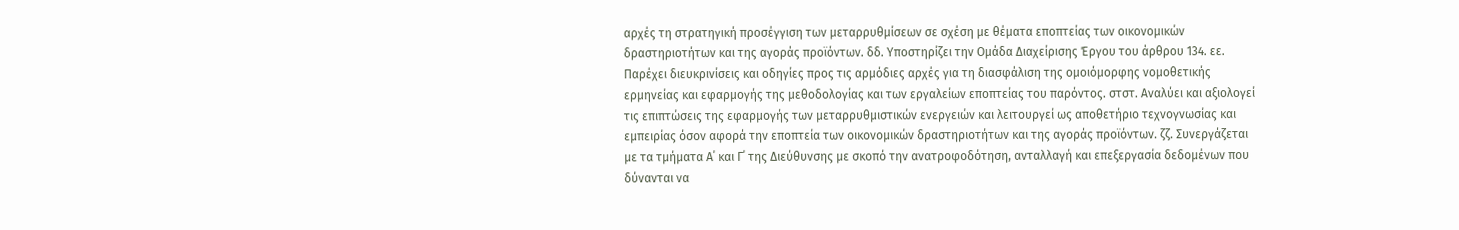αρχές τη στρατηγική προσέγγιση των μεταρρυθμίσεων σε σχέση με θέματα εποπτείας των οικονομικών δραστηριοτήτων και της αγοράς προϊόντων. δδ. Υποστηρίζει την Ομάδα Διαχείρισης Έργου του άρθρου 134. εε. Παρέχει διευκρινίσεις και οδηγίες προς τις αρμόδιες αρχές για τη διασφάλιση της ομοιόμορφης νομοθετικής ερμηνείας και εφαρμογής της μεθοδολογίας και των εργαλείων εποπτείας του παρόντος. στστ. Αναλύει και αξιολογεί τις επιπτώσεις της εφαρμογής των μεταρρυθμιστικών ενεργειών και λειτουργεί ως αποθετήριο τεχνογνωσίας και εμπειρίας όσον αφορά την εποπτεία των οικονομικών δραστηριοτήτων και της αγοράς προϊόντων. ζζ. Συνεργάζεται με τα τμήματα Α΄ και Γ΄ της Διεύθυνσης με σκοπό την ανατροφοδότηση, ανταλλαγή και επεξεργασία δεδομένων που δύνανται να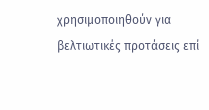χρησιμοποιηθούν για βελτιωτικές προτάσεις επί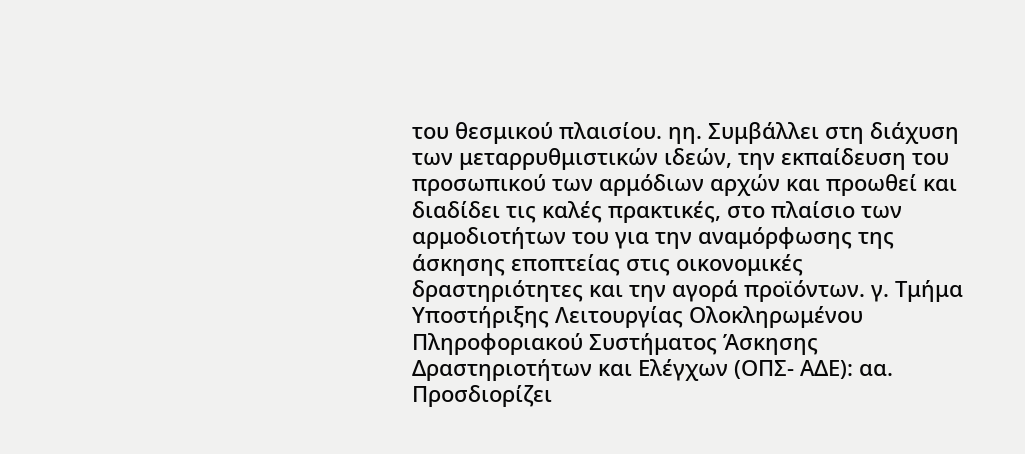του θεσμικού πλαισίου. ηη. Συμβάλλει στη διάχυση των μεταρρυθμιστικών ιδεών, την εκπαίδευση του προσωπικού των αρμόδιων αρχών και προωθεί και διαδίδει τις καλές πρακτικές, στο πλαίσιο των αρμοδιοτήτων του για την αναμόρφωσης της άσκησης εποπτείας στις οικονομικές δραστηριότητες και την αγορά προϊόντων. γ. Τμήμα Υποστήριξης Λειτουργίας Ολοκληρωμένου Πληροφοριακού Συστήματος Άσκησης Δραστηριοτήτων και Ελέγχων (ΟΠΣ- ΑΔΕ): αα. Προσδιορίζει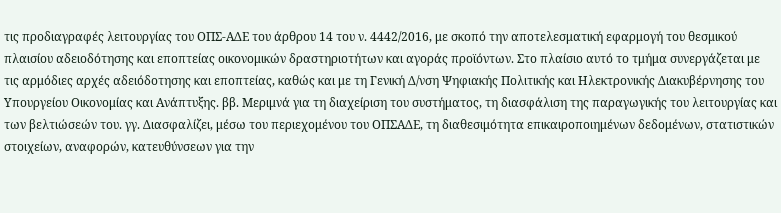τις προδιαγραφές λειτουργίας του ΟΠΣ-ΑΔΕ του άρθρου 14 του ν. 4442/2016, με σκοπό την αποτελεσματική εφαρμογή του θεσμικού πλαισίου αδειοδότησης και εποπτείας οικονομικών δραστηριοτήτων και αγοράς προϊόντων. Στο πλαίσιο αυτό το τμήμα συνεργάζεται με τις αρμόδιες αρχές αδειόδοτησης και εποπτείας, καθώς και με τη Γενική Δ/νση Ψηφιακής Πολιτικής και Ηλεκτρονικής Διακυβέρνησης του Υπουργείου Οικονομίας και Ανάπτυξης. ββ. Μεριμνά για τη διαχείριση του συστήματος, τη διασφάλιση της παραγωγικής του λειτουργίας και των βελτιώσεών του. γγ. Διασφαλίζει, μέσω του περιεχομένου του ΟΠΣΑΔΕ, τη διαθεσιμότητα επικαιροποιημένων δεδομένων, στατιστικών στοιχείων, αναφορών, κατευθύνσεων για την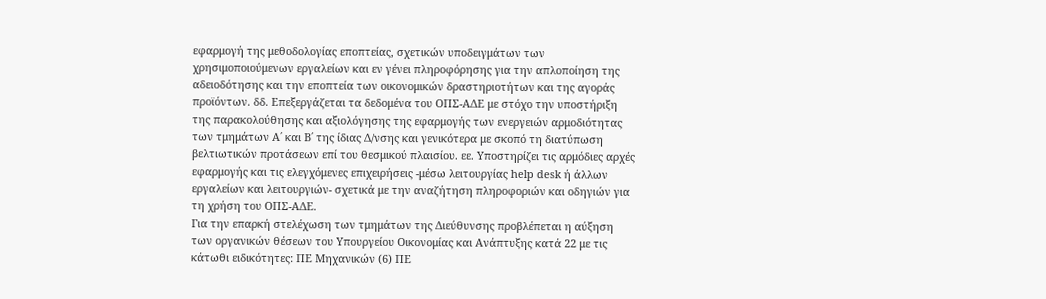εφαρμογή της μεθοδολογίας εποπτείας, σχετικών υποδειγμάτων των χρησιμοποιούμενων εργαλείων και εν γένει πληροφόρησης για την απλοποίηση της αδειοδότησης και την εποπτεία των οικονομικών δραστηριοτήτων και της αγοράς προϊόντων. δδ. Επεξεργάζεται τα δεδομένα του ΟΠΣ-ΑΔΕ με στόχο την υποστήριξη της παρακολούθησης και αξιολόγησης της εφαρμογής των ενεργειών αρμοδιότητας των τμημάτων Α΄ και Β΄ της ίδιας Δ/νσης και γενικότερα με σκοπό τη διατύπωση βελτιωτικών προτάσεων επί του θεσμικού πλαισίου. εε. Υποστηρίζει τις αρμόδιες αρχές εφαρμογής και τις ελεγχόμενες επιχειρήσεις -μέσω λειτουργίας help desk ή άλλων εργαλείων και λειτουργιών- σχετικά με την αναζήτηση πληροφοριών και οδηγιών για τη χρήση του ΟΠΣ-ΑΔΕ.
Για την επαρκή στελέχωση των τμημάτων της Διεύθυνσης προβλέπεται η αύξηση των οργανικών θέσεων του Υπουργείου Οικονομίας και Ανάπτυξης κατά 22 με τις κάτωθι ειδικότητες: ΠΕ Μηχανικών (6) ΠΕ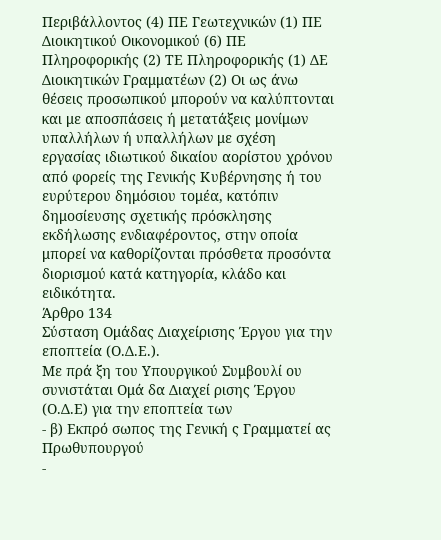Περιβάλλοντος (4) ΠΕ Γεωτεχνικών (1) ΠΕ Διοικητικού Οικονομικού (6) ΠΕ Πληροφορικής (2) ΤΕ Πληροφορικής (1) ΔΕ Διοικητικών Γραμματέων (2) Οι ως άνω θέσεις προσωπικού μπορούν να καλύπτονται και με αποσπάσεις ή μετατάξεις μονίμων υπαλλήλων ή υπαλλήλων με σχέση εργασίας ιδιωτικού δικαίου αορίστου χρόνου από φορείς της Γενικής Κυβέρνησης ή του ευρύτερου δημόσιου τομέα, κατόπιν δημοσίευσης σχετικής πρόσκλησης εκδήλωσης ενδιαφέροντος, στην οποία μπορεί να καθορίζονται πρόσθετα προσόντα διορισμού κατά κατηγορία, κλάδο και ειδικότητα.
Άρθρο 134
Σύσταση Ομάδας Διαχείρισης Έργου για την εποπτεία (Ο.Δ.Ε.).
Με πρά ξη του Υπουργικού Συμβουλί ου συνιστάται Ομά δα Διαχεί ρισης Έργου (Ο.Δ.Ε) για την εποπτεία των
- β) Εκπρό σωπος της Γενική ς Γραμματεί ας Πρωθυπουργού
-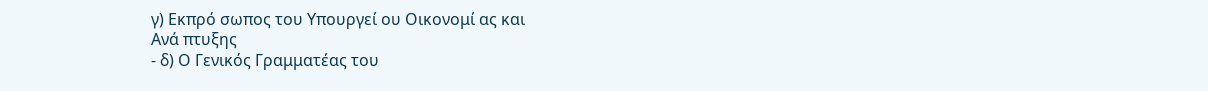γ) Εκπρό σωπος του Υπουργεί ου Οικονομί ας και
Ανά πτυξης
- δ) Ο Γενικός Γραμματέας του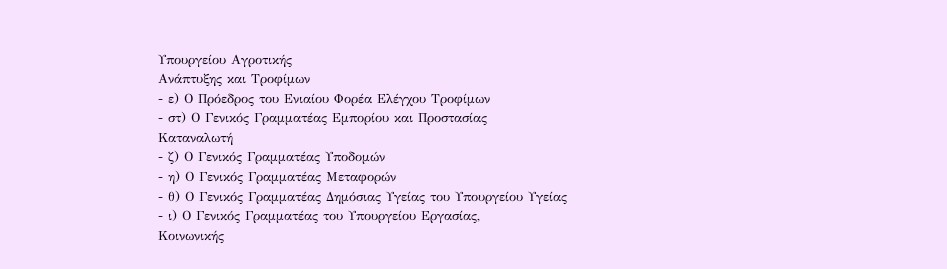Υπουργείου Αγροτικής
Ανάπτυξης και Τροφίμων
- ε) Ο Πρόεδρος του Ενιαίου Φορέα Ελέγχου Τροφίμων
- στ) Ο Γενικός Γραμματέας Εμπορίου και Προστασίας
Καταναλωτή
- ζ) Ο Γενικός Γραμματέας Υποδομών
- η) Ο Γενικός Γραμματέας Μεταφορών
- θ) Ο Γενικός Γραμματέας Δημόσιας Υγείας του Υπουργείου Υγείας
- ι) Ο Γενικός Γραμματέας του Υπουργείου Εργασίας,
Κοινωνικής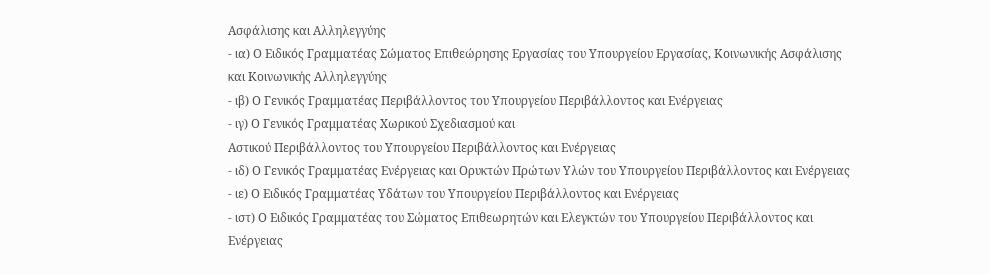Ασφάλισης και Αλληλεγγύης
- ια) Ο Ειδικός Γραμματέας Σώματος Επιθεώρησης Εργασίας του Υπουργείου Εργασίας, Κοινωνικής Ασφάλισης
και Κοινωνικής Αλληλεγγύης
- ιβ) Ο Γενικός Γραμματέας Περιβάλλοντος του Υπουργείου Περιβάλλοντος και Ενέργειας
- ιγ) Ο Γενικός Γραμματέας Χωρικού Σχεδιασμού και
Αστικού Περιβάλλοντος του Υπουργείου Περιβάλλοντος και Ενέργειας
- ιδ) Ο Γενικός Γραμματέας Ενέργειας και Ορυκτών Πρώτων Υλών του Υπουργείου Περιβάλλοντος και Ενέργειας
- ιε) Ο Ειδικός Γραμματέας Υδάτων του Υπουργείου Περιβάλλοντος και Ενέργειας
- ιστ) Ο Ειδικός Γραμματέας του Σώματος Επιθεωρητών και Ελεγκτών του Υπουργείου Περιβάλλοντος και
Ενέργειας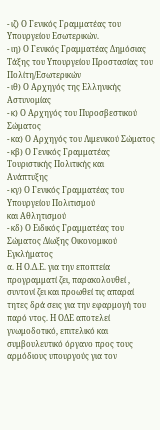- ιζ) Ο Γενικός Γραμματέας του Υπουργείου Εσωτερικών.
- ιη) Ο Γενικός Γραμματέας Δημόσιας Τάξης του Υπουργείου Προστασίας του Πολίτη/Εσωτερικών
- ιθ) Ο Αρχηγός της Ελληνικής Αστυνομίας
- κ) Ο Αρχηγός του Πυροσβεστικού Σώματος
- κα) Ο Αρχηγός του Λιμενικού Σώματος
- κβ) Ο Γενικός Γραμματέας Τουριστικής Πολιτικής και
Ανάπτυξης
- κγ) Ο Γενικός Γραμματέας του Υπουργείου Πολιτισμού
και Αθλητισμού
- κδ) Ο Ειδικός Γραμματέας του Σώματος Δίωξης Οικονομικού Εγκλήματος
α. Η Ο.Δ.Ε. για την εποπτεία προγραμματί ζει, παρακολουθεί , συντονί ζει και προωθεί τις απαραί τητες δρά σεις για την εφαρμογή του παρό ντος. Η ΟΔΕ αποτελεί γνωμοδοτικό, επιτελικό και συμβουλευτικό όργανο προς τους αρμόδιους υπουργούς για τον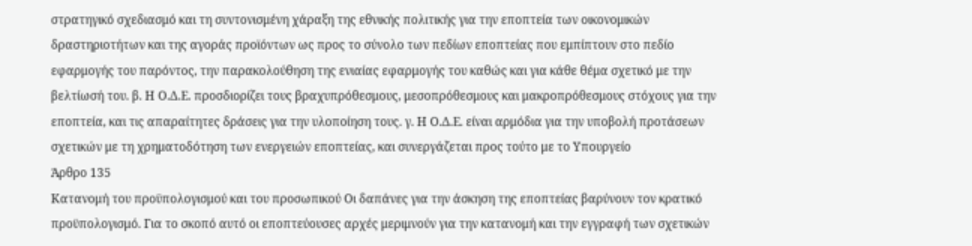στρατηγικό σχεδιασμό και τη συντονισμένη χάραξη της εθνικής πολιτικής για την εποπτεία των οικονομικών δραστηριοτήτων και της αγοράς προϊόντων ως προς το σύνολο των πεδίων εποπτείας που εμπίπτουν στο πεδίο εφαρμογής του παρόντος, την παρακολούθηση της ενιαίας εφαρμογής του καθώς και για κάθε θέμα σχετικό με την βελτίωσή του. β. Η Ο.Δ.Ε. προσδιορίζει τους βραχυπρόθεσμους, μεσοπρόθεσμους και μακροπρόθεσμους στόχους για την εποπτεία, και τις απαραίτητες δράσεις για την υλοποίηση τους. γ. Η Ο.Δ.Ε. είναι αρμόδια για την υποβολή προτάσεων σχετικών με τη χρηματοδότηση των ενεργειών εποπτείας, και συνεργάζεται προς τούτο με το Υπουργείο
Άρθρο 135
Κατανομή του προϋπολογισμού και του προσωπικού Οι δαπάνες για την άσκηση της εποπτείας βαρύνουν τον κρατικό προϋπολογισμό. Για το σκοπό αυτό οι εποπτεύουσες αρχές μεριμνούν για την κατανομή και την εγγραφή των σχετικών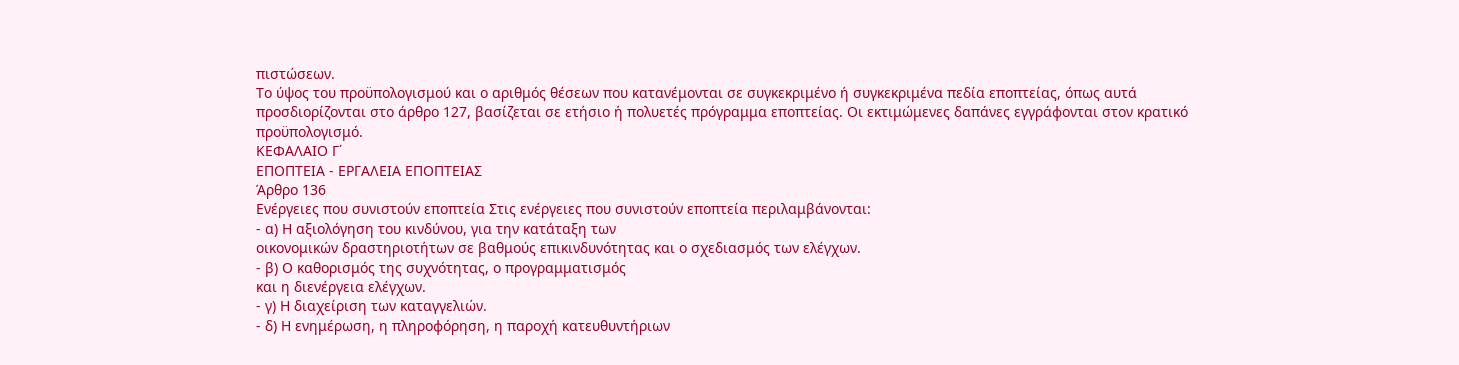πιστώσεων.
Το ύψος του προϋπολογισμού και ο αριθμός θέσεων που κατανέμονται σε συγκεκριμένο ή συγκεκριμένα πεδία εποπτείας, όπως αυτά προσδιορίζονται στο άρθρο 127, βασίζεται σε ετήσιο ή πολυετές πρόγραμμα εποπτείας. Οι εκτιμώμενες δαπάνες εγγράφονται στον κρατικό προϋπολογισμό.
ΚΕΦΑΛΑΙΟ Γ΄
ΕΠΟΠΤΕΙΑ - ΕΡΓΑΛΕΙΑ ΕΠΟΠΤΕΙΑΣ
Άρθρο 136
Ενέργειες που συνιστούν εποπτεία Στις ενέργειες που συνιστούν εποπτεία περιλαμβάνονται:
- α) Η αξιολόγηση του κινδύνου, για την κατάταξη των
οικονομικών δραστηριοτήτων σε βαθμούς επικινδυνότητας και ο σχεδιασμός των ελέγχων.
- β) Ο καθορισμός της συχνότητας, ο προγραμματισμός
και η διενέργεια ελέγχων.
- γ) Η διαχείριση των καταγγελιών.
- δ) Η ενημέρωση, η πληροφόρηση, η παροχή κατευθυντήριων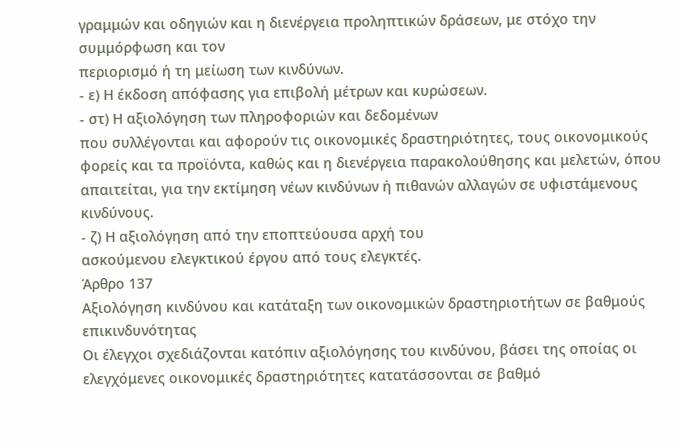γραμμών και οδηγιών και η διενέργεια προληπτικών δράσεων, με στόχο την συμμόρφωση και τον
περιορισμό ή τη μείωση των κινδύνων.
- ε) Η έκδοση απόφασης για επιβολή μέτρων και κυρώσεων.
- στ) Η αξιολόγηση των πληροφοριών και δεδομένων
που συλλέγονται και αφορούν τις οικονομικές δραστηριότητες, τους οικονομικούς φορείς και τα προϊόντα, καθώς και η διενέργεια παρακολούθησης και μελετών, όπου απαιτείται, για την εκτίμηση νέων κινδύνων ή πιθανών αλλαγών σε υφιστάμενους κινδύνους.
- ζ) Η αξιολόγηση από την εποπτεύουσα αρχή του
ασκούμενου ελεγκτικού έργου από τους ελεγκτές.
Άρθρο 137
Αξιολόγηση κινδύνου και κατάταξη των οικονομικών δραστηριοτήτων σε βαθμούς επικινδυνότητας
Οι έλεγχοι σχεδιάζονται κατόπιν αξιολόγησης του κινδύνου, βάσει της οποίας οι ελεγχόμενες οικονομικές δραστηριότητες κατατάσσονται σε βαθμό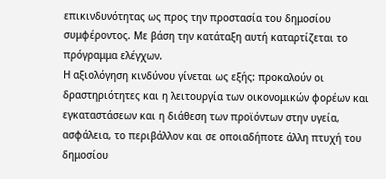επικινδυνότητας ως προς την προστασία του δημοσίου συμφέροντος. Με βάση την κατάταξη αυτή καταρτίζεται το πρόγραμμα ελέγχων.
Η αξιολόγηση κινδύνου γίνεται ως εξής: προκαλούν οι δραστηριότητες και η λειτουργία των οικονομικών φορέων και εγκαταστάσεων και η διάθεση των προϊόντων στην υγεία, ασφάλεια, το περιβάλλον και σε οποιαδήποτε άλλη πτυχή του δημοσίου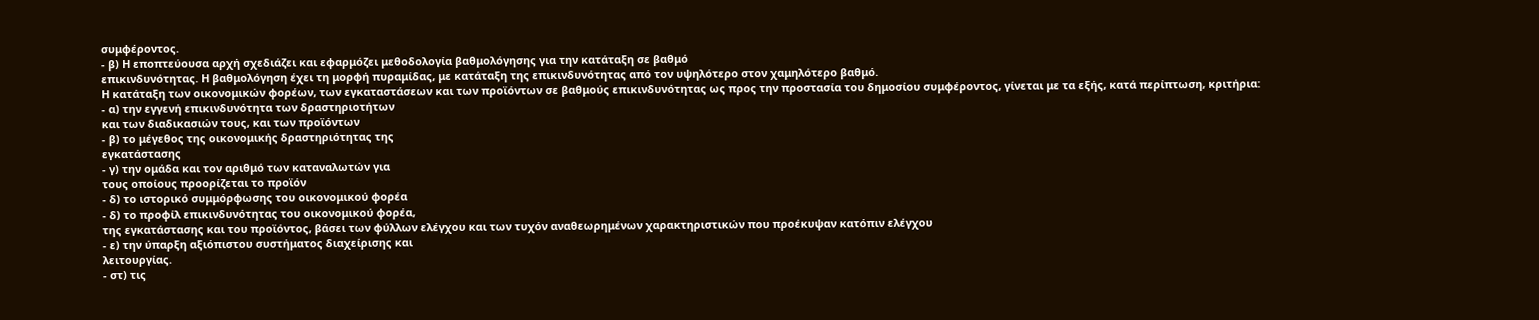συμφέροντος.
- β) Η εποπτεύουσα αρχή σχεδιάζει και εφαρμόζει μεθοδολογία βαθμολόγησης για την κατάταξη σε βαθμό
επικινδυνότητας. Η βαθμολόγηση έχει τη μορφή πυραμίδας, με κατάταξη της επικινδυνότητας από τον υψηλότερο στον χαμηλότερο βαθμό.
Η κατάταξη των οικονομικών φορέων, των εγκαταστάσεων και των προϊόντων σε βαθμούς επικινδυνότητας ως προς την προστασία του δημοσίου συμφέροντος, γίνεται με τα εξής, κατά περίπτωση, κριτήρια:
- α) την εγγενή επικινδυνότητα των δραστηριοτήτων
και των διαδικασιών τους, και των προϊόντων
- β) το μέγεθος της οικονομικής δραστηριότητας της
εγκατάστασης
- γ) την ομάδα και τον αριθμό των καταναλωτών για
τους οποίους προορίζεται το προϊόν
- δ) το ιστορικό συμμόρφωσης του οικονομικού φορέα
- δ) το προφίλ επικινδυνότητας του οικονομικού φορέα,
της εγκατάστασης και του προϊόντος, βάσει των φύλλων ελέγχου και των τυχόν αναθεωρημένων χαρακτηριστικών που προέκυψαν κατόπιν ελέγχου
- ε) την ύπαρξη αξιόπιστου συστήματος διαχείρισης και
λειτουργίας.
- στ) τις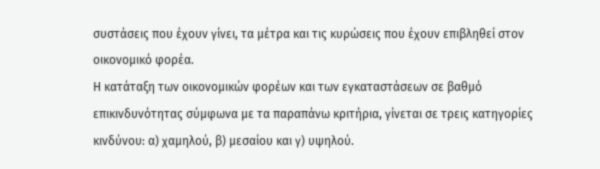συστάσεις που έχουν γίνει, τα μέτρα και τις κυρώσεις που έχουν επιβληθεί στον οικονομικό φορέα.
Η κατάταξη των οικονομικών φορέων και των εγκαταστάσεων σε βαθμό επικινδυνότητας σύμφωνα με τα παραπάνω κριτήρια, γίνεται σε τρεις κατηγορίες κινδύνου: α) χαμηλού, β) μεσαίου και γ) υψηλού.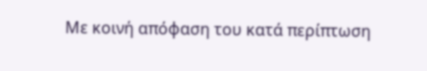Με κοινή απόφαση του κατά περίπτωση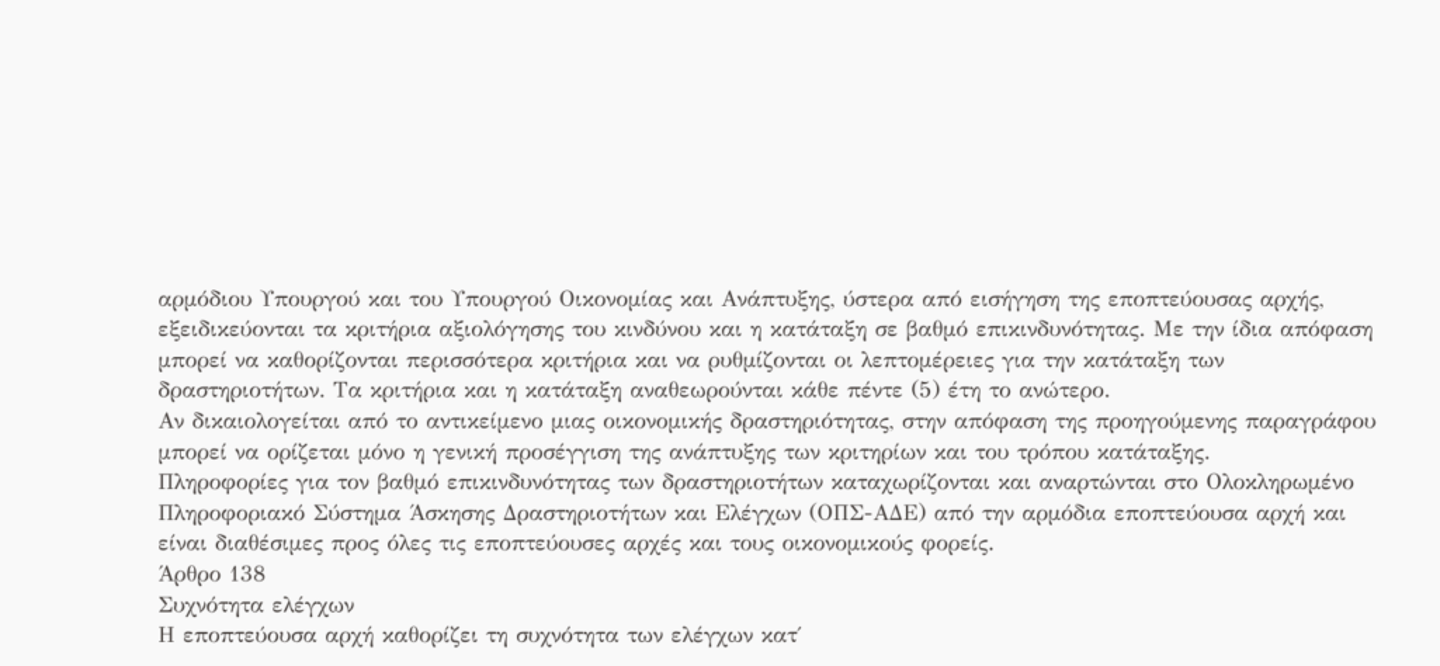αρμόδιου Υπουργού και του Υπουργού Οικονομίας και Ανάπτυξης, ύστερα από εισήγηση της εποπτεύουσας αρχής, εξειδικεύονται τα κριτήρια αξιολόγησης του κινδύνου και η κατάταξη σε βαθμό επικινδυνότητας. Με την ίδια απόφαση μπορεί να καθορίζονται περισσότερα κριτήρια και να ρυθμίζονται οι λεπτομέρειες για την κατάταξη των δραστηριοτήτων. Τα κριτήρια και η κατάταξη αναθεωρούνται κάθε πέντε (5) έτη το ανώτερο.
Αν δικαιολογείται από το αντικείμενο μιας οικονομικής δραστηριότητας, στην απόφαση της προηγούμενης παραγράφου μπορεί να ορίζεται μόνο η γενική προσέγγιση της ανάπτυξης των κριτηρίων και του τρόπου κατάταξης.
Πληροφορίες για τον βαθμό επικινδυνότητας των δραστηριοτήτων καταχωρίζονται και αναρτώνται στο Ολοκληρωμένο Πληροφοριακό Σύστημα Άσκησης Δραστηριοτήτων και Ελέγχων (ΟΠΣ-ΑΔΕ) από την αρμόδια εποπτεύουσα αρχή και είναι διαθέσιμες προς όλες τις εποπτεύουσες αρχές και τους οικονομικούς φορείς.
Άρθρο 138
Συχνότητα ελέγχων
Η εποπτεύουσα αρχή καθορίζει τη συχνότητα των ελέγχων κατ΄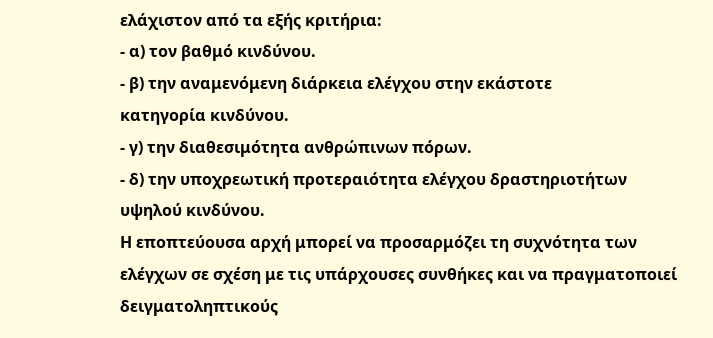ελάχιστον από τα εξής κριτήρια:
- α) τον βαθμό κινδύνου.
- β) την αναμενόμενη διάρκεια ελέγχου στην εκάστοτε
κατηγορία κινδύνου.
- γ) την διαθεσιμότητα ανθρώπινων πόρων.
- δ) την υποχρεωτική προτεραιότητα ελέγχου δραστηριοτήτων υψηλού κινδύνου.
Η εποπτεύουσα αρχή μπορεί να προσαρμόζει τη συχνότητα των ελέγχων σε σχέση με τις υπάρχουσες συνθήκες και να πραγματοποιεί δειγματοληπτικούς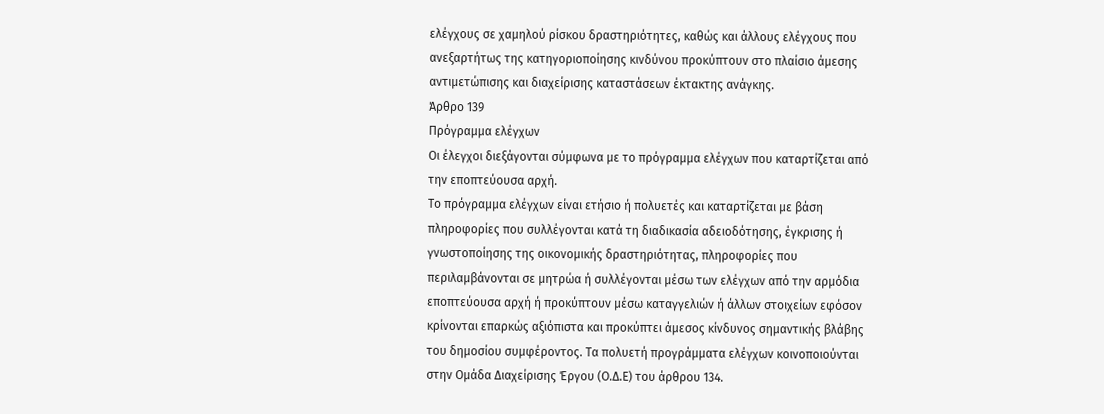ελέγχους σε χαμηλού ρίσκου δραστηριότητες, καθώς και άλλους ελέγχους που ανεξαρτήτως της κατηγοριοποίησης κινδύνου προκύπτουν στο πλαίσιο άμεσης αντιμετώπισης και διαχείρισης καταστάσεων έκτακτης ανάγκης.
Άρθρο 139
Πρόγραμμα ελέγχων
Οι έλεγχοι διεξάγονται σύμφωνα με το πρόγραμμα ελέγχων που καταρτίζεται από την εποπτεύουσα αρχή.
Το πρόγραμμα ελέγχων είναι ετήσιο ή πολυετές και καταρτίζεται με βάση πληροφορίες που συλλέγονται κατά τη διαδικασία αδειοδότησης, έγκρισης ή γνωστοποίησης της οικονομικής δραστηριότητας, πληροφορίες που περιλαμβάνονται σε μητρώα ή συλλέγονται μέσω των ελέγχων από την αρμόδια εποπτεύουσα αρχή ή προκύπτουν μέσω καταγγελιών ή άλλων στοιχείων εφόσον κρίνονται επαρκώς αξιόπιστα και προκύπτει άμεσος κίνδυνος σημαντικής βλάβης του δημοσίου συμφέροντος. Τα πολυετή προγράμματα ελέγχων κοινοποιούνται στην Ομάδα Διαχείρισης Έργου (Ο.Δ.Ε) του άρθρου 134.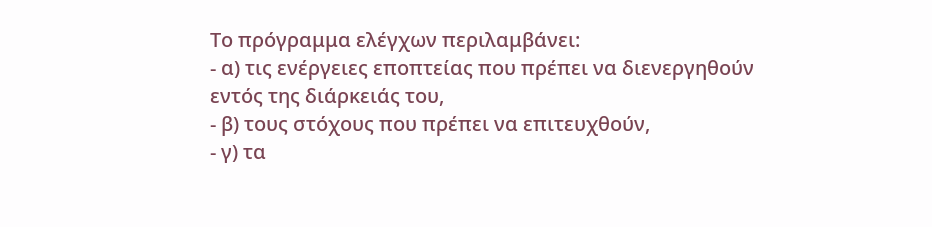Το πρόγραμμα ελέγχων περιλαμβάνει:
- α) τις ενέργειες εποπτείας που πρέπει να διενεργηθούν
εντός της διάρκειάς του,
- β) τους στόχους που πρέπει να επιτευχθούν,
- γ) τα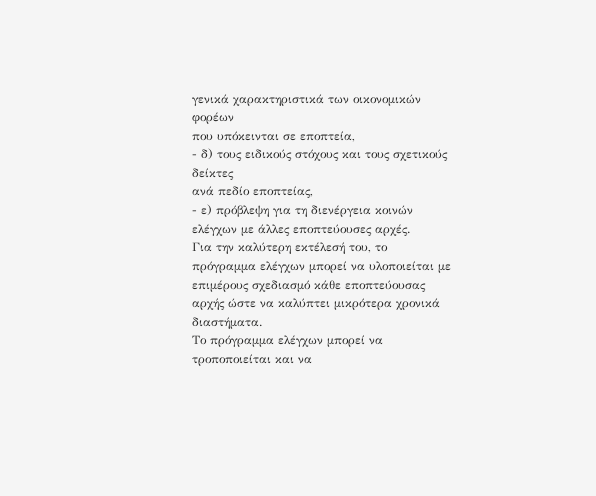γενικά χαρακτηριστικά των οικονομικών φορέων
που υπόκεινται σε εποπτεία,
- δ) τους ειδικούς στόχους και τους σχετικούς δείκτες
ανά πεδίο εποπτείας,
- ε) πρόβλεψη για τη διενέργεια κοινών ελέγχων με άλλες εποπτεύουσες αρχές.
Για την καλύτερη εκτέλεσή του, το πρόγραμμα ελέγχων μπορεί να υλοποιείται με επιμέρους σχεδιασμό κάθε εποπτεύουσας αρχής ώστε να καλύπτει μικρότερα χρονικά διαστήματα.
Το πρόγραμμα ελέγχων μπορεί να τροποποιείται και να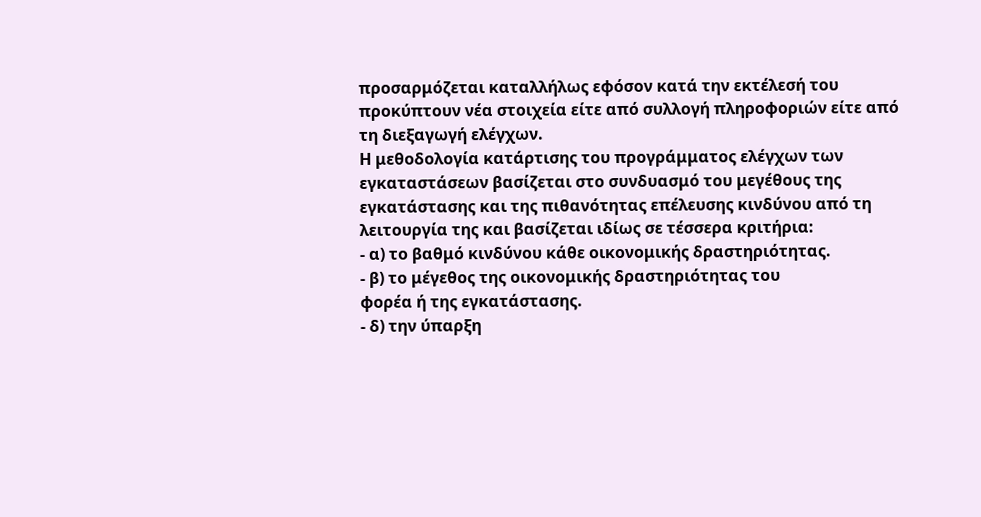προσαρμόζεται καταλλήλως εφόσον κατά την εκτέλεσή του προκύπτουν νέα στοιχεία είτε από συλλογή πληροφοριών είτε από τη διεξαγωγή ελέγχων.
Η μεθοδολογία κατάρτισης του προγράμματος ελέγχων των εγκαταστάσεων βασίζεται στο συνδυασμό του μεγέθους της εγκατάστασης και της πιθανότητας επέλευσης κινδύνου από τη λειτουργία της και βασίζεται ιδίως σε τέσσερα κριτήρια:
- α) το βαθμό κινδύνου κάθε οικονομικής δραστηριότητας.
- β) το μέγεθος της οικονομικής δραστηριότητας του
φορέα ή της εγκατάστασης.
- δ) την ύπαρξη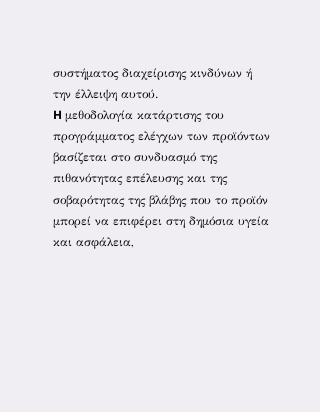συστήματος διαχείρισης κινδύνων ή
την έλλειψη αυτού.
H μεθοδολογία κατάρτισης του προγράμματος ελέγχων των προϊόντων βασίζεται στο συνδυασμό της πιθανότητας επέλευσης και της σοβαρότητας της βλάβης που το προϊόν μπορεί να επιφέρει στη δημόσια υγεία και ασφάλεια,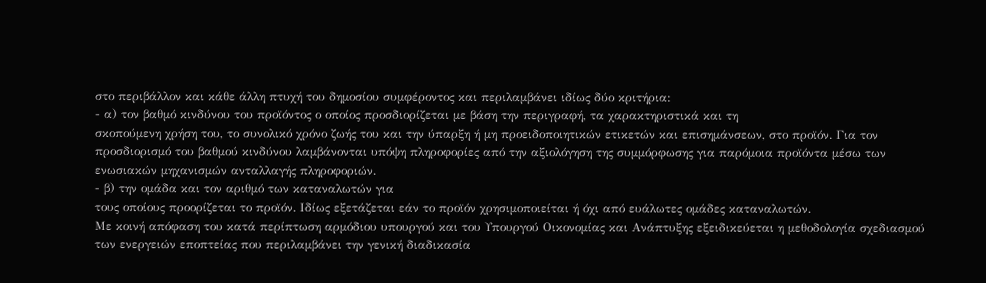στο περιβάλλον και κάθε άλλη πτυχή του δημοσίου συμφέροντος και περιλαμβάνει ιδίως δύο κριτήρια:
- α) τον βαθμό κινδύνου του προϊόντος ο οποίος προσδιορίζεται με βάση την περιγραφή, τα χαρακτηριστικά και τη
σκοπούμενη χρήση του, το συνολικό χρόνο ζωής του και την ύπαρξη ή μη προειδοποιητικών ετικετών και επισημάνσεων, στο προϊόν. Για τον προσδιορισμό του βαθμού κινδύνου λαμβάνονται υπόψη πληροφορίες από την αξιολόγηση της συμμόρφωσης για παρόμοια προϊόντα μέσω των ενωσιακών μηχανισμών ανταλλαγής πληροφοριών.
- β) την ομάδα και τον αριθμό των καταναλωτών για
τους οποίους προορίζεται το προϊόν. Ιδίως εξετάζεται εάν το προϊόν χρησιμοποιείται ή όχι από ευάλωτες ομάδες καταναλωτών.
Με κοινή απόφαση του κατά περίπτωση αρμόδιου υπουργού και του Υπουργού Οικονομίας και Ανάπτυξης εξειδικεύεται η μεθοδολογία σχεδιασμού των ενεργειών εποπτείας που περιλαμβάνει την γενική διαδικασία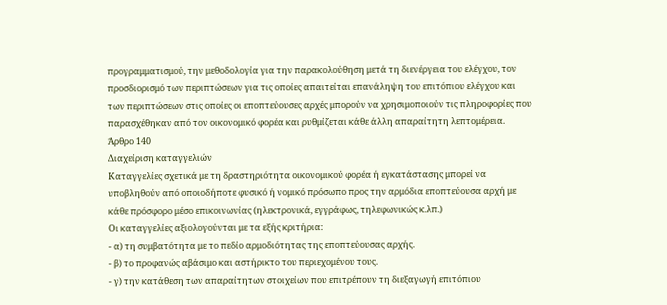προγραμματισμού, την μεθοδολογία για την παρακολούθηση μετά τη διενέργεια του ελέγχου, τον προσδιορισμό των περιπτώσεων για τις οποίες απαιτείται επανάληψη του επιτόπιου ελέγχου και των περιπτώσεων στις οποίες οι εποπτεύουσες αρχές μπορούν να χρησιμοποιούν τις πληροφορίες που παρασχέθηκαν από τον οικονομικό φορέα και ρυθμίζεται κάθε άλλη απαραίτητη λεπτομέρεια.
Άρθρο 140
Διαχείριση καταγγελιών
Καταγγελίες σχετικά με τη δραστηριότητα οικονομικού φορέα ή εγκατάστασης μπορεί να υποβληθούν από οποιοδήποτε φυσικό ή νομικό πρόσωπο προς την αρμόδια εποπτεύουσα αρχή με κάθε πρόσφορο μέσο επικοινωνίας (ηλεκτρονικά, εγγράφως, τηλεφωνικώς κ.λπ.)
Οι καταγγελίες αξιολογούνται με τα εξής κριτήρια:
- α) τη συμβατότητα με το πεδίο αρμοδιότητας της εποπτεύουσας αρχής.
- β) το προφανώς αβάσιμο και αστήρικτο του περιεχομένου τους.
- γ) την κατάθεση των απαραίτητων στοιχείων που επιτρέπουν τη διεξαγωγή επιτόπιου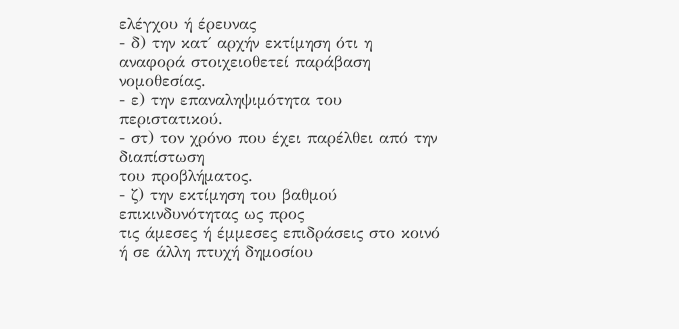ελέγχου ή έρευνας
- δ) την κατ΄ αρχήν εκτίμηση ότι η αναφορά στοιχειοθετεί παράβαση νομοθεσίας.
- ε) την επαναληψιμότητα του περιστατικού.
- στ) τον χρόνο που έχει παρέλθει από την διαπίστωση
του προβλήματος.
- ζ) την εκτίμηση του βαθμού επικινδυνότητας ως προς
τις άμεσες ή έμμεσες επιδράσεις στο κοινό ή σε άλλη πτυχή δημοσίου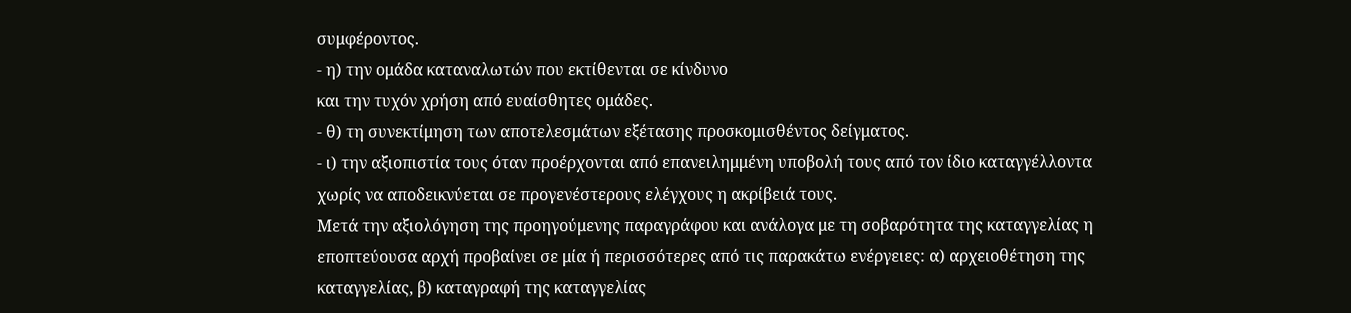συμφέροντος.
- η) την ομάδα καταναλωτών που εκτίθενται σε κίνδυνο
και την τυχόν χρήση από ευαίσθητες ομάδες.
- θ) τη συνεκτίμηση των αποτελεσμάτων εξέτασης προσκομισθέντος δείγματος.
- ι) την αξιοπιστία τους όταν προέρχονται από επανειλημμένη υποβολή τους από τον ίδιο καταγγέλλοντα
χωρίς να αποδεικνύεται σε προγενέστερους ελέγχους η ακρίβειά τους.
Μετά την αξιολόγηση της προηγούμενης παραγράφου και ανάλογα με τη σοβαρότητα της καταγγελίας η εποπτεύουσα αρχή προβαίνει σε μία ή περισσότερες από τις παρακάτω ενέργειες: α) αρχειοθέτηση της καταγγελίας, β) καταγραφή της καταγγελίας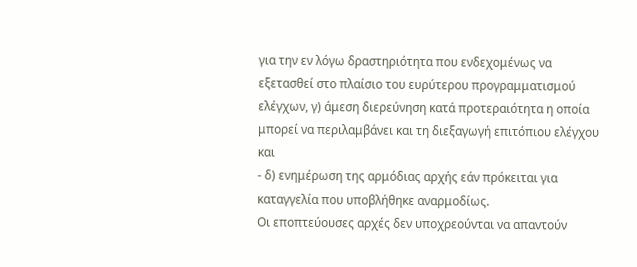για την εν λόγω δραστηριότητα που ενδεχομένως να εξετασθεί στο πλαίσιο του ευρύτερου προγραμματισμού ελέγχων, γ) άμεση διερεύνηση κατά προτεραιότητα η οποία μπορεί να περιλαμβάνει και τη διεξαγωγή επιτόπιου ελέγχου και
- δ) ενημέρωση της αρμόδιας αρχής εάν πρόκειται για
καταγγελία που υποβλήθηκε αναρμοδίως.
Οι εποπτεύουσες αρχές δεν υποχρεούνται να απαντούν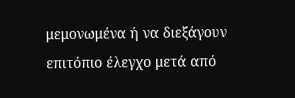μεμονωμένα ή να διεξάγουν επιτόπιο έλεγχο μετά από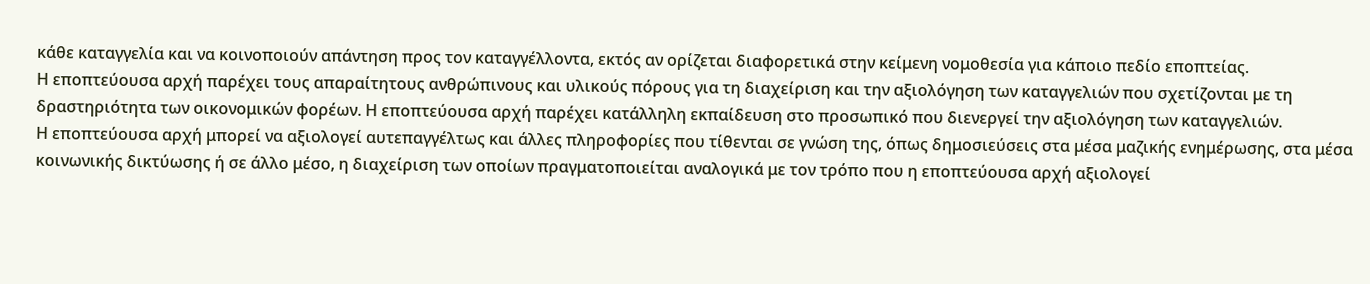κάθε καταγγελία και να κοινοποιούν απάντηση προς τον καταγγέλλοντα, εκτός αν ορίζεται διαφορετικά στην κείμενη νομοθεσία για κάποιο πεδίο εποπτείας.
Η εποπτεύουσα αρχή παρέχει τους απαραίτητους ανθρώπινους και υλικούς πόρους για τη διαχείριση και την αξιολόγηση των καταγγελιών που σχετίζονται με τη δραστηριότητα των οικονομικών φορέων. Η εποπτεύουσα αρχή παρέχει κατάλληλη εκπαίδευση στο προσωπικό που διενεργεί την αξιολόγηση των καταγγελιών.
Η εποπτεύουσα αρχή μπορεί να αξιολογεί αυτεπαγγέλτως και άλλες πληροφορίες που τίθενται σε γνώση της, όπως δημοσιεύσεις στα μέσα μαζικής ενημέρωσης, στα μέσα κοινωνικής δικτύωσης ή σε άλλο μέσο, η διαχείριση των οποίων πραγματοποιείται αναλογικά με τον τρόπο που η εποπτεύουσα αρχή αξιολογεί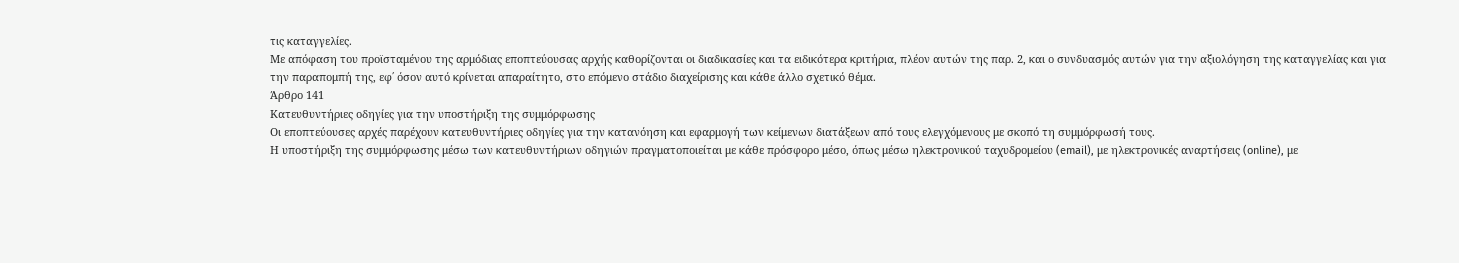τις καταγγελίες.
Με απόφαση του προϊσταμένου της αρμόδιας εποπτεύουσας αρχής καθορίζονται οι διαδικασίες και τα ειδικότερα κριτήρια, πλέον αυτών της παρ. 2, και ο συνδυασμός αυτών για την αξιολόγηση της καταγγελίας και για την παραπομπή της, εφ΄ όσον αυτό κρίνεται απαραίτητο, στο επόμενο στάδιο διαχείρισης και κάθε άλλο σχετικό θέμα.
Άρθρο 141
Κατευθυντήριες οδηγίες για την υποστήριξη της συμμόρφωσης
Οι εποπτεύουσες αρχές παρέχουν κατευθυντήριες οδηγίες για την κατανόηση και εφαρμογή των κείμενων διατάξεων από τους ελεγχόμενους με σκοπό τη συμμόρφωσή τους.
Η υποστήριξη της συμμόρφωσης μέσω των κατευθυντήριων οδηγιών πραγματοποιείται με κάθε πρόσφορο μέσο, όπως μέσω ηλεκτρονικού ταχυδρομείου (email), με ηλεκτρονικές αναρτήσεις (online), με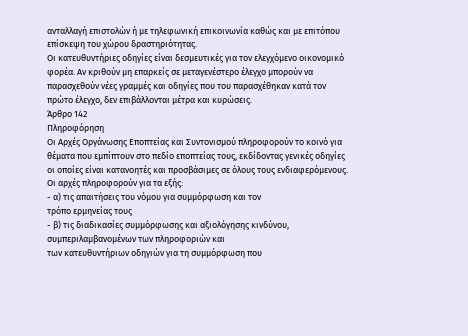ανταλλαγή επιστολών ή με τηλεφωνική επικοινωνία καθώς και με επιτόπου επίσκεψη του χώρου δραστηριότητας.
Οι κατευθυντήριες οδηγίες είναι δεσμευτικές για τον ελεγχόμενο οικονομικό φορέα. Αν κριθούν μη επαρκείς σε μεταγενέστερο έλεγχο μπορούν να παρασχεθούν νέες γραμμές και οδηγίες που του παρασχέθηκαν κατά τον πρώτο έλεγχο, δεν επιβάλλονται μέτρα και κυρώσεις.
Άρθρο 142
Πληροφόρηση
Οι Αρχές Οργάνωσης Εποπτείας και Συντονισμού πληροφορούν το κοινό για θέματα που εμπίπτουν στο πεδίο εποπτείας τους, εκδίδοντας γενικές οδηγίες οι οποίες είναι κατανοητές και προσβάσιμες σε όλους τους ενδιαφερόμενους.
Οι αρχές πληροφορούν για τα εξής:
- α) τις απαιτήσεις του νόμου για συμμόρφωση και τον
τρόπο ερμηνείας τους
- β) τις διαδικασίες συμμόρφωσης και αξιολόγησης κινδύνου, συμπεριλαμβανομένων των πληροφοριών και
των κατευθυντήριων οδηγιών για τη συμμόρφωση που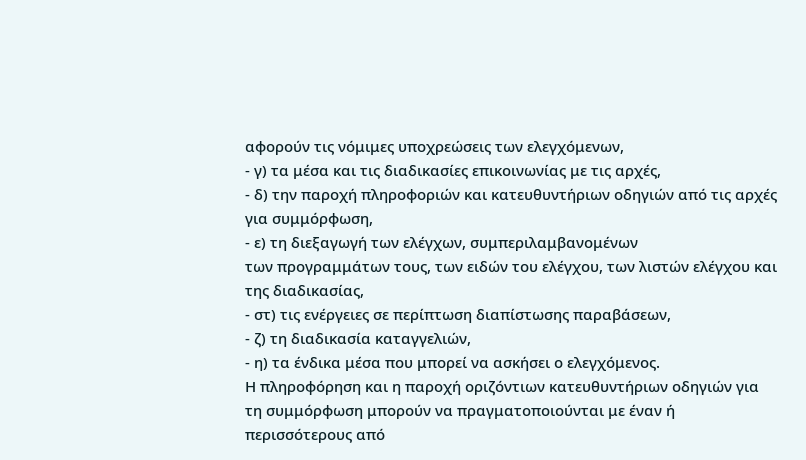αφορούν τις νόμιμες υποχρεώσεις των ελεγχόμενων,
- γ) τα μέσα και τις διαδικασίες επικοινωνίας με τις αρχές,
- δ) την παροχή πληροφοριών και κατευθυντήριων οδηγιών από τις αρχές για συμμόρφωση,
- ε) τη διεξαγωγή των ελέγχων, συμπεριλαμβανομένων
των προγραμμάτων τους, των ειδών του ελέγχου, των λιστών ελέγχου και της διαδικασίας,
- στ) τις ενέργειες σε περίπτωση διαπίστωσης παραβάσεων,
- ζ) τη διαδικασία καταγγελιών,
- η) τα ένδικα μέσα που μπορεί να ασκήσει ο ελεγχόμενος.
Η πληροφόρηση και η παροχή οριζόντιων κατευθυντήριων οδηγιών για τη συμμόρφωση μπορούν να πραγματοποιούνται με έναν ή περισσότερους από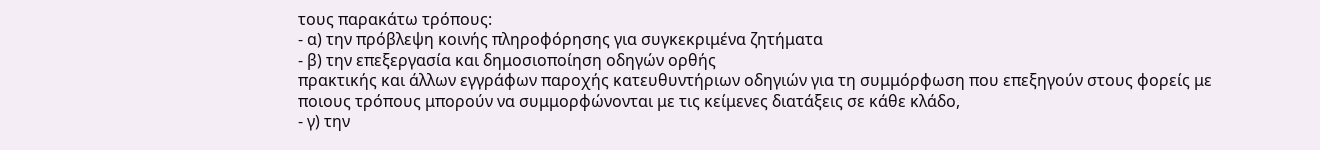τους παρακάτω τρόπους:
- α) την πρόβλεψη κοινής πληροφόρησης για συγκεκριμένα ζητήματα
- β) την επεξεργασία και δημοσιοποίηση οδηγών ορθής
πρακτικής και άλλων εγγράφων παροχής κατευθυντήριων οδηγιών για τη συμμόρφωση που επεξηγούν στους φορείς με ποιους τρόπους μπορούν να συμμορφώνονται με τις κείμενες διατάξεις σε κάθε κλάδο,
- γ) την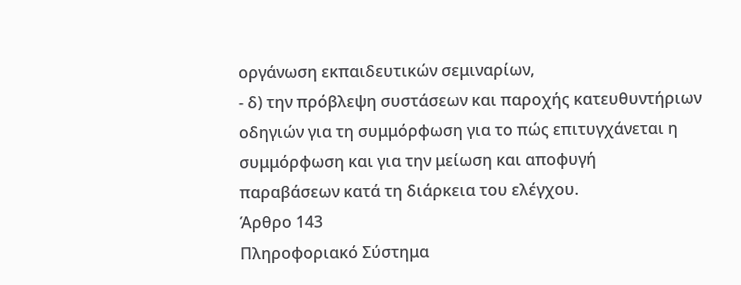οργάνωση εκπαιδευτικών σεμιναρίων,
- δ) την πρόβλεψη συστάσεων και παροχής κατευθυντήριων οδηγιών για τη συμμόρφωση για το πώς επιτυγχάνεται η συμμόρφωση και για την μείωση και αποφυγή
παραβάσεων κατά τη διάρκεια του ελέγχου.
Άρθρο 143
Πληροφοριακό Σύστημα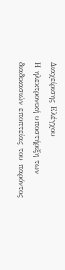Διαχείρισης Ελέγχου
Η ηλεκτρονική υποστήριξη των διαδικασιών εποπτείας του παρόντος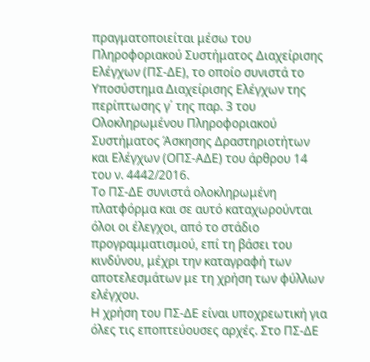πραγματοποιείται μέσω του Πληροφοριακού Συστήματος Διαχείρισης Ελέγχων (ΠΣ-ΔΕ), το οποίο συνιστά το Υποσύστημα Διαχείρισης Ελέγχων της περίπτωσης γ΄ της παρ. 3 του Ολοκληρωμένου Πληροφοριακού Συστήματος Άσκησης Δραστηριοτήτων και Ελέγχων (ΟΠΣ-ΑΔΕ) του άρθρου 14 του ν. 4442/2016.
Το ΠΣ-ΔΕ συνιστά ολοκληρωμένη πλατφόρμα και σε αυτό καταχωρούνται όλοι οι έλεγχοι, από το στάδιο προγραμματισμού, επί τη βάσει του κινδύνου, μέχρι την καταγραφή των αποτελεσμάτων με τη χρήση των φύλλων ελέγχου.
Η χρήση του ΠΣ-ΔΕ είναι υποχρεωτική για όλες τις εποπτεύουσες αρχές. Στο ΠΣ-ΔΕ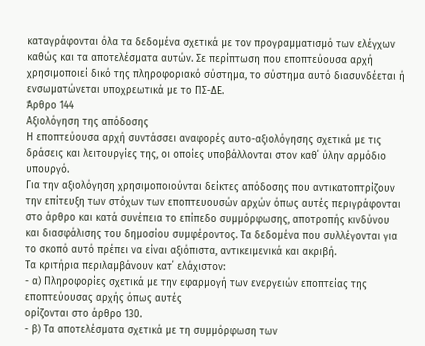καταγράφονται όλα τα δεδομένα σχετικά με τον προγραμματισμό των ελέγχων καθώς και τα αποτελέσματα αυτών. Σε περίπτωση που εποπτεύουσα αρχή χρησιμοποιεί δικό της πληροφοριακό σύστημα, το σύστημα αυτό διασυνδέεται ή ενσωματώνεται υποχρεωτικά με το ΠΣ-ΔΕ.
Άρθρο 144
Αξιολόγηση της απόδοσης
Η εποπτεύουσα αρχή συντάσσει αναφορές αυτο-αξιολόγησης σχετικά με τις δράσεις και λειτουργίες της, οι οποίες υποβάλλονται στον καθ΄ ύλην αρμόδιο υπουργό.
Για την αξιολόγηση χρησιμοποιούνται δείκτες απόδοσης που αντικατοπτρίζουν την επίτευξη των στόχων των εποπτευουσών αρχών όπως αυτές περιγράφονται στο άρθρο και κατά συνέπεια το επίπεδο συμμόρφωσης, αποτροπής κινδύνου και διασφάλισης του δημοσίου συμφέροντος. Τα δεδομένα που συλλέγονται για το σκοπό αυτό πρέπει να είναι αξιόπιστα, αντικειμενικά και ακριβή.
Τα κριτήρια περιλαμβάνουν κατ΄ ελάχιστον:
- α) Πληροφορίες σχετικά με την εφαρμογή των ενεργειών εποπτείας της εποπτεύουσας αρχής όπως αυτές
ορίζονται στο άρθρο 130.
- β) Τα αποτελέσματα σχετικά με τη συμμόρφωση των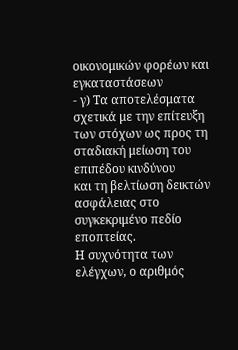οικονομικών φορέων και εγκαταστάσεων
- γ) Τα αποτελέσματα σχετικά με την επίτευξη των στόχων ως προς τη σταδιακή μείωση του επιπέδου κινδύνου
και τη βελτίωση δεικτών ασφάλειας στο συγκεκριμένο πεδίο εποπτείας.
Η συχνότητα των ελέγχων, ο αριθμός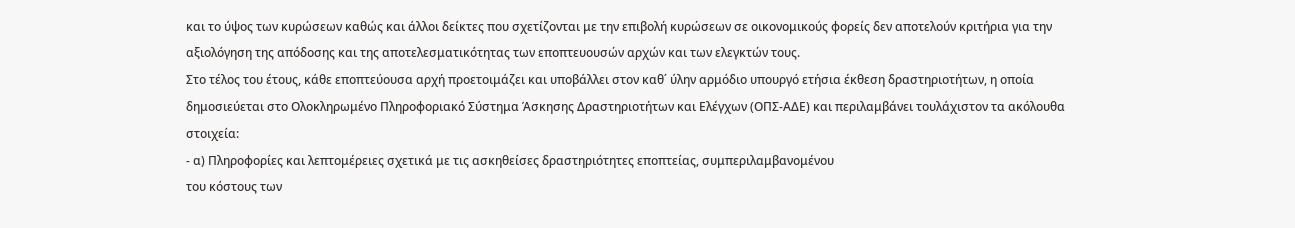και το ύψος των κυρώσεων καθώς και άλλοι δείκτες που σχετίζονται με την επιβολή κυρώσεων σε οικονομικούς φορείς δεν αποτελούν κριτήρια για την αξιολόγηση της απόδοσης και της αποτελεσματικότητας των εποπτευουσών αρχών και των ελεγκτών τους.
Στο τέλος του έτους, κάθε εποπτεύουσα αρχή προετοιμάζει και υποβάλλει στον καθ΄ ύλην αρμόδιο υπουργό ετήσια έκθεση δραστηριοτήτων, η οποία δημοσιεύεται στο Ολοκληρωμένο Πληροφοριακό Σύστημα Άσκησης Δραστηριοτήτων και Ελέγχων (ΟΠΣ-ΑΔΕ) και περιλαμβάνει τουλάχιστον τα ακόλουθα στοιχεία:
- α) Πληροφορίες και λεπτομέρειες σχετικά με τις ασκηθείσες δραστηριότητες εποπτείας, συμπεριλαμβανομένου
του κόστους των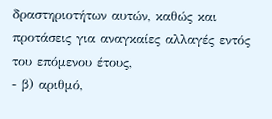δραστηριοτήτων αυτών, καθώς και προτάσεις για αναγκαίες αλλαγές εντός του επόμενου έτους,
- β) αριθμό,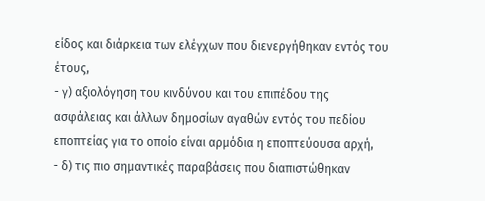είδος και διάρκεια των ελέγχων που διενεργήθηκαν εντός του έτους,
- γ) αξιολόγηση του κινδύνου και του επιπέδου της
ασφάλειας και άλλων δημοσίων αγαθών εντός του πεδίου εποπτείας για το οποίο είναι αρμόδια η εποπτεύουσα αρχή,
- δ) τις πιο σημαντικές παραβάσεις που διαπιστώθηκαν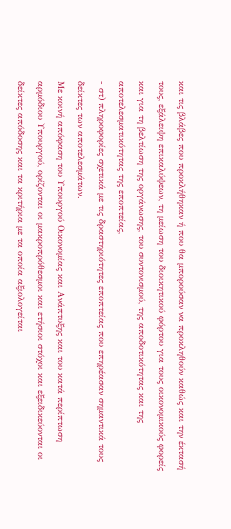και τις βλάβες που προκλήθηκαν ή που θα μπορούσαν να προκληθούν καθώς και την έκτασή τους, εξάλειψη επικαλύψεων, τη μείωση του διοικητικού φόρτου για τους οικονομικούς φορείς και για τη βελτίωση της οργάνωσης, του συντονισμού, της αποδοτικότητας και της αποτελεσματικότητας της εποπτείας,
- στ) πληροφορίες σχετικά με τις δραστηριότητες εποπτείας που επηρέασαν σημαντικά τους δείκτες των αποτελεσμάτων.
Με κοινή απόφαση του Υπουργού Οικονομίας και Ανάπτυξης και του κατά περίπτωση αρμόδιου Υπουργού, ορίζονται οι μακροπρόθεσμοι και ετήσιοι στόχοι και εξειδικεύονται οι δείκτες απόδοσης και τα κριτήρια με τα οποία αξιολογείται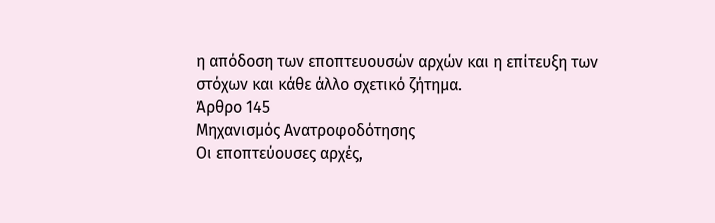η απόδοση των εποπτευουσών αρχών και η επίτευξη των στόχων και κάθε άλλο σχετικό ζήτημα.
Άρθρο 145
Μηχανισμός Ανατροφοδότησης
Οι εποπτεύουσες αρχές,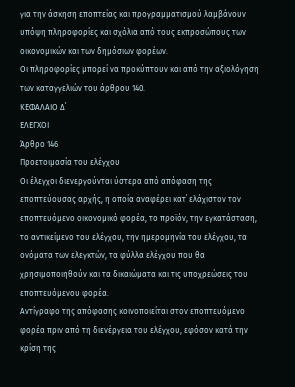για την άσκηση εποπτείας και προγραμματισμού λαμβάνουν υπόψη πληροφορίες και σχόλια από τους εκπροσώπους των οικονομικών και των δημόσιων φορέων.
Οι πληροφορίες μπορεί να προκύπτουν και από την αξιολόγηση των καταγγελιών του άρθρου 140.
ΚΕΦΑΛΑΙΟ Δ΄
ΕΛΕΓΧΟΙ
Άρθρο 146
Προετοιμασία του ελέγχου
Οι έλεγχοι διενεργούνται ύστερα από απόφαση της εποπτεύουσας αρχής, η οποία αναφέρει κατ΄ ελάχιστον τον εποπτευόμενο οικονομικό φορέα, το προϊόν, την εγκατάσταση, το αντικείμενο του ελέγχου, την ημερομηνία του ελέγχου, τα ονόματα των ελεγκτών, τα φύλλα ελέγχου που θα χρησιμοποιηθούν και τα δικαιώματα και τις υποχρεώσεις του εποπτευόμενου φορέα.
Αντίγραφο της απόφασης κοινοποιείται στον εποπτευόμενο φορέα πριν από τη διενέργεια του ελέγχου, εφόσον κατά την κρίση της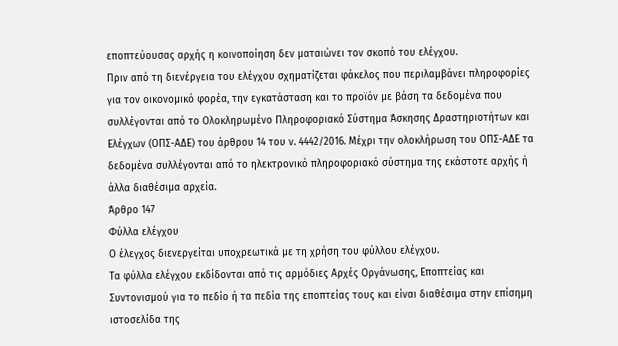εποπτεύουσας αρχής η κοινοποίηση δεν ματαιώνει τον σκοπό του ελέγχου.
Πριν από τη διενέργεια του ελέγχου σχηματίζεται φάκελος που περιλαμβάνει πληροφορίες για τον οικονομικό φορέα, την εγκατάσταση και το προϊόν με βάση τα δεδομένα που συλλέγονται από το Ολοκληρωμένο Πληροφοριακό Σύστημα Άσκησης Δραστηριοτήτων και Ελέγχων (ΟΠΣ-ΑΔΕ) του άρθρου 14 του ν. 4442/2016. Μέχρι την ολοκλήρωση του ΟΠΣ-ΑΔΕ τα δεδομένα συλλέγονται από το ηλεκτρονικό πληροφοριακό σύστημα της εκάστοτε αρχής ή άλλα διαθέσιμα αρχεία.
Άρθρο 147
Φύλλα ελέγχου
Ο έλεγχος διενεργείται υποχρεωτικά με τη χρήση του φύλλου ελέγχου.
Τα φύλλα ελέγχου εκδίδονται από τις αρμόδιες Αρχές Οργάνωσης, Εποπτείας και Συντονισμού για το πεδίο ή τα πεδία της εποπτείας τους και είναι διαθέσιμα στην επίσημη ιστοσελίδα της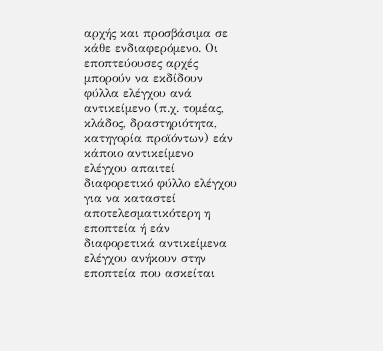αρχής και προσβάσιμα σε κάθε ενδιαφερόμενο. Οι εποπτεύουσες αρχές μπορούν να εκδίδουν φύλλα ελέγχου ανά αντικείμενο (π.χ. τομέας, κλάδος, δραστηριότητα, κατηγορία προϊόντων) εάν κάποιο αντικείμενο ελέγχου απαιτεί διαφορετικό φύλλο ελέγχου για να καταστεί αποτελεσματικότερη η εποπτεία ή εάν διαφορετικά αντικείμενα ελέγχου ανήκουν στην εποπτεία που ασκείται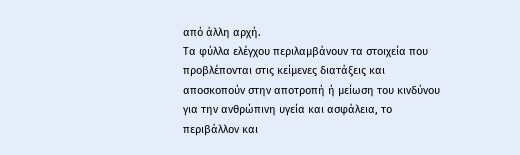από άλλη αρχή.
Τα φύλλα ελέγχου περιλαμβάνουν τα στοιχεία που προβλέπονται στις κείμενες διατάξεις και αποσκοπούν στην αποτροπή ή μείωση του κινδύνου για την ανθρώπινη υγεία και ασφάλεια, το περιβάλλον και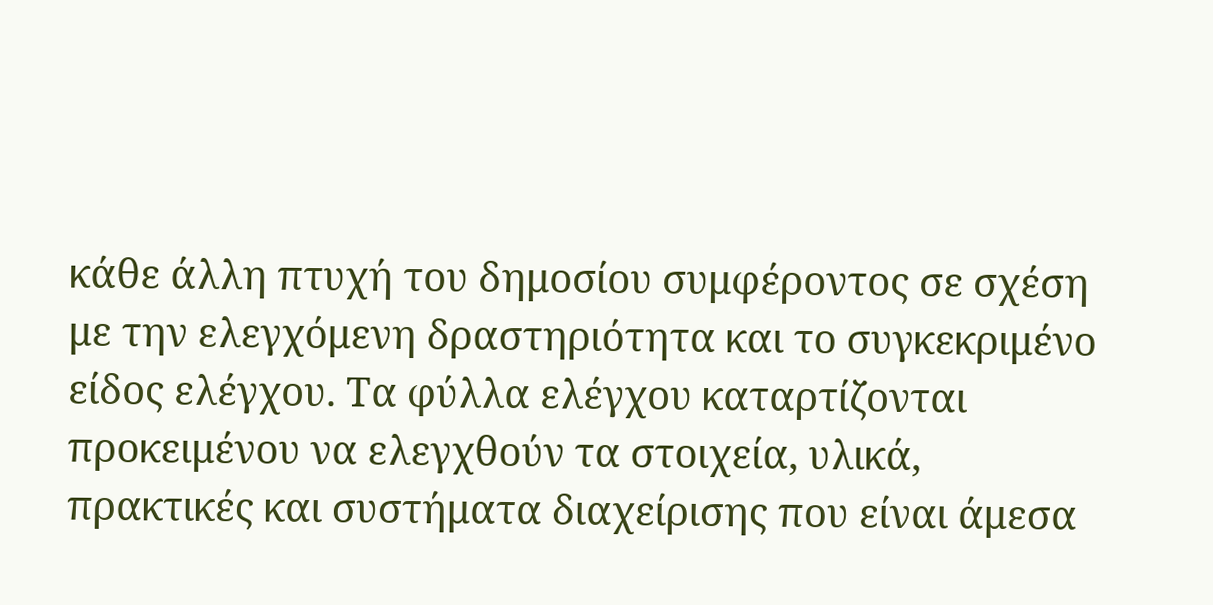κάθε άλλη πτυχή του δημοσίου συμφέροντος σε σχέση με την ελεγχόμενη δραστηριότητα και το συγκεκριμένο είδος ελέγχου. Τα φύλλα ελέγχου καταρτίζονται προκειμένου να ελεγχθούν τα στοιχεία, υλικά, πρακτικές και συστήματα διαχείρισης που είναι άμεσα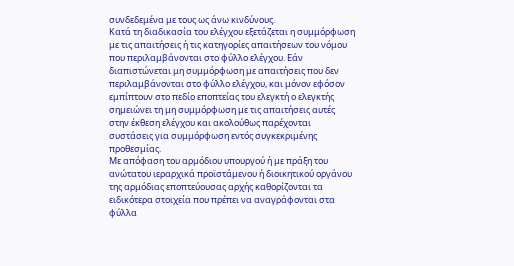συνδεδεμένα με τους ως άνω κινδύνους.
Κατά τη διαδικασία του ελέγχου εξετάζεται η συμμόρφωση με τις απαιτήσεις ή τις κατηγορίες απαιτήσεων του νόμου που περιλαμβάνονται στο φύλλο ελέγχου. Εάν διαπιστώνεται μη συμμόρφωση με απαιτήσεις που δεν περιλαμβάνονται στο φύλλο ελέγχου, και μόνον εφόσον εμπίπτουν στο πεδίο εποπτείας του ελεγκτή ο ελεγκτής σημειώνει τη μη συμμόρφωση με τις απαιτήσεις αυτές στην έκθεση ελέγχου και ακολούθως παρέχονται συστάσεις για συμμόρφωση εντός συγκεκριμένης προθεσμίας.
Με απόφαση του αρμόδιου υπουργού ή με πράξη του ανώτατου ιεραρχικά προϊστάμενου ή διοικητικού οργάνου της αρμόδιας εποπτεύουσας αρχής καθορίζονται τα ειδικότερα στοιχεία που πρέπει να αναγράφονται στα φύλλα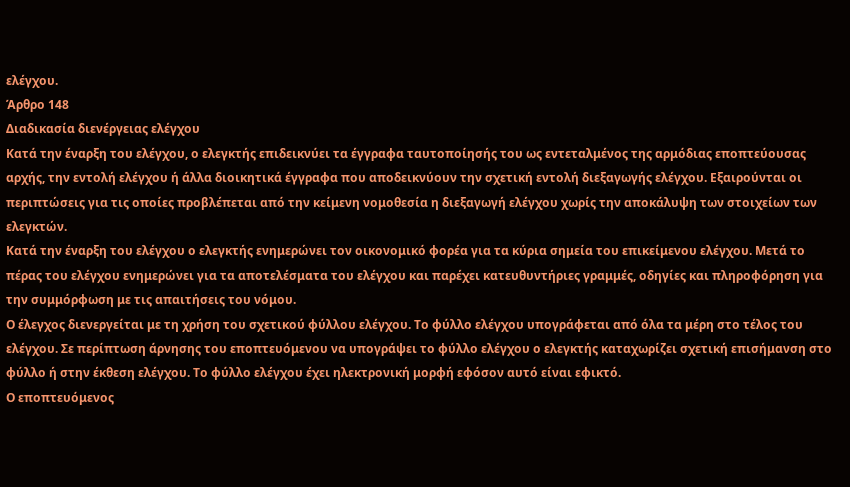ελέγχου.
Άρθρο 148
Διαδικασία διενέργειας ελέγχου
Κατά την έναρξη του ελέγχου, ο ελεγκτής επιδεικνύει τα έγγραφα ταυτοποίησής του ως εντεταλμένος της αρμόδιας εποπτεύουσας αρχής, την εντολή ελέγχου ή άλλα διοικητικά έγγραφα που αποδεικνύουν την σχετική εντολή διεξαγωγής ελέγχου. Εξαιρούνται οι περιπτώσεις για τις οποίες προβλέπεται από την κείμενη νομοθεσία η διεξαγωγή ελέγχου χωρίς την αποκάλυψη των στοιχείων των ελεγκτών.
Κατά την έναρξη του ελέγχου ο ελεγκτής ενημερώνει τον οικονομικό φορέα για τα κύρια σημεία του επικείμενου ελέγχου. Μετά το πέρας του ελέγχου ενημερώνει για τα αποτελέσματα του ελέγχου και παρέχει κατευθυντήριες γραμμές, οδηγίες και πληροφόρηση για την συμμόρφωση με τις απαιτήσεις του νόμου.
Ο έλεγχος διενεργείται με τη χρήση του σχετικού φύλλου ελέγχου. Το φύλλο ελέγχου υπογράφεται από όλα τα μέρη στο τέλος του ελέγχου. Σε περίπτωση άρνησης του εποπτευόμενου να υπογράψει το φύλλο ελέγχου ο ελεγκτής καταχωρίζει σχετική επισήμανση στο φύλλο ή στην έκθεση ελέγχου. Το φύλλο ελέγχου έχει ηλεκτρονική μορφή εφόσον αυτό είναι εφικτό.
Ο εποπτευόμενος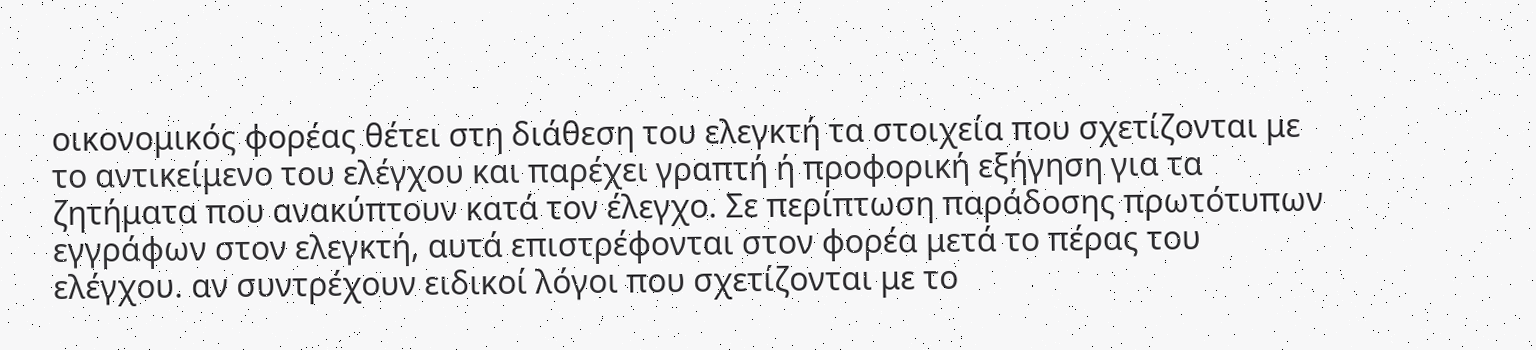οικονομικός φορέας θέτει στη διάθεση του ελεγκτή τα στοιχεία που σχετίζονται με το αντικείμενο του ελέγχου και παρέχει γραπτή ή προφορική εξήγηση για τα ζητήματα που ανακύπτουν κατά τον έλεγχο. Σε περίπτωση παράδοσης πρωτότυπων εγγράφων στον ελεγκτή, αυτά επιστρέφονται στον φορέα μετά το πέρας του ελέγχου. αν συντρέχουν ειδικοί λόγοι που σχετίζονται με το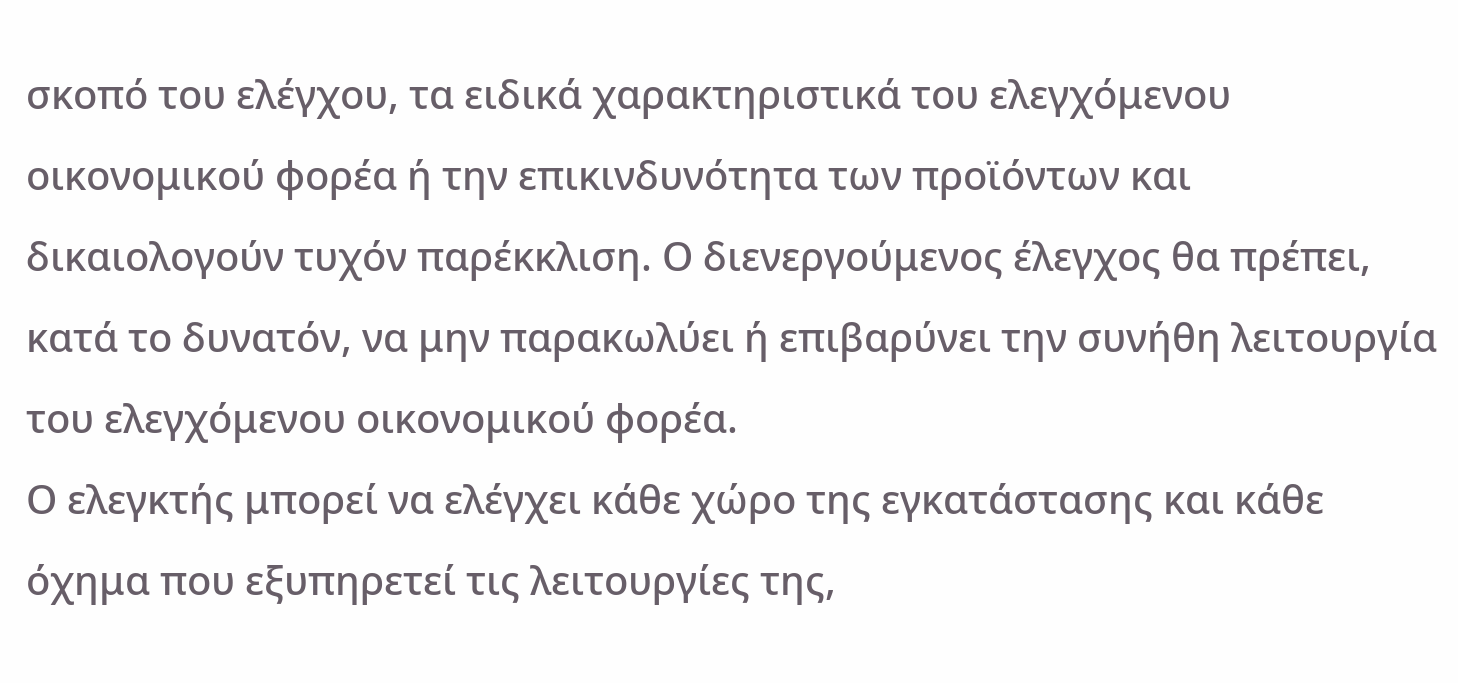σκοπό του ελέγχου, τα ειδικά χαρακτηριστικά του ελεγχόμενου οικονομικού φορέα ή την επικινδυνότητα των προϊόντων και δικαιολογούν τυχόν παρέκκλιση. Ο διενεργούμενος έλεγχος θα πρέπει, κατά το δυνατόν, να μην παρακωλύει ή επιβαρύνει την συνήθη λειτουργία του ελεγχόμενου οικονομικού φορέα.
Ο ελεγκτής μπορεί να ελέγχει κάθε χώρο της εγκατάστασης και κάθε όχημα που εξυπηρετεί τις λειτουργίες της,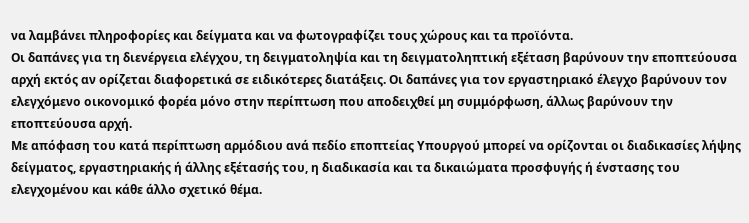να λαμβάνει πληροφορίες και δείγματα και να φωτογραφίζει τους χώρους και τα προϊόντα.
Οι δαπάνες για τη διενέργεια ελέγχου, τη δειγματοληψία και τη δειγματοληπτική εξέταση βαρύνουν την εποπτεύουσα αρχή εκτός αν ορίζεται διαφορετικά σε ειδικότερες διατάξεις. Οι δαπάνες για τον εργαστηριακό έλεγχο βαρύνουν τον ελεγχόμενο οικονομικό φορέα μόνο στην περίπτωση που αποδειχθεί μη συμμόρφωση, άλλως βαρύνουν την εποπτεύουσα αρχή.
Με απόφαση του κατά περίπτωση αρμόδιου ανά πεδίο εποπτείας Υπουργού μπορεί να ορίζονται οι διαδικασίες λήψης δείγματος, εργαστηριακής ή άλλης εξέτασής του, η διαδικασία και τα δικαιώματα προσφυγής ή ένστασης του ελεγχομένου και κάθε άλλο σχετικό θέμα.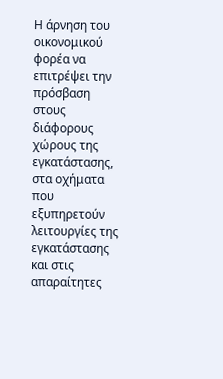Η άρνηση του οικονομικού φορέα να επιτρέψει την πρόσβαση στους διάφορους χώρους της εγκατάστασης, στα οχήματα που εξυπηρετούν λειτουργίες της εγκατάστασης και στις απαραίτητες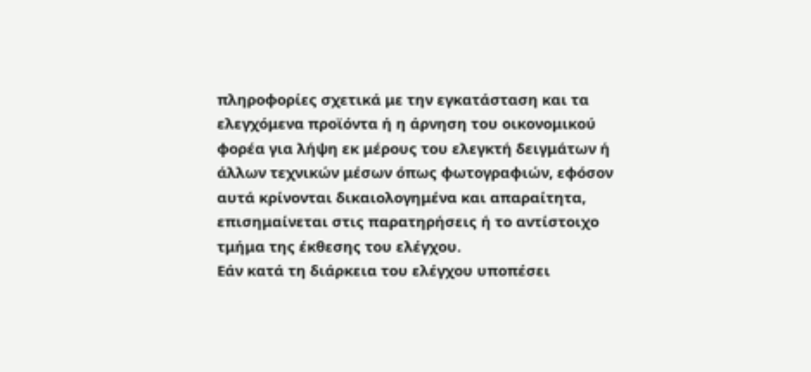πληροφορίες σχετικά με την εγκατάσταση και τα ελεγχόμενα προϊόντα ή η άρνηση του οικονομικού φορέα για λήψη εκ μέρους του ελεγκτή δειγμάτων ή άλλων τεχνικών μέσων όπως φωτογραφιών, εφόσον αυτά κρίνονται δικαιολογημένα και απαραίτητα, επισημαίνεται στις παρατηρήσεις ή το αντίστοιχο τμήμα της έκθεσης του ελέγχου.
Εάν κατά τη διάρκεια του ελέγχου υποπέσει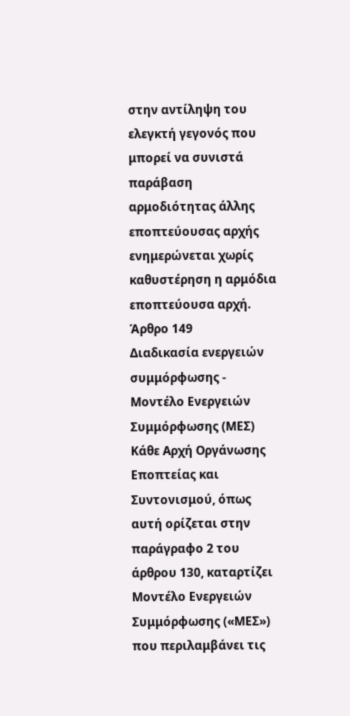στην αντίληψη του ελεγκτή γεγονός που μπορεί να συνιστά παράβαση αρμοδιότητας άλλης εποπτεύουσας αρχής ενημερώνεται χωρίς καθυστέρηση η αρμόδια εποπτεύουσα αρχή.
Άρθρο 149
Διαδικασία ενεργειών συμμόρφωσης - Μοντέλο Ενεργειών Συμμόρφωσης (ΜΕΣ)
Κάθε Αρχή Οργάνωσης Εποπτείας και Συντονισμού, όπως αυτή ορίζεται στην παράγραφο 2 του άρθρου 130, καταρτίζει Μοντέλο Ενεργειών Συμμόρφωσης («ΜΕΣ») που περιλαμβάνει τις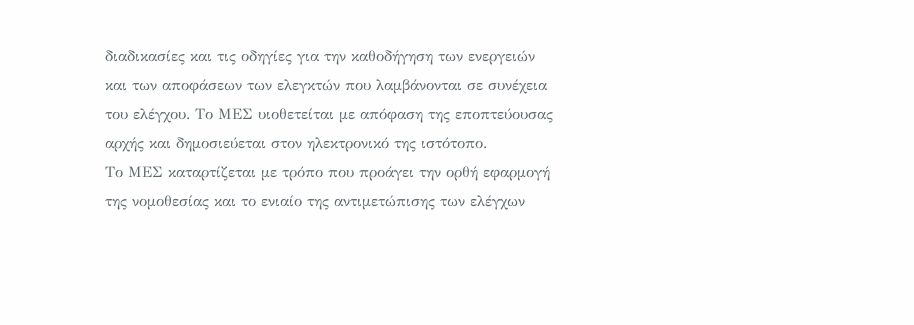διαδικασίες και τις οδηγίες για την καθοδήγηση των ενεργειών και των αποφάσεων των ελεγκτών που λαμβάνονται σε συνέχεια του ελέγχου. Το ΜΕΣ υιοθετείται με απόφαση της εποπτεύουσας αρχής και δημοσιεύεται στον ηλεκτρονικό της ιστότοπο.
Το ΜΕΣ καταρτίζεται με τρόπο που προάγει την ορθή εφαρμογή της νομοθεσίας και το ενιαίο της αντιμετώπισης των ελέγχων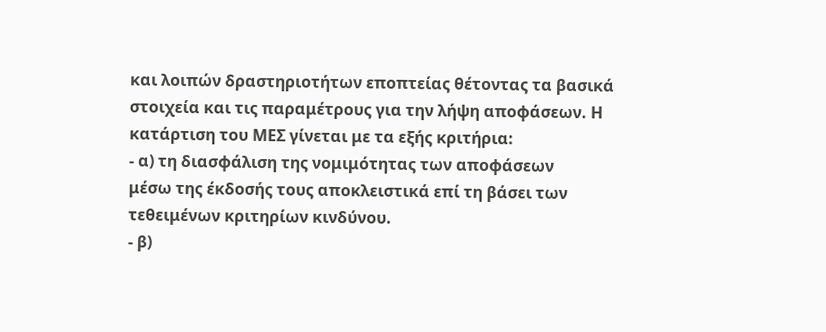και λοιπών δραστηριοτήτων εποπτείας θέτοντας τα βασικά στοιχεία και τις παραμέτρους για την λήψη αποφάσεων. Η κατάρτιση του ΜΕΣ γίνεται με τα εξής κριτήρια:
- α) τη διασφάλιση της νομιμότητας των αποφάσεων
μέσω της έκδοσής τους αποκλειστικά επί τη βάσει των τεθειμένων κριτηρίων κινδύνου.
- β)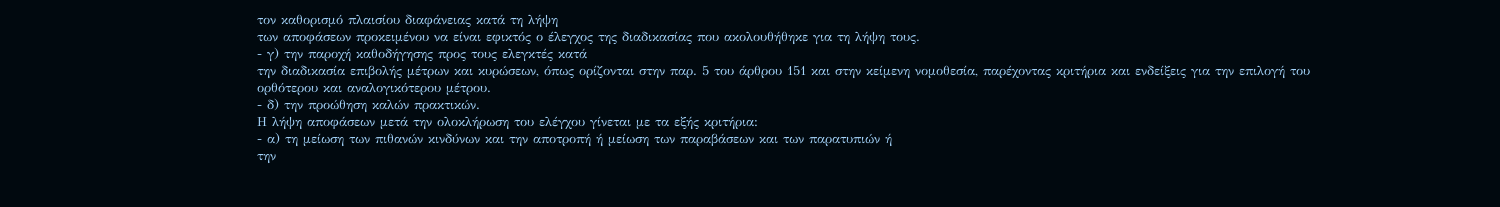τον καθορισμό πλαισίου διαφάνειας κατά τη λήψη
των αποφάσεων προκειμένου να είναι εφικτός ο έλεγχος της διαδικασίας που ακολουθήθηκε για τη λήψη τους.
- γ) την παροχή καθοδήγησης προς τους ελεγκτές κατά
την διαδικασία επιβολής μέτρων και κυρώσεων, όπως ορίζονται στην παρ. 5 του άρθρου 151 και στην κείμενη νομοθεσία, παρέχοντας κριτήρια και ενδείξεις για την επιλογή του ορθότερου και αναλογικότερου μέτρου.
- δ) την προώθηση καλών πρακτικών.
Η λήψη αποφάσεων μετά την ολοκλήρωση του ελέγχου γίνεται με τα εξής κριτήρια:
- α) τη μείωση των πιθανών κινδύνων και την αποτροπή ή μείωση των παραβάσεων και των παρατυπιών ή
την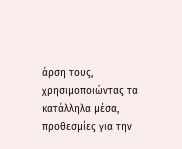άρση τους, χρησιμοποιώντας τα κατάλληλα μέσα, προθεσμίες για την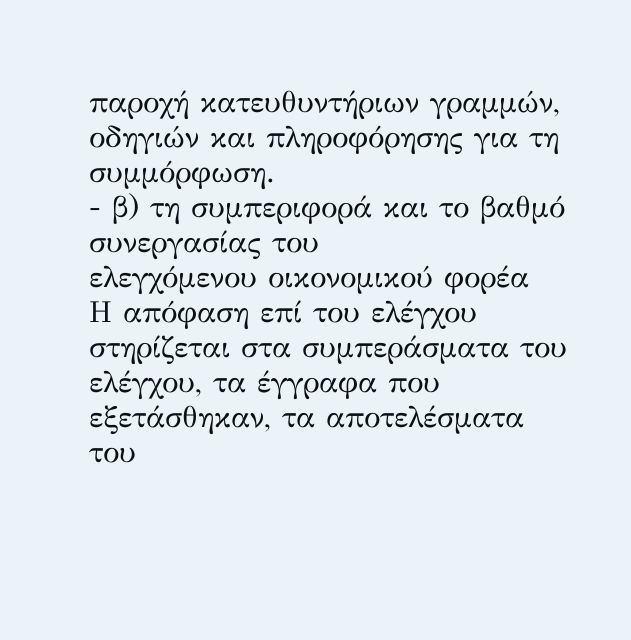παροχή κατευθυντήριων γραμμών, οδηγιών και πληροφόρησης για τη συμμόρφωση.
- β) τη συμπεριφορά και το βαθμό συνεργασίας του
ελεγχόμενου οικονομικού φορέα
Η απόφαση επί του ελέγχου στηρίζεται στα συμπεράσματα του ελέγχου, τα έγγραφα που εξετάσθηκαν, τα αποτελέσματα του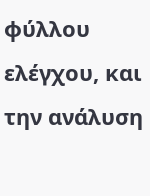φύλλου ελέγχου, και την ανάλυση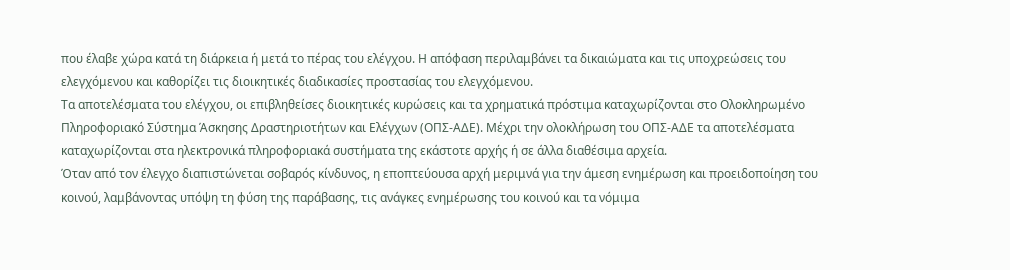που έλαβε χώρα κατά τη διάρκεια ή μετά το πέρας του ελέγχου. Η απόφαση περιλαμβάνει τα δικαιώματα και τις υποχρεώσεις του ελεγχόμενου και καθορίζει τις διοικητικές διαδικασίες προστασίας του ελεγχόμενου.
Τα αποτελέσματα του ελέγχου, οι επιβληθείσες διοικητικές κυρώσεις και τα χρηματικά πρόστιμα καταχωρίζονται στο Ολοκληρωμένο Πληροφοριακό Σύστημα Άσκησης Δραστηριοτήτων και Ελέγχων (ΟΠΣ-ΑΔΕ). Μέχρι την ολοκλήρωση του ΟΠΣ-ΑΔΕ τα αποτελέσματα καταχωρίζονται στα ηλεκτρονικά πληροφοριακά συστήματα της εκάστοτε αρχής ή σε άλλα διαθέσιμα αρχεία.
Όταν από τον έλεγχο διαπιστώνεται σοβαρός κίνδυνος, η εποπτεύουσα αρχή μεριμνά για την άμεση ενημέρωση και προειδοποίηση του κοινού, λαμβάνοντας υπόψη τη φύση της παράβασης, τις ανάγκες ενημέρωσης του κοινού και τα νόμιμα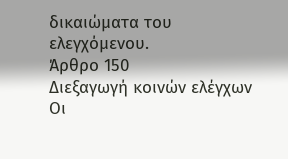δικαιώματα του ελεγχόμενου.
Άρθρο 150
Διεξαγωγή κοινών ελέγχων
Οι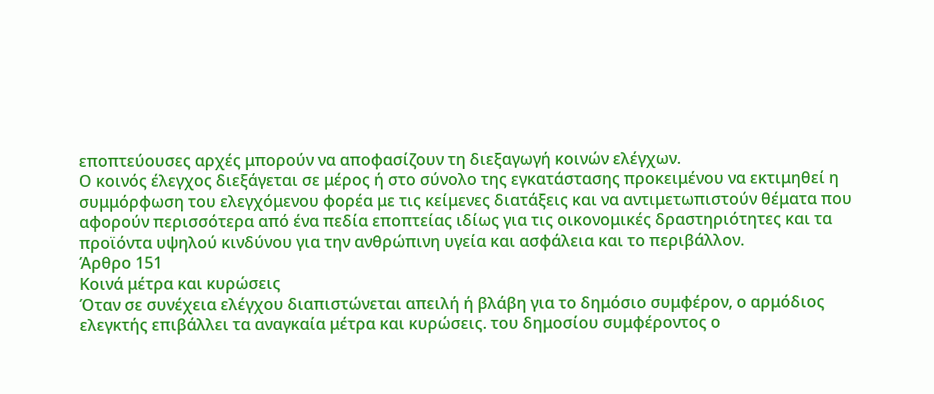εποπτεύουσες αρχές μπορούν να αποφασίζουν τη διεξαγωγή κοινών ελέγχων.
Ο κοινός έλεγχος διεξάγεται σε μέρος ή στο σύνολο της εγκατάστασης προκειμένου να εκτιμηθεί η συμμόρφωση του ελεγχόμενου φορέα με τις κείμενες διατάξεις και να αντιμετωπιστούν θέματα που αφορούν περισσότερα από ένα πεδία εποπτείας ιδίως για τις οικονομικές δραστηριότητες και τα προϊόντα υψηλού κινδύνου για την ανθρώπινη υγεία και ασφάλεια και το περιβάλλον.
Άρθρο 151
Κοινά μέτρα και κυρώσεις
Όταν σε συνέχεια ελέγχου διαπιστώνεται απειλή ή βλάβη για το δημόσιο συμφέρον, ο αρμόδιος ελεγκτής επιβάλλει τα αναγκαία μέτρα και κυρώσεις. του δημοσίου συμφέροντος ο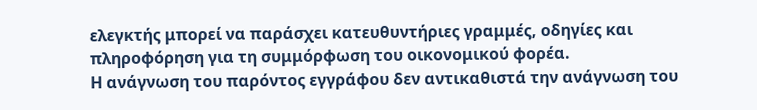ελεγκτής μπορεί να παράσχει κατευθυντήριες γραμμές, οδηγίες και πληροφόρηση για τη συμμόρφωση του οικονομικού φορέα.
Η ανάγνωση του παρόντος εγγράφου δεν αντικαθιστά την ανάγνωση του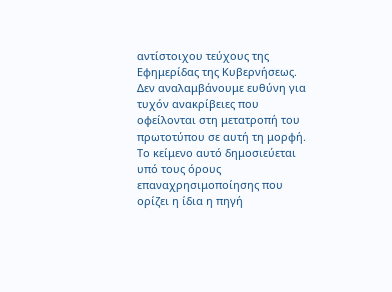αντίστοιχου τεύχους της Εφημερίδας της Κυβερνήσεως. Δεν αναλαμβάνουμε ευθύνη για τυχόν ανακρίβειες που οφείλονται στη μετατροπή του πρωτοτύπου σε αυτή τη μορφή.
Το κείμενο αυτό δημοσιεύεται υπό τους όρους επαναχρησιμοποίησης που ορίζει η ίδια η πηγή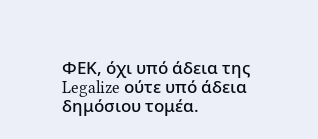ΦΕΚ, όχι υπό άδεια της Legalize ούτε υπό άδεια δημόσιου τομέα.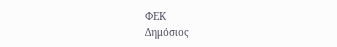ΦΕΚ
Δημόσιος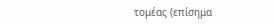τομέας (επίσημα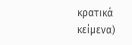κρατικά κείμενα)